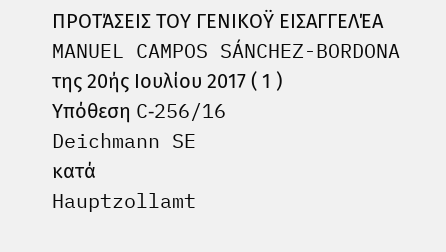ΠΡΟΤΆΣΕΙΣ ΤΟΥ ΓΕΝΙΚΟΫ ΕΙΣΑΓΓΕΛΈΑ
MANUEL CAMPOS SÁNCHEZ-BORDONA
της 20ής Ιουλίου 2017 ( 1 )
Υπόθεση C‑256/16
Deichmann SE
κατά
Hauptzollamt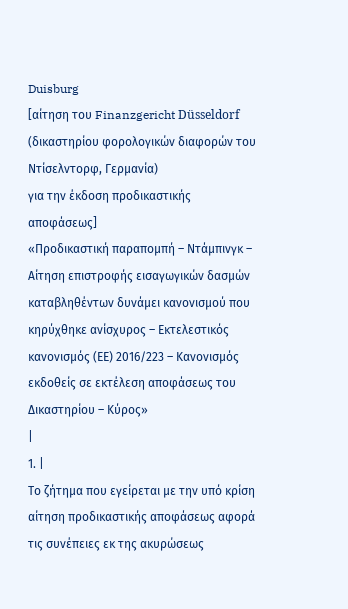Duisburg
[αίτηση του Finanzgericht Düsseldorf
(δικαστηρίου φορολογικών διαφορών του Ντίσελντορφ, Γερμανία)
για την έκδοση προδικαστικής αποφάσεως]
«Προδικαστική παραπομπή – Ντάμπινγκ – Αίτηση επιστροφής εισαγωγικών δασμών καταβληθέντων δυνάμει κανονισμού που κηρύχθηκε ανίσχυρος – Εκτελεστικός κανονισμός (ΕΕ) 2016/223 – Κανονισμός εκδοθείς σε εκτέλεση αποφάσεως του Δικαστηρίου – Κύρος»
|
1. |
Το ζήτημα που εγείρεται με την υπό κρίση αίτηση προδικαστικής αποφάσεως αφορά τις συνέπειες εκ της ακυρώσεως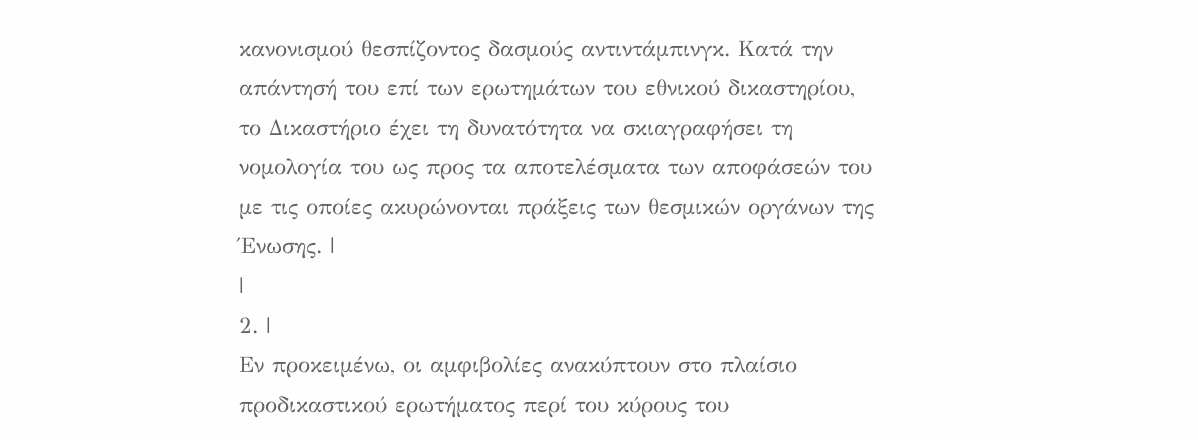κανονισμού θεσπίζοντος δασμούς αντιντάμπινγκ. Κατά την απάντησή του επί των ερωτημάτων του εθνικού δικαστηρίου, το Δικαστήριο έχει τη δυνατότητα να σκιαγραφήσει τη νομολογία του ως προς τα αποτελέσματα των αποφάσεών του με τις οποίες ακυρώνονται πράξεις των θεσμικών οργάνων της Ένωσης. |
|
2. |
Εν προκειμένω, οι αμφιβολίες ανακύπτουν στο πλαίσιο προδικαστικού ερωτήματος περί του κύρους του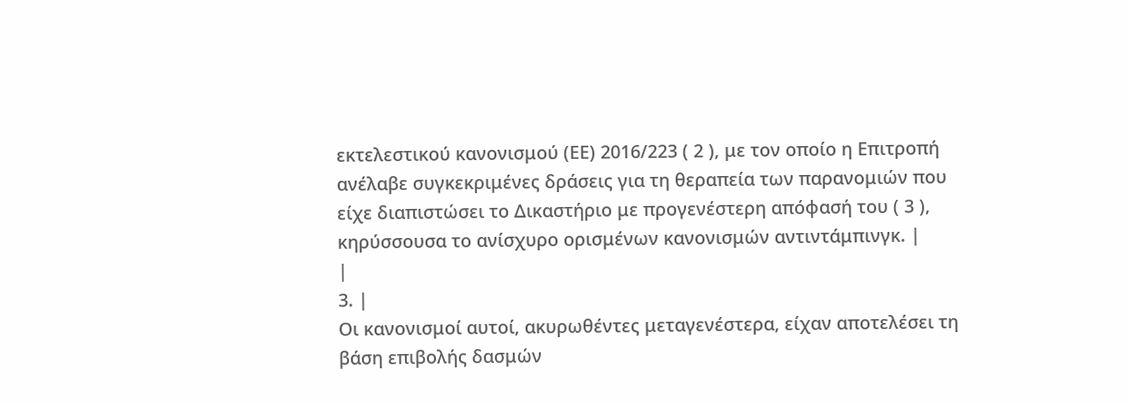εκτελεστικού κανονισμού (ΕΕ) 2016/223 ( 2 ), με τον οποίο η Επιτροπή ανέλαβε συγκεκριμένες δράσεις για τη θεραπεία των παρανομιών που είχε διαπιστώσει το Δικαστήριο με προγενέστερη απόφασή του ( 3 ), κηρύσσουσα το ανίσχυρο ορισμένων κανονισμών αντιντάμπινγκ. |
|
3. |
Οι κανονισμοί αυτοί, ακυρωθέντες μεταγενέστερα, είχαν αποτελέσει τη βάση επιβολής δασμών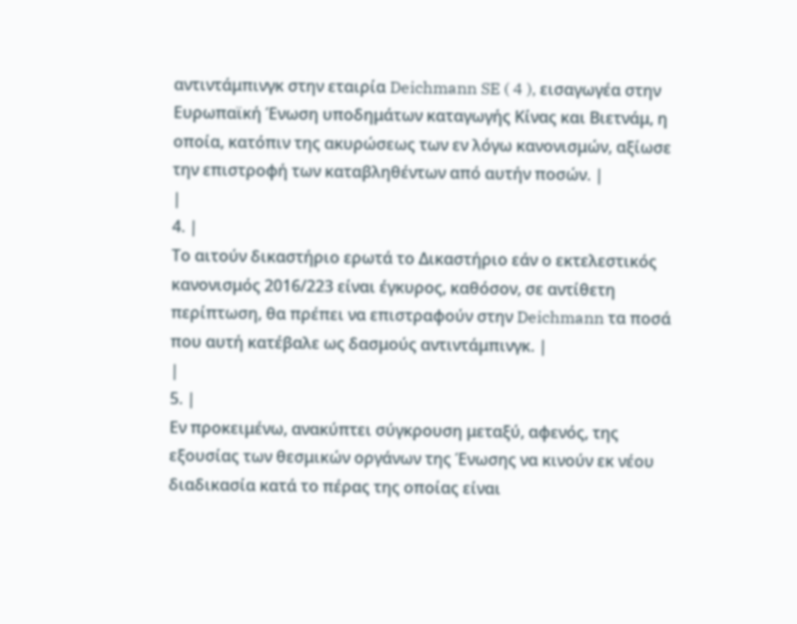αντιντάμπινγκ στην εταιρία Deichmann SE ( 4 ), εισαγωγέα στην Ευρωπαϊκή Ένωση υποδημάτων καταγωγής Κίνας και Βιετνάμ, η οποία, κατόπιν της ακυρώσεως των εν λόγω κανονισμών, αξίωσε την επιστροφή των καταβληθέντων από αυτήν ποσών. |
|
4. |
Το αιτούν δικαστήριο ερωτά το Δικαστήριο εάν ο εκτελεστικός κανονισμός 2016/223 είναι έγκυρος, καθόσον, σε αντίθετη περίπτωση, θα πρέπει να επιστραφούν στην Deichmann τα ποσά που αυτή κατέβαλε ως δασμούς αντιντάμπινγκ. |
|
5. |
Εν προκειμένω, ανακύπτει σύγκρουση μεταξύ, αφενός, της εξουσίας των θεσμικών οργάνων της Ένωσης να κινούν εκ νέου διαδικασία κατά το πέρας της οποίας είναι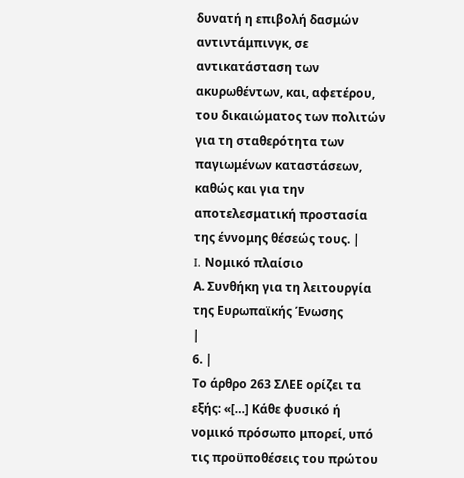δυνατή η επιβολή δασμών αντιντάμπινγκ, σε αντικατάσταση των ακυρωθέντων, και, αφετέρου, του δικαιώματος των πολιτών για τη σταθερότητα των παγιωμένων καταστάσεων, καθώς και για την αποτελεσματική προστασία της έννομης θέσεώς τους. |
I. Νομικό πλαίσιο
Α. Συνθήκη για τη λειτουργία της Ευρωπαϊκής Ένωσης
|
6. |
Το άρθρο 263 ΣΛΕΕ ορίζει τα εξής: «[…] Κάθε φυσικό ή νομικό πρόσωπο μπορεί, υπό τις προϋποθέσεις του πρώτου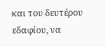και του δευτέρου εδαφίου, να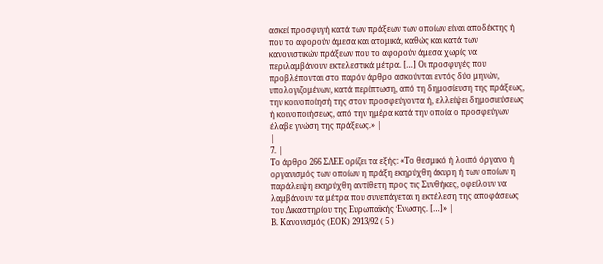ασκεί προσφυγή κατά των πράξεων των οποίων είναι αποδέκτης ή που το αφορούν άμεσα και ατομικά, καθώς και κατά των κανονιστικών πράξεων που το αφορούν άμεσα χωρίς να περιλαμβάνουν εκτελεστικά μέτρα. […] Οι προσφυγές που προβλέπονται στο παρόν άρθρο ασκούνται εντός δύο μηνών, υπολογιζομένων, κατά περίπτωση, από τη δημοσίευση της πράξεως, την κοινοποίησή της στον προσφεύγοντα ή, ελλείψει δημοσιεύσεως ή κοινοποιήσεως, από την ημέρα κατά την οποία ο προσφεύγων έλαβε γνώση της πράξεως.» |
|
7. |
Το άρθρο 266 ΣΛΕΕ ορίζει τα εξής: «Το θεσμικό ή λοιπό όργανο ή οργανισμός των οποίων η πράξη εκηρύχθη άκυρη ή των οποίων η παράλειψη εκηρύχθη αντίθετη προς τις Συνθήκες, οφείλουν να λαμβάνουν τα μέτρα που συνεπάγεται η εκτέλεση της αποφάσεως του Δικαστηρίου της Ευρωπαϊκής Ένωσης. […]» |
Β. Κανονισμός (ΕΟΚ) 2913/92 ( 5 )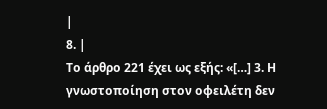|
8. |
Το άρθρο 221 έχει ως εξής: «[…] 3. Η γνωστοποίηση στον οφειλέτη δεν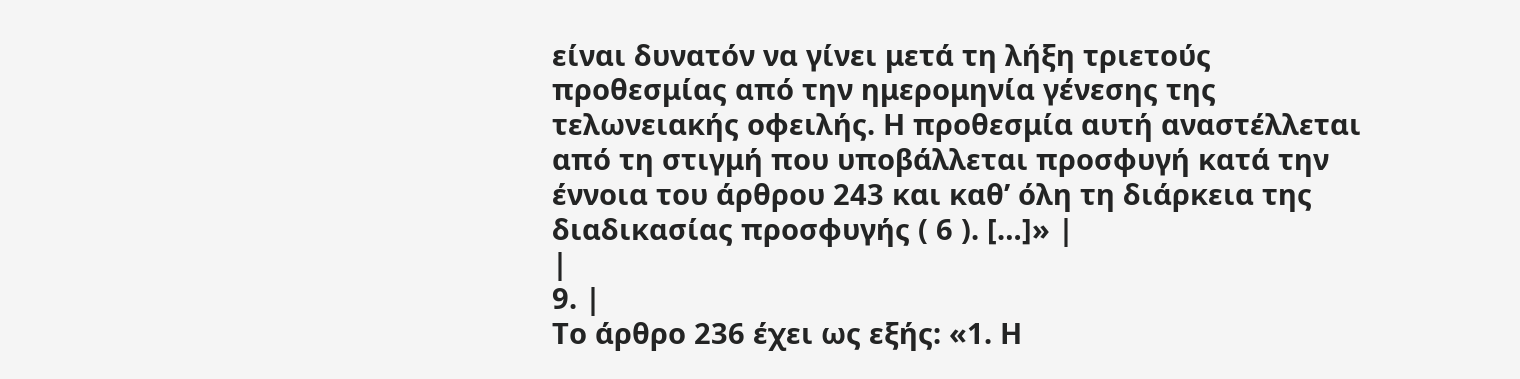είναι δυνατόν να γίνει μετά τη λήξη τριετούς προθεσμίας από την ημερομηνία γένεσης της τελωνειακής οφειλής. Η προθεσμία αυτή αναστέλλεται από τη στιγμή που υποβάλλεται προσφυγή κατά την έννοια του άρθρου 243 και καθ’ όλη τη διάρκεια της διαδικασίας προσφυγής ( 6 ). […]» |
|
9. |
Το άρθρο 236 έχει ως εξής: «1. Η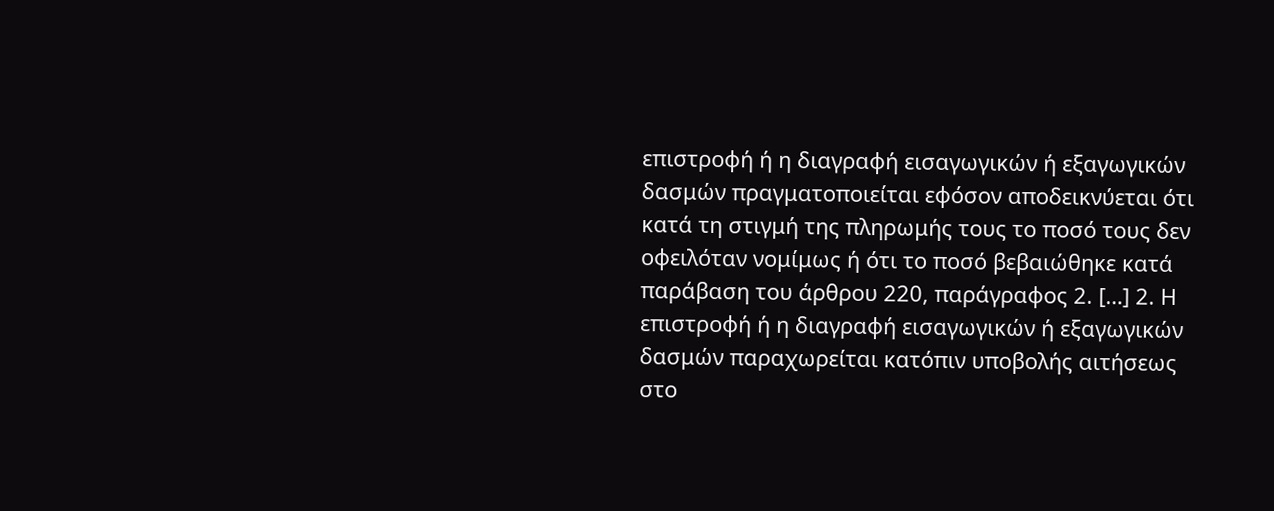επιστροφή ή η διαγραφή εισαγωγικών ή εξαγωγικών δασμών πραγματοποιείται εφόσον αποδεικνύεται ότι κατά τη στιγμή της πληρωμής τους το ποσό τους δεν οφειλόταν νομίμως ή ότι το ποσό βεβαιώθηκε κατά παράβαση του άρθρου 220, παράγραφος 2. […] 2. Η επιστροφή ή η διαγραφή εισαγωγικών ή εξαγωγικών δασμών παραχωρείται κατόπιν υποβολής αιτήσεως στο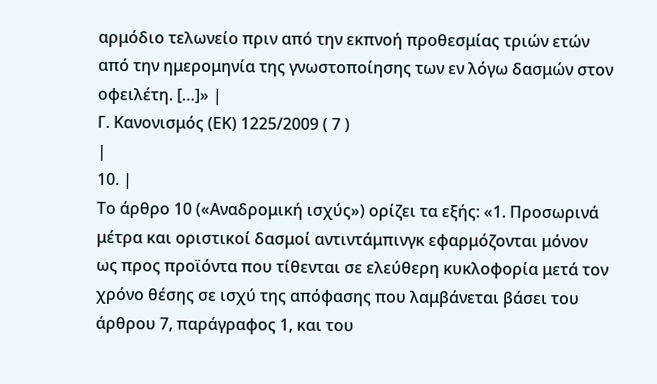αρμόδιο τελωνείο πριν από την εκπνοή προθεσμίας τριών ετών από την ημερομηνία της γνωστοποίησης των εν λόγω δασμών στον οφειλέτη. […]» |
Γ. Κανονισμός (ΕΚ) 1225/2009 ( 7 )
|
10. |
Το άρθρο 10 («Αναδρομική ισχύς») ορίζει τα εξής: «1. Προσωρινά μέτρα και οριστικοί δασμοί αντιντάμπινγκ εφαρμόζονται μόνον ως προς προϊόντα που τίθενται σε ελεύθερη κυκλοφορία μετά τον χρόνο θέσης σε ισχύ της απόφασης που λαμβάνεται βάσει του άρθρου 7, παράγραφος 1, και του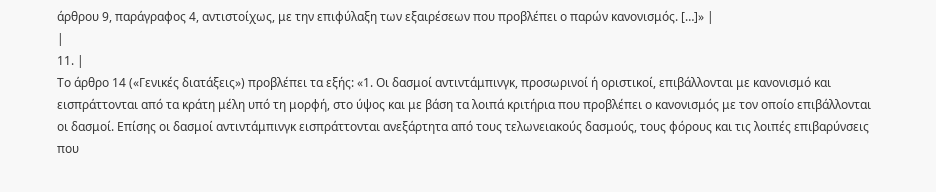άρθρου 9, παράγραφος 4, αντιστοίχως, με την επιφύλαξη των εξαιρέσεων που προβλέπει ο παρών κανονισμός. […]» |
|
11. |
Το άρθρο 14 («Γενικές διατάξεις») προβλέπει τα εξής: «1. Οι δασμοί αντιντάμπινγκ, προσωρινοί ή οριστικοί, επιβάλλονται με κανονισμό και εισπράττονται από τα κράτη μέλη υπό τη μορφή, στο ύψος και με βάση τα λοιπά κριτήρια που προβλέπει ο κανονισμός με τον οποίο επιβάλλονται οι δασμοί. Επίσης οι δασμοί αντιντάμπινγκ εισπράττονται ανεξάρτητα από τους τελωνειακούς δασμούς, τους φόρους και τις λοιπές επιβαρύνσεις που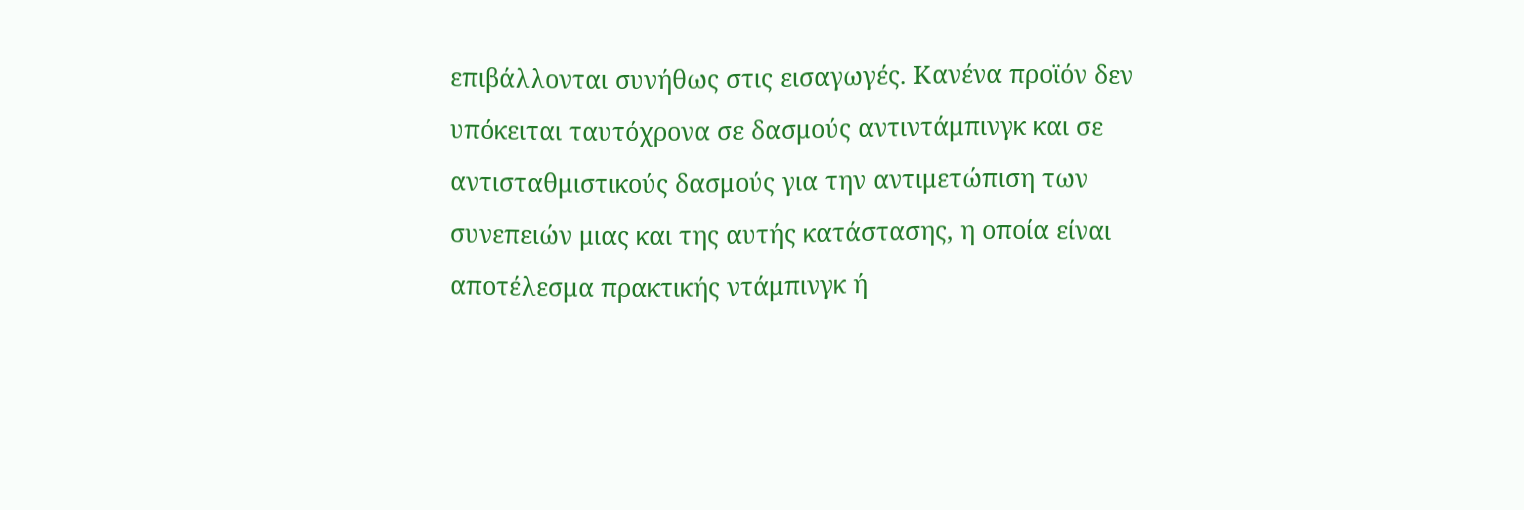επιβάλλονται συνήθως στις εισαγωγές. Κανένα προϊόν δεν υπόκειται ταυτόχρονα σε δασμούς αντιντάμπινγκ και σε αντισταθμιστικούς δασμούς για την αντιμετώπιση των συνεπειών μιας και της αυτής κατάστασης, η οποία είναι αποτέλεσμα πρακτικής ντάμπινγκ ή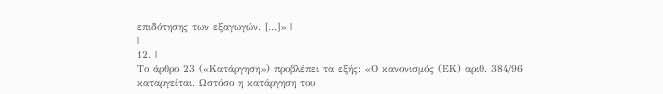επιδότησης των εξαγωγών. […]» |
|
12. |
Το άρθρο 23 («Κατάργηση») προβλέπει τα εξής: «Ο κανονισμός (ΕΚ) αριθ. 384/96 καταργείται. Ωστόσο η κατάργηση του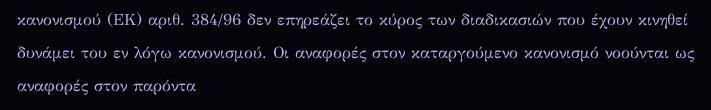κανονισμού (ΕΚ) αριθ. 384/96 δεν επηρεάζει το κύρος των διαδικασιών που έχουν κινηθεί δυνάμει του εν λόγω κανονισμού. Οι αναφορές στον καταργούμενο κανονισμό νοούνται ως αναφορές στον παρόντα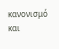κανονισμό και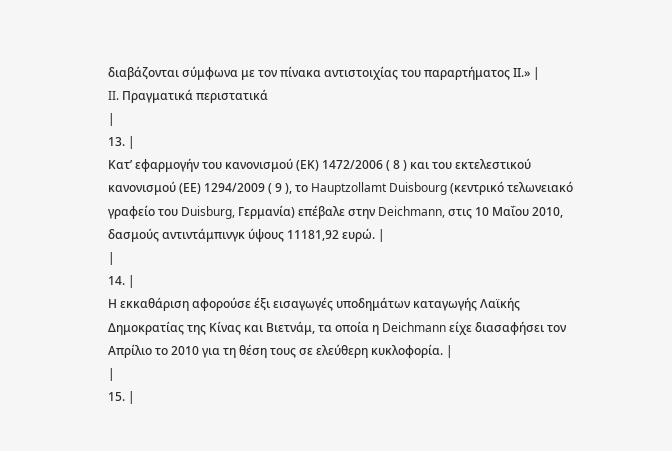διαβάζονται σύμφωνα με τον πίνακα αντιστοιχίας του παραρτήματος ΙΙ.» |
II. Πραγματικά περιστατικά
|
13. |
Κατ’ εφαρμογήν του κανονισμού (ΕΚ) 1472/2006 ( 8 ) και του εκτελεστικού κανονισμού (ΕΕ) 1294/2009 ( 9 ), το Hauptzollamt Duisbourg (κεντρικό τελωνειακό γραφείο του Duisburg, Γερμανία) επέβαλε στην Deichmann, στις 10 Μαΐου 2010, δασμούς αντιντάμπινγκ ύψους 11181,92 ευρώ. |
|
14. |
Η εκκαθάριση αφορούσε έξι εισαγωγές υποδημάτων καταγωγής Λαϊκής Δημοκρατίας της Κίνας και Βιετνάμ, τα οποία η Deichmann είχε διασαφήσει τον Απρίλιο το 2010 για τη θέση τους σε ελεύθερη κυκλοφορία. |
|
15. |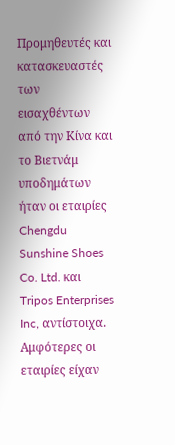Προμηθευτές και κατασκευαστές των εισαχθέντων από την Κίνα και το Βιετνάμ υποδημάτων ήταν οι εταιρίες Chengdu Sunshine Shoes Co. Ltd. και Tripos Enterprises Inc, αντίστοιχα. Αμφότερες οι εταιρίες είχαν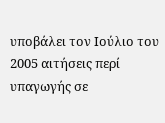υποβάλει τον Ιούλιο του 2005 αιτήσεις περί υπαγωγής σε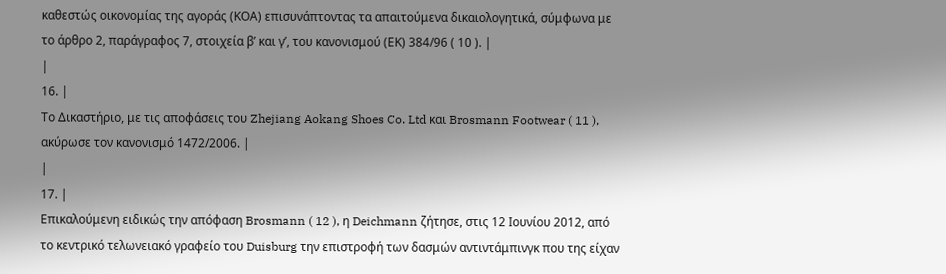καθεστώς οικονομίας της αγοράς (ΚΟΑ) επισυνάπτοντας τα απαιτούμενα δικαιολογητικά, σύμφωνα με το άρθρο 2, παράγραφος 7, στοιχεία βʹ και γʹ, του κανονισμού (ΕΚ) 384/96 ( 10 ). |
|
16. |
Το Δικαστήριο, με τις αποφάσεις του Zhejiang Aokang Shoes Co. Ltd και Brosmann Footwear ( 11 ), ακύρωσε τον κανονισμό 1472/2006. |
|
17. |
Επικαλούμενη ειδικώς την απόφαση Brosmann ( 12 ), η Deichmann ζήτησε, στις 12 Ιουνίου 2012, από το κεντρικό τελωνειακό γραφείο του Duisburg την επιστροφή των δασμών αντιντάμπινγκ που της είχαν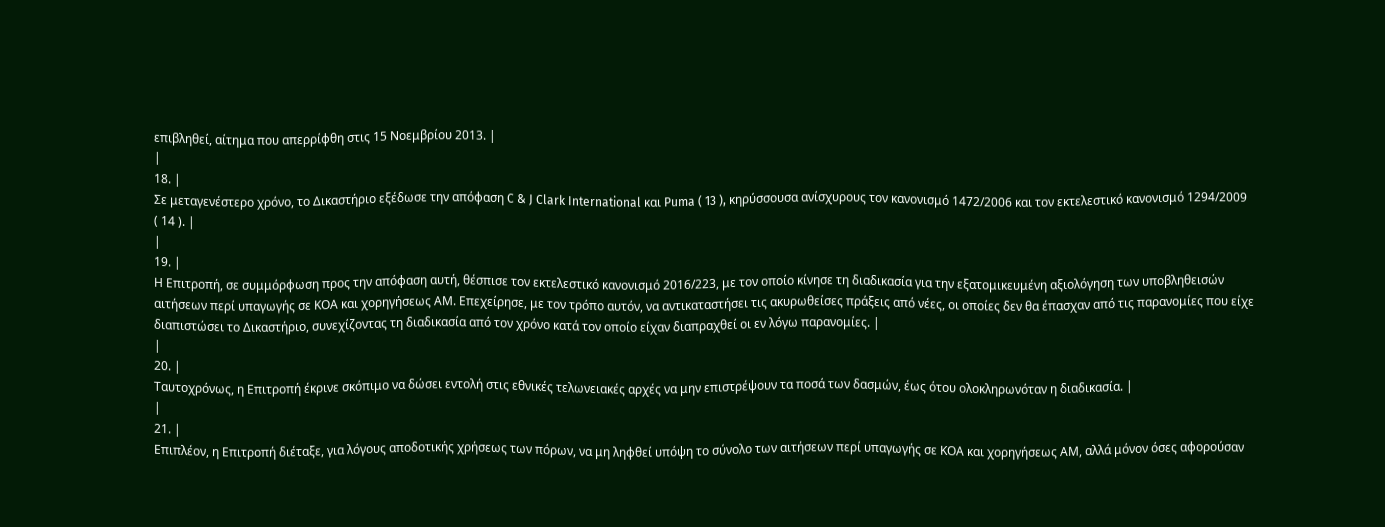επιβληθεί, αίτημα που απερρίφθη στις 15 Νοεμβρίου 2013. |
|
18. |
Σε μεταγενέστερο χρόνο, το Δικαστήριο εξέδωσε την απόφαση C & J Clark International και Puma ( 13 ), κηρύσσουσα ανίσχυρους τον κανονισμό 1472/2006 και τον εκτελεστικό κανονισμό 1294/2009 ( 14 ). |
|
19. |
Η Επιτροπή, σε συμμόρφωση προς την απόφαση αυτή, θέσπισε τον εκτελεστικό κανονισμό 2016/223, με τον οποίο κίνησε τη διαδικασία για την εξατομικευμένη αξιολόγηση των υποβληθεισών αιτήσεων περί υπαγωγής σε ΚΟΑ και χορηγήσεως ΑΜ. Επεχείρησε, με τον τρόπο αυτόν, να αντικαταστήσει τις ακυρωθείσες πράξεις από νέες, οι οποίες δεν θα έπασχαν από τις παρανομίες που είχε διαπιστώσει το Δικαστήριο, συνεχίζοντας τη διαδικασία από τον χρόνο κατά τον οποίο είχαν διαπραχθεί οι εν λόγω παρανομίες. |
|
20. |
Ταυτοχρόνως, η Επιτροπή έκρινε σκόπιμο να δώσει εντολή στις εθνικές τελωνειακές αρχές να μην επιστρέψουν τα ποσά των δασμών, έως ότου ολοκληρωνόταν η διαδικασία. |
|
21. |
Επιπλέον, η Επιτροπή διέταξε, για λόγους αποδοτικής χρήσεως των πόρων, να μη ληφθεί υπόψη το σύνολο των αιτήσεων περί υπαγωγής σε ΚΟΑ και χορηγήσεως ΑΜ, αλλά μόνον όσες αφορούσαν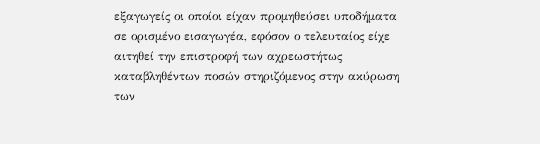εξαγωγείς οι οποίοι είχαν προμηθεύσει υποδήματα σε ορισμένο εισαγωγέα, εφόσον ο τελευταίος είχε αιτηθεί την επιστροφή των αχρεωστήτως καταβληθέντων ποσών στηριζόμενος στην ακύρωση των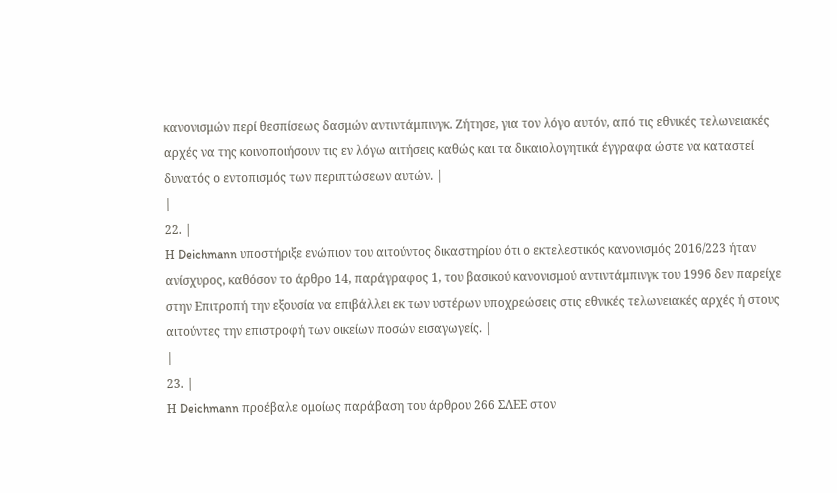κανονισμών περί θεσπίσεως δασμών αντιντάμπινγκ. Ζήτησε, για τον λόγο αυτόν, από τις εθνικές τελωνειακές αρχές να της κοινοποιήσουν τις εν λόγω αιτήσεις καθώς και τα δικαιολογητικά έγγραφα ώστε να καταστεί δυνατός ο εντοπισμός των περιπτώσεων αυτών. |
|
22. |
Η Deichmann υποστήριξε ενώπιον του αιτούντος δικαστηρίου ότι ο εκτελεστικός κανονισμός 2016/223 ήταν ανίσχυρος, καθόσον το άρθρο 14, παράγραφος 1, του βασικού κανονισμού αντιντάμπινγκ του 1996 δεν παρείχε στην Επιτροπή την εξουσία να επιβάλλει εκ των υστέρων υποχρεώσεις στις εθνικές τελωνειακές αρχές ή στους αιτούντες την επιστροφή των οικείων ποσών εισαγωγείς. |
|
23. |
Η Deichmann προέβαλε ομοίως παράβαση του άρθρου 266 ΣΛΕΕ στον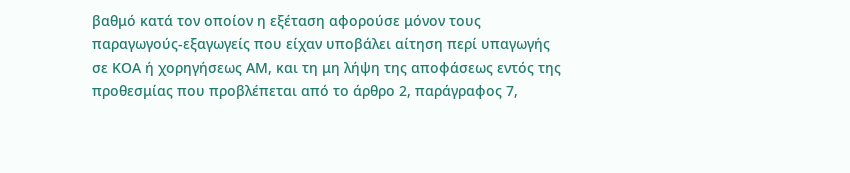βαθμό κατά τον οποίον η εξέταση αφορούσε μόνον τους παραγωγούς-εξαγωγείς που είχαν υποβάλει αίτηση περί υπαγωγής σε ΚΟΑ ή χορηγήσεως ΑΜ, και τη μη λήψη της αποφάσεως εντός της προθεσμίας που προβλέπεται από το άρθρο 2, παράγραφος 7,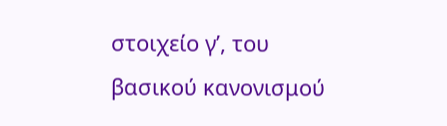στοιχείο γʹ, του βασικού κανονισμού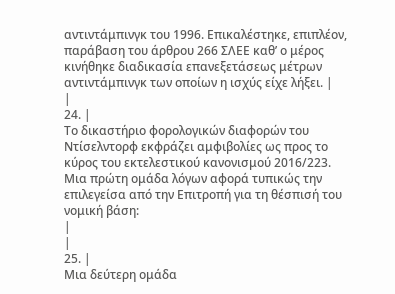αντιντάμπινγκ του 1996. Επικαλέστηκε, επιπλέον, παράβαση του άρθρου 266 ΣΛΕΕ καθ’ ο μέρος κινήθηκε διαδικασία επανεξετάσεως μέτρων αντιντάμπινγκ των οποίων η ισχύς είχε λήξει. |
|
24. |
Το δικαστήριο φορολογικών διαφορών του Ντίσελντορφ εκφράζει αμφιβολίες ως προς το κύρος του εκτελεστικού κανονισμού 2016/223. Μια πρώτη ομάδα λόγων αφορά τυπικώς την επιλεγείσα από την Επιτροπή για τη θέσπισή του νομική βάση:
|
|
25. |
Μια δεύτερη ομάδα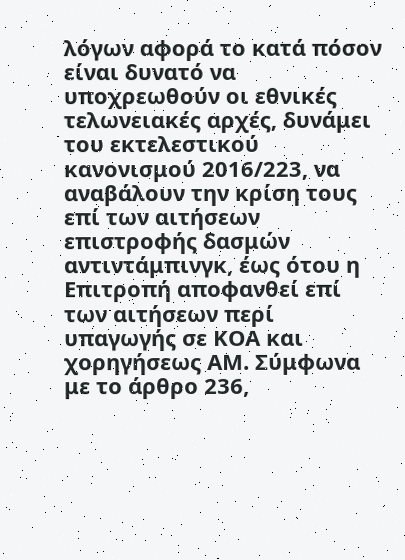λόγων αφορά το κατά πόσον είναι δυνατό να υποχρεωθούν οι εθνικές τελωνειακές αρχές, δυνάμει του εκτελεστικού κανονισμού 2016/223, να αναβάλουν την κρίση τους επί των αιτήσεων επιστροφής δασμών αντιντάμπινγκ, έως ότου η Επιτροπή αποφανθεί επί των αιτήσεων περί υπαγωγής σε ΚΟΑ και χορηγήσεως ΑΜ. Σύμφωνα με το άρθρο 236,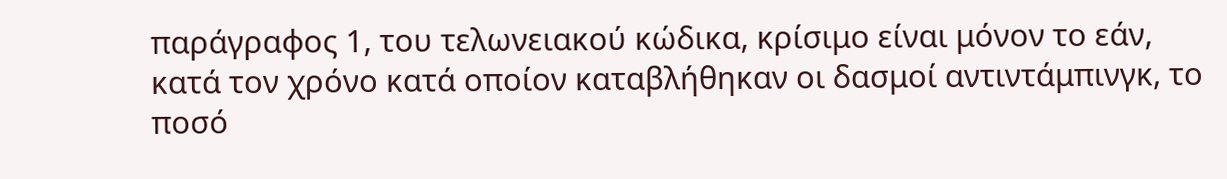παράγραφος 1, του τελωνειακού κώδικα, κρίσιμο είναι μόνον το εάν, κατά τον χρόνο κατά οποίον καταβλήθηκαν οι δασμοί αντιντάμπινγκ, το ποσό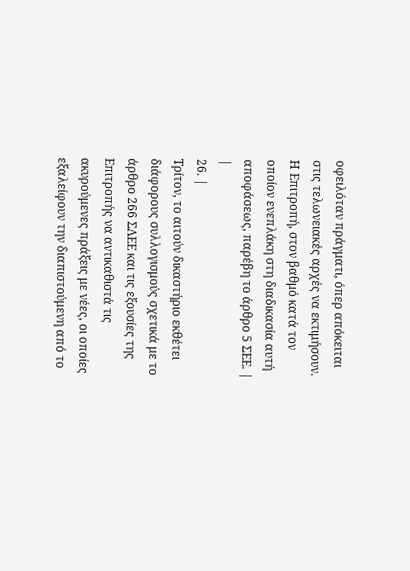οφειλόταν πράγματι, όπερ απόκειται στις τελωνειακές αρχές να εκτιμήσουν. Η Επιτροπή, στον βαθμό κατά τον οποίον ενεπλάκη στη διαδικασία αυτή αποφάσεως, παρέβη το άρθρο 5 ΣΕΕ. |
|
26. |
Τρίτον, το αιτούν δικαστήριο εκθέτει διάφορους συλλογισμούς σχετικά με το άρθρο 266 ΣΛΕΕ και τις εξουσίες της Επιτροπής να αντικαθιστά τις ακυρούμενες πράξεις με νέες, οι οποίες εξαλείφουν την διαπιστούμενη από το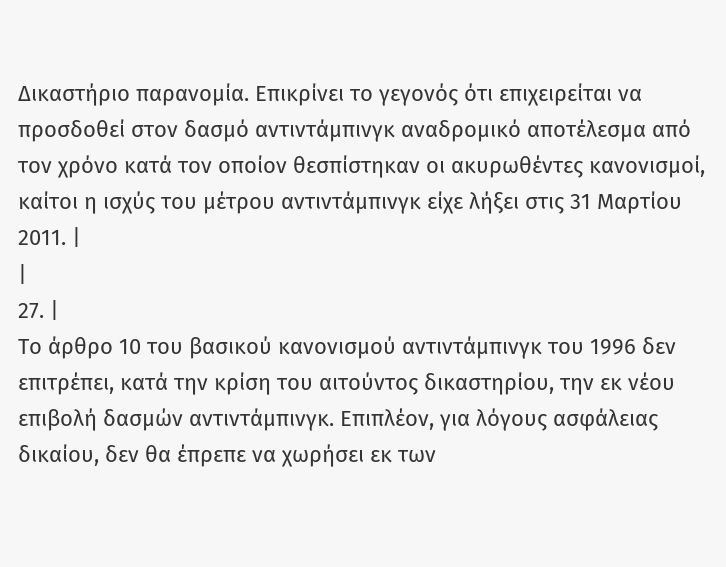Δικαστήριο παρανομία. Επικρίνει το γεγονός ότι επιχειρείται να προσδοθεί στον δασμό αντιντάμπινγκ αναδρομικό αποτέλεσμα από τον χρόνο κατά τον οποίον θεσπίστηκαν οι ακυρωθέντες κανονισμοί, καίτοι η ισχύς του μέτρου αντιντάμπινγκ είχε λήξει στις 31 Μαρτίου 2011. |
|
27. |
Το άρθρο 10 του βασικού κανονισμού αντιντάμπινγκ του 1996 δεν επιτρέπει, κατά την κρίση του αιτούντος δικαστηρίου, την εκ νέου επιβολή δασμών αντιντάμπινγκ. Επιπλέον, για λόγους ασφάλειας δικαίου, δεν θα έπρεπε να χωρήσει εκ των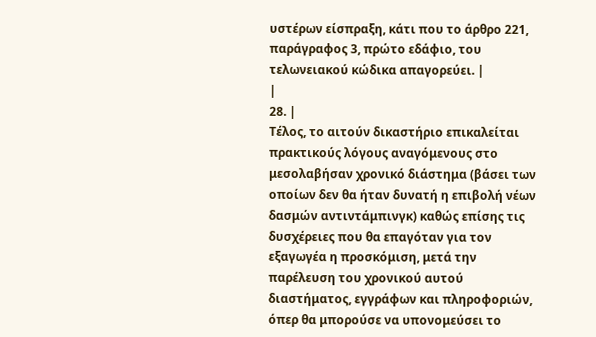υστέρων είσπραξη, κάτι που το άρθρο 221, παράγραφος 3, πρώτο εδάφιο, του τελωνειακού κώδικα απαγορεύει. |
|
28. |
Τέλος, το αιτούν δικαστήριο επικαλείται πρακτικούς λόγους αναγόμενους στο μεσολαβήσαν χρονικό διάστημα (βάσει των οποίων δεν θα ήταν δυνατή η επιβολή νέων δασμών αντιντάμπινγκ) καθώς επίσης τις δυσχέρειες που θα επαγόταν για τον εξαγωγέα η προσκόμιση, μετά την παρέλευση του χρονικού αυτού διαστήματος, εγγράφων και πληροφοριών, όπερ θα μπορούσε να υπονομεύσει το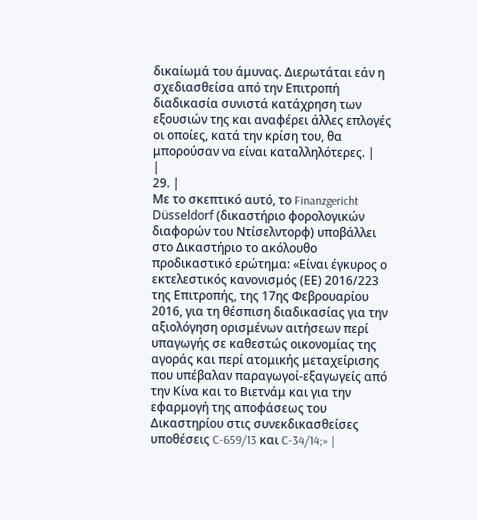δικαίωμά του άμυνας. Διερωτάται εάν η σχεδιασθείσα από την Επιτροπή διαδικασία συνιστά κατάχρηση των εξουσιών της και αναφέρει άλλες επλογές οι οποίες, κατά την κρίση του, θα μπορούσαν να είναι καταλληλότερες. |
|
29. |
Με το σκεπτικό αυτό, το Finanzgericht Düsseldorf (δικαστήριο φορολογικών διαφορών του Ντίσελντορφ) υποβάλλει στο Δικαστήριο το ακόλουθο προδικαστικό ερώτημα: «Είναι έγκυρος ο εκτελεστικός κανονισμός (ΕΕ) 2016/223 της Επιτροπής, της 17ης Φεβρουαρίου 2016, για τη θέσπιση διαδικασίας για την αξιολόγηση ορισμένων αιτήσεων περί υπαγωγής σε καθεστώς οικονομίας της αγοράς και περί ατομικής μεταχείρισης που υπέβαλαν παραγωγοί-εξαγωγείς από την Κίνα και το Βιετνάμ και για την εφαρμογή της αποφάσεως του Δικαστηρίου στις συνεκδικασθείσες υποθέσεις C‑659/13 και C‑34/14;» |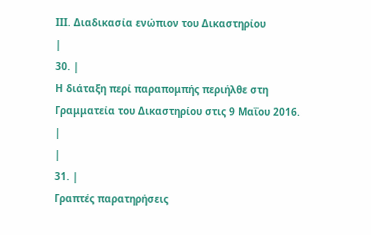III. Διαδικασία ενώπιον του Δικαστηρίου
|
30. |
Η διάταξη περί παραπομπής περιήλθε στη Γραμματεία του Δικαστηρίου στις 9 Μαΐου 2016. |
|
31. |
Γραπτές παρατηρήσεις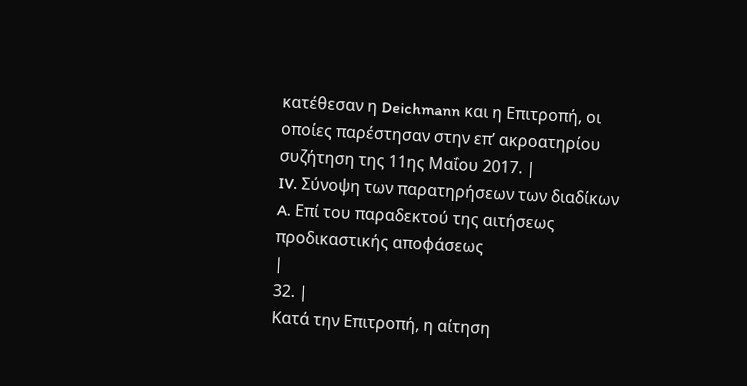κατέθεσαν η Deichmann και η Επιτροπή, οι οποίες παρέστησαν στην επ’ ακροατηρίου συζήτηση της 11ης Μαΐου 2017. |
IV. Σύνοψη των παρατηρήσεων των διαδίκων
A. Επί του παραδεκτού της αιτήσεως προδικαστικής αποφάσεως
|
32. |
Κατά την Επιτροπή, η αίτηση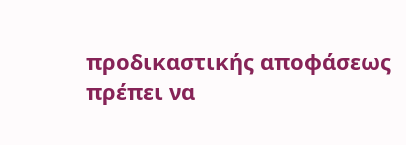προδικαστικής αποφάσεως πρέπει να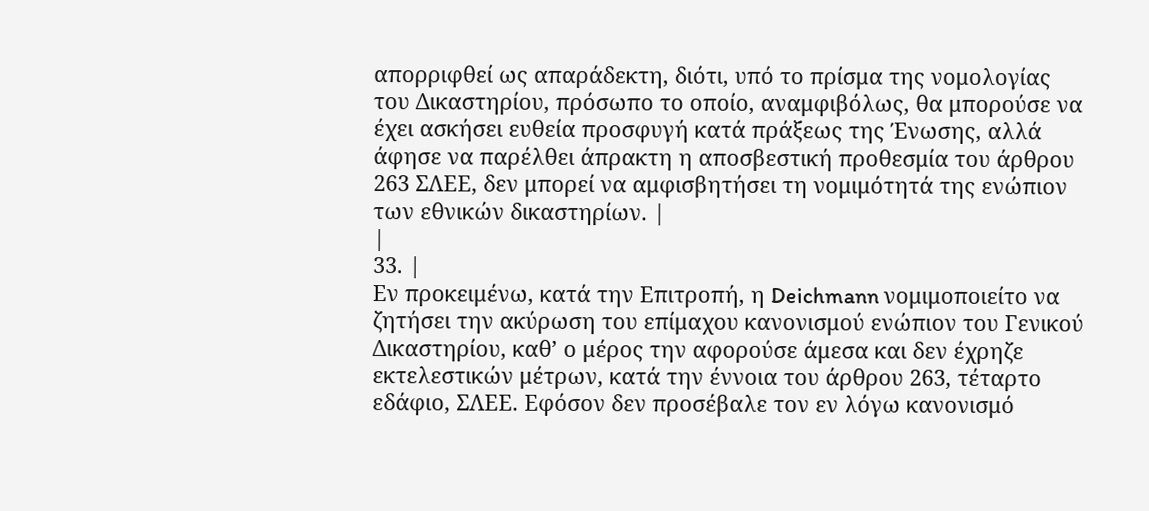απορριφθεί ως απαράδεκτη, διότι, υπό το πρίσμα της νομολογίας του Δικαστηρίου, πρόσωπο το οποίο, αναμφιβόλως, θα μπορούσε να έχει ασκήσει ευθεία προσφυγή κατά πράξεως της Ένωσης, αλλά άφησε να παρέλθει άπρακτη η αποσβεστική προθεσμία του άρθρου 263 ΣΛΕΕ, δεν μπορεί να αμφισβητήσει τη νομιμότητά της ενώπιον των εθνικών δικαστηρίων. |
|
33. |
Εν προκειμένω, κατά την Επιτροπή, η Deichmann νομιμοποιείτο να ζητήσει την ακύρωση του επίμαχου κανονισμού ενώπιον του Γενικού Δικαστηρίου, καθ’ ο μέρος την αφορούσε άμεσα και δεν έχρηζε εκτελεστικών μέτρων, κατά την έννοια του άρθρου 263, τέταρτο εδάφιο, ΣΛΕΕ. Εφόσον δεν προσέβαλε τον εν λόγω κανονισμό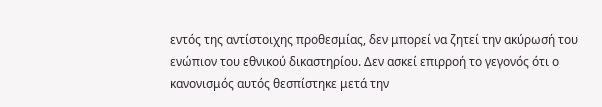εντός της αντίστοιχης προθεσμίας, δεν μπορεί να ζητεί την ακύρωσή του ενώπιον του εθνικού δικαστηρίου. Δεν ασκεί επιρροή το γεγονός ότι ο κανονισμός αυτός θεσπίστηκε μετά την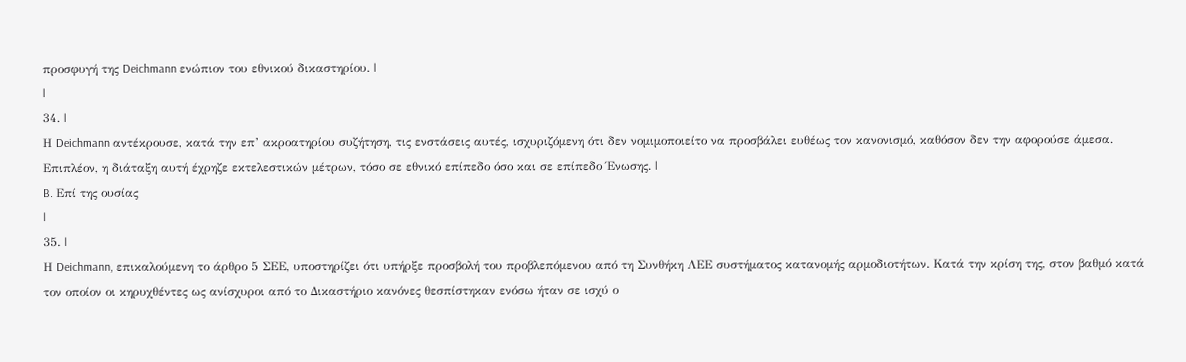προσφυγή της Deichmann ενώπιον του εθνικού δικαστηρίου. |
|
34. |
Η Deichmann αντέκρουσε, κατά την επ’ ακροατηρίου συζήτηση, τις ενστάσεις αυτές, ισχυριζόμενη ότι δεν νομιμοποιείτο να προσβάλει ευθέως τον κανονισμό, καθόσον δεν την αφορούσε άμεσα. Επιπλέον, η διάταξη αυτή έχρηζε εκτελεστικών μέτρων, τόσο σε εθνικό επίπεδο όσο και σε επίπεδο Ένωσης. |
B. Επί της ουσίας
|
35. |
Η Deichmann, επικαλούμενη το άρθρο 5 ΣΕΕ, υποστηρίζει ότι υπήρξε προσβολή του προβλεπόμενου από τη Συνθήκη ΛΕΕ συστήματος κατανομής αρμοδιοτήτων. Κατά την κρίση της, στον βαθμό κατά τον οποίον οι κηρυχθέντες ως ανίσχυροι από το Δικαστήριο κανόνες θεσπίστηκαν ενόσω ήταν σε ισχύ ο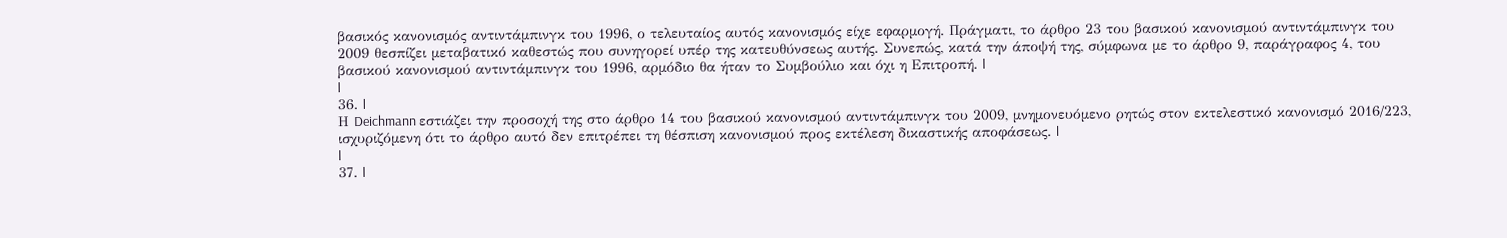βασικός κανονισμός αντιντάμπινγκ του 1996, ο τελευταίος αυτός κανονισμός είχε εφαρμογή. Πράγματι, το άρθρο 23 του βασικού κανονισμού αντιντάμπινγκ του 2009 θεσπίζει μεταβατικό καθεστώς που συνηγορεί υπέρ της κατευθύνσεως αυτής. Συνεπώς, κατά την άποψή της, σύμφωνα με το άρθρο 9, παράγραφος 4, του βασικού κανονισμού αντιντάμπινγκ του 1996, αρμόδιο θα ήταν το Συμβούλιο και όχι η Επιτροπή. |
|
36. |
Η Deichmann εστιάζει την προσοχή της στο άρθρο 14 του βασικού κανονισμού αντιντάμπινγκ του 2009, μνημονευόμενο ρητώς στον εκτελεστικό κανονισμό 2016/223, ισχυριζόμενη ότι το άρθρο αυτό δεν επιτρέπει τη θέσπιση κανονισμού προς εκτέλεση δικαστικής αποφάσεως. |
|
37. |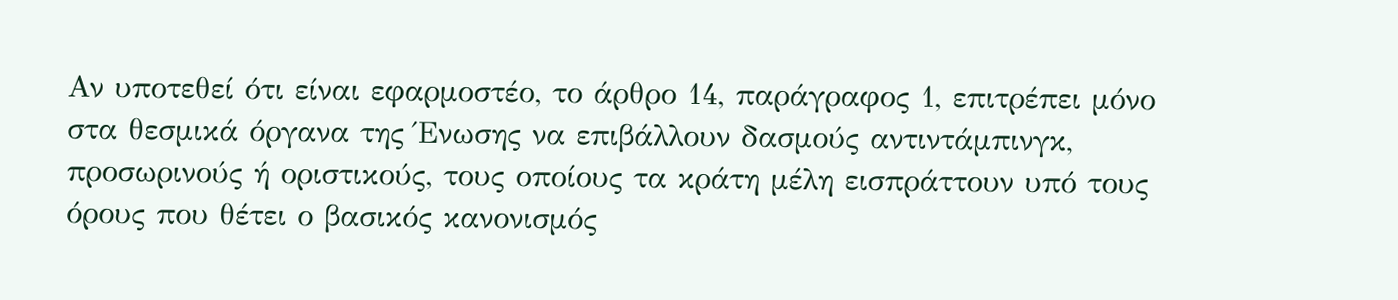Αν υποτεθεί ότι είναι εφαρμοστέο, το άρθρο 14, παράγραφος 1, επιτρέπει μόνο στα θεσμικά όργανα της Ένωσης να επιβάλλουν δασμούς αντιντάμπινγκ, προσωρινούς ή οριστικούς, τους οποίους τα κράτη μέλη εισπράττουν υπό τους όρους που θέτει ο βασικός κανονισμός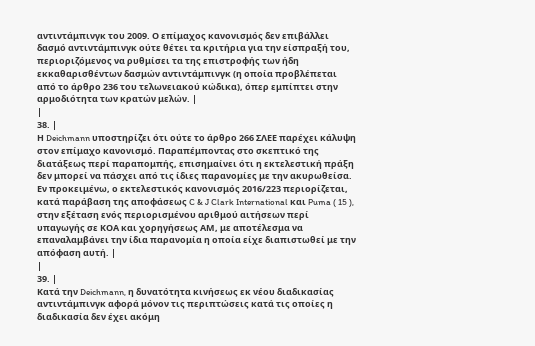αντιντάμπινγκ του 2009. Ο επίμαχος κανονισμός δεν επιβάλλει δασμό αντιντάμπινγκ ούτε θέτει τα κριτήρια για την είσπραξή του, περιοριζόμενος να ρυθμίσει τα της επιστροφής των ήδη εκκαθαρισθέντων δασμών αντιντάμπινγκ (η οποία προβλέπεται από το άρθρο 236 του τελωνειακού κώδικα), όπερ εμπίπτει στην αρμοδιότητα των κρατών μελών. |
|
38. |
Η Deichmann υποστηρίζει ότι ούτε το άρθρο 266 ΣΛΕΕ παρέχει κάλυψη στον επίμαχο κανονισμό. Παραπέμποντας στο σκεπτικό της διατάξεως περί παραπομπής, επισημαίνει ότι η εκτελεστική πράξη δεν μπορεί να πάσχει από τις ίδιες παρανομίες με την ακυρωθείσα. Εν προκειμένω, ο εκτελεστικός κανονισμός 2016/223 περιορίζεται, κατά παράβαση της αποφάσεως C & J Clark International και Puma ( 15 ), στην εξέταση ενός περιορισμένου αριθμού αιτήσεων περί υπαγωγής σε ΚΟΑ και χορηγήσεως ΑΜ, με αποτέλεσμα να επαναλαμβάνει την ίδια παρανομία η οποία είχε διαπιστωθεί με την απόφαση αυτή. |
|
39. |
Κατά την Deichmann, η δυνατότητα κινήσεως εκ νέου διαδικασίας αντιντάμπινγκ αφορά μόνον τις περιπτώσεις κατά τις οποίες η διαδικασία δεν έχει ακόμη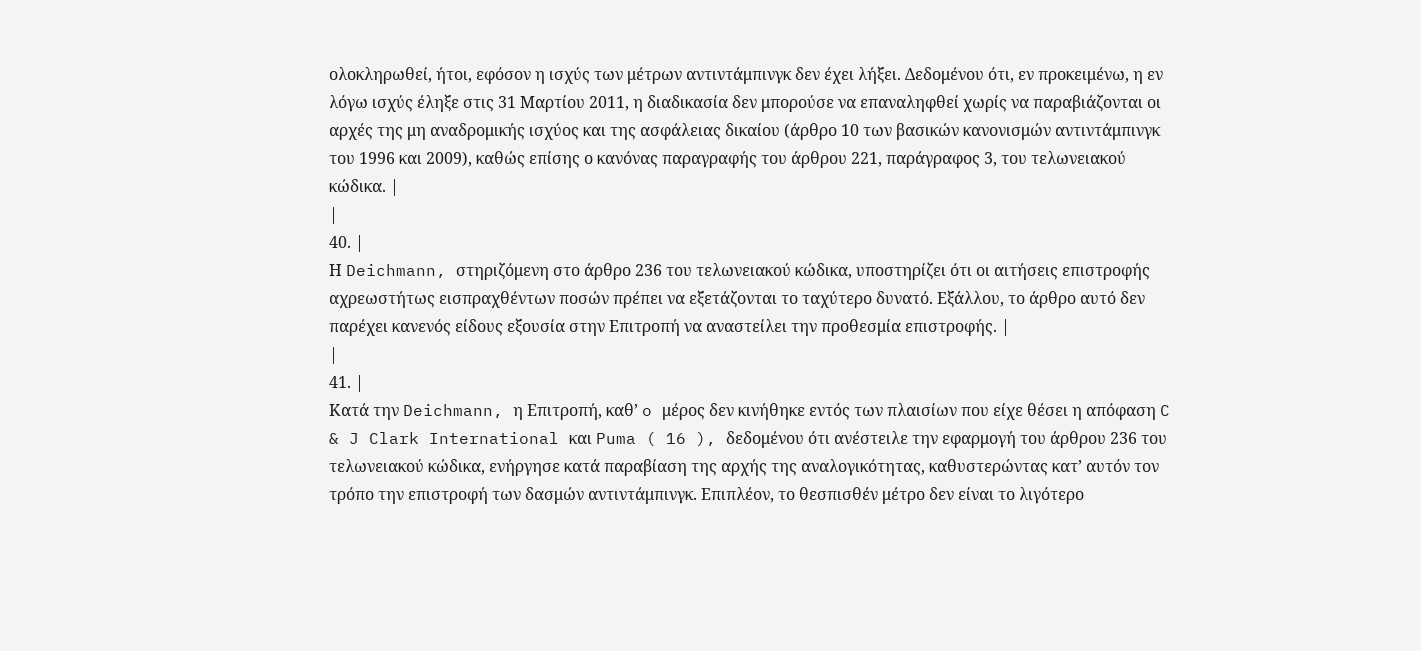ολοκληρωθεί, ήτοι, εφόσον η ισχύς των μέτρων αντιντάμπινγκ δεν έχει λήξει. Δεδομένου ότι, εν προκειμένω, η εν λόγω ισχύς έληξε στις 31 Μαρτίου 2011, η διαδικασία δεν μπορούσε να επαναληφθεί χωρίς να παραβιάζονται οι αρχές της μη αναδρομικής ισχύος και της ασφάλειας δικαίου (άρθρο 10 των βασικών κανονισμών αντιντάμπινγκ του 1996 και 2009), καθώς επίσης ο κανόνας παραγραφής του άρθρου 221, παράγραφος 3, του τελωνειακού κώδικα. |
|
40. |
Η Deichmann, στηριζόμενη στο άρθρο 236 του τελωνειακού κώδικα, υποστηρίζει ότι οι αιτήσεις επιστροφής αχρεωστήτως εισπραχθέντων ποσών πρέπει να εξετάζονται το ταχύτερο δυνατό. Εξάλλου, το άρθρο αυτό δεν παρέχει κανενός είδους εξουσία στην Επιτροπή να αναστείλει την προθεσμία επιστροφής. |
|
41. |
Κατά την Deichmann, η Επιτροπή, καθ’ o μέρος δεν κινήθηκε εντός των πλαισίων που είχε θέσει η απόφαση C & J Clark International και Puma ( 16 ), δεδομένου ότι ανέστειλε την εφαρμογή του άρθρου 236 του τελωνειακού κώδικα, ενήργησε κατά παραβίαση της αρχής της αναλογικότητας, καθυστερώντας κατ’ αυτόν τον τρόπο την επιστροφή των δασμών αντιντάμπινγκ. Επιπλέον, το θεσπισθέν μέτρο δεν είναι το λιγότερο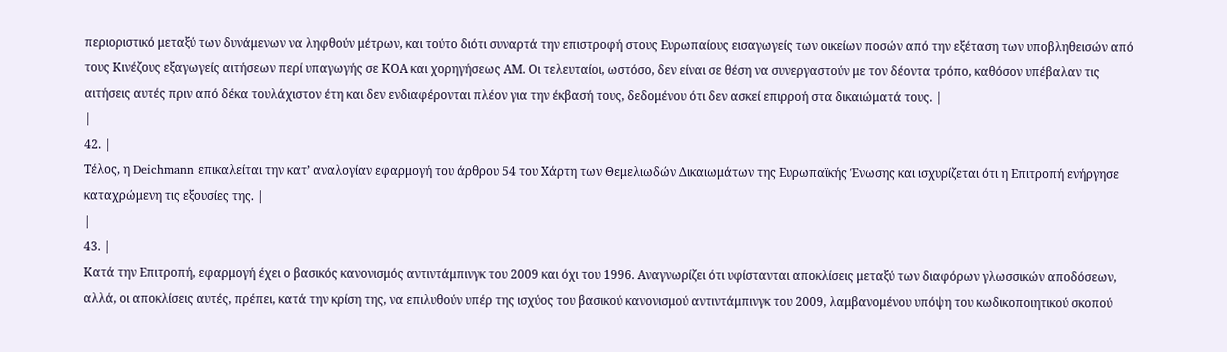περιοριστικό μεταξύ των δυνάμενων να ληφθούν μέτρων, και τούτο διότι συναρτά την επιστροφή στους Ευρωπαίους εισαγωγείς των οικείων ποσών από την εξέταση των υποβληθεισών από τους Κινέζους εξαγωγείς αιτήσεων περί υπαγωγής σε ΚΟΑ και χορηγήσεως ΑΜ. Οι τελευταίοι, ωστόσο, δεν είναι σε θέση να συνεργαστούν με τον δέοντα τρόπο, καθόσον υπέβαλαν τις αιτήσεις αυτές πριν από δέκα τουλάχιστον έτη και δεν ενδιαφέρονται πλέον για την έκβασή τους, δεδομένου ότι δεν ασκεί επιρροή στα δικαιώματά τους. |
|
42. |
Τέλος, η Deichmann επικαλείται την κατ’ αναλογίαν εφαρμογή του άρθρου 54 του Χάρτη των Θεμελιωδών Δικαιωμάτων της Ευρωπαϊκής Ένωσης και ισχυρίζεται ότι η Επιτροπή ενήργησε καταχρώμενη τις εξουσίες της. |
|
43. |
Κατά την Επιτροπή, εφαρμογή έχει ο βασικός κανονισμός αντιντάμπινγκ του 2009 και όχι του 1996. Αναγνωρίζει ότι υφίστανται αποκλίσεις μεταξύ των διαφόρων γλωσσικών αποδόσεων, αλλά, οι αποκλίσεις αυτές, πρέπει, κατά την κρίση της, να επιλυθούν υπέρ της ισχύος του βασικού κανονισμού αντιντάμπινγκ του 2009, λαμβανομένου υπόψη του κωδικοποιητικού σκοπού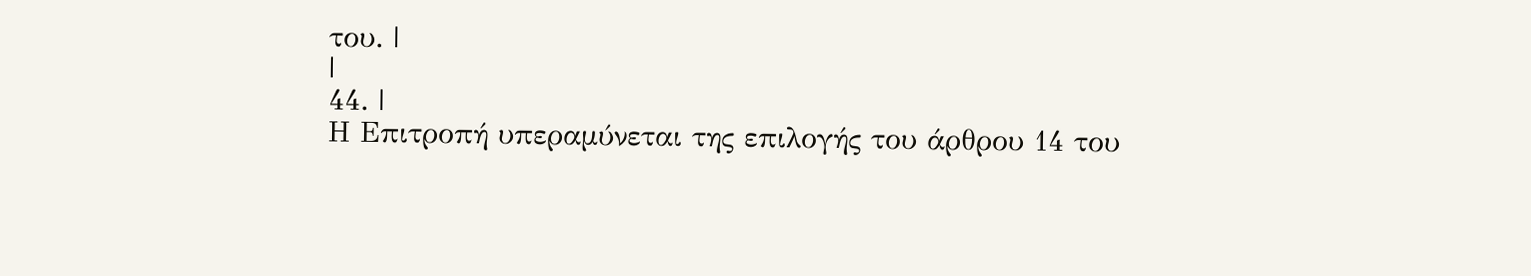του. |
|
44. |
Η Επιτροπή υπεραμύνεται της επιλογής του άρθρου 14 του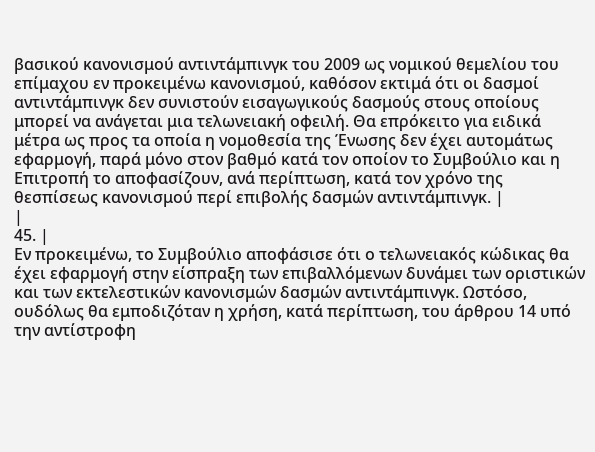βασικού κανονισμού αντιντάμπινγκ του 2009 ως νομικού θεμελίου του επίμαχου εν προκειμένω κανονισμού, καθόσον εκτιμά ότι οι δασμοί αντιντάμπινγκ δεν συνιστούν εισαγωγικούς δασμούς στους οποίους μπορεί να ανάγεται μια τελωνειακή οφειλή. Θα επρόκειτο για ειδικά μέτρα ως προς τα οποία η νομοθεσία της Ένωσης δεν έχει αυτομάτως εφαρμογή, παρά μόνο στον βαθμό κατά τον οποίον το Συμβούλιο και η Επιτροπή το αποφασίζουν, ανά περίπτωση, κατά τον χρόνο της θεσπίσεως κανονισμού περί επιβολής δασμών αντιντάμπινγκ. |
|
45. |
Εν προκειμένω, το Συμβούλιο αποφάσισε ότι ο τελωνειακός κώδικας θα έχει εφαρμογή στην είσπραξη των επιβαλλόμενων δυνάμει των οριστικών και των εκτελεστικών κανονισμών δασμών αντιντάμπινγκ. Ωστόσο, ουδόλως θα εμποδιζόταν η χρήση, κατά περίπτωση, του άρθρου 14 υπό την αντίστροφη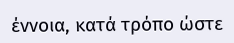έννοια, κατά τρόπο ώστε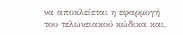να αποκλείεται η εφαρμογή του τελωνειακού κώδικα και,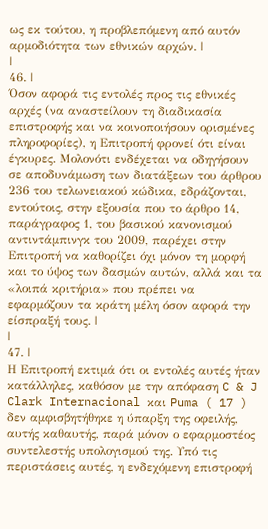ως εκ τούτου, η προβλεπόμενη από αυτόν αρμοδιότητα των εθνικών αρχών. |
|
46. |
Όσον αφορά τις εντολές προς τις εθνικές αρχές (να αναστείλουν τη διαδικασία επιστροφής και να κοινοποιήσουν ορισμένες πληροφορίες), η Επιτροπή φρονεί ότι είναι έγκυρες. Μολονότι ενδέχεται να οδηγήσουν σε αποδυνάμωση των διατάξεων του άρθρου 236 του τελωνειακού κώδικα, εδράζονται, εντούτοις, στην εξουσία που το άρθρο 14, παράγραφος 1, του βασικού κανονισμού αντιντάμπινγκ του 2009, παρέχει στην Επιτροπή να καθορίζει όχι μόνον τη μορφή και το ύψος των δασμών αυτών, αλλά και τα «λοιπά κριτήρια» που πρέπει να εφαρμόζουν τα κράτη μέλη όσον αφορά την είσπραξή τους. |
|
47. |
Η Επιτροπή εκτιμά ότι οι εντολές αυτές ήταν κατάλληλες, καθόσον με την απόφαση C & J Clark Internacional και Puma ( 17 ) δεν αμφισβητήθηκε η ύπαρξη της οφειλής, αυτής καθαυτής, παρά μόνον ο εφαρμοστέος συντελεστής υπολογισμού της. Υπό τις περιστάσεις αυτές, η ενδεχόμενη επιστροφή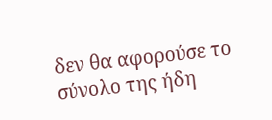δεν θα αφορούσε το σύνολο της ήδη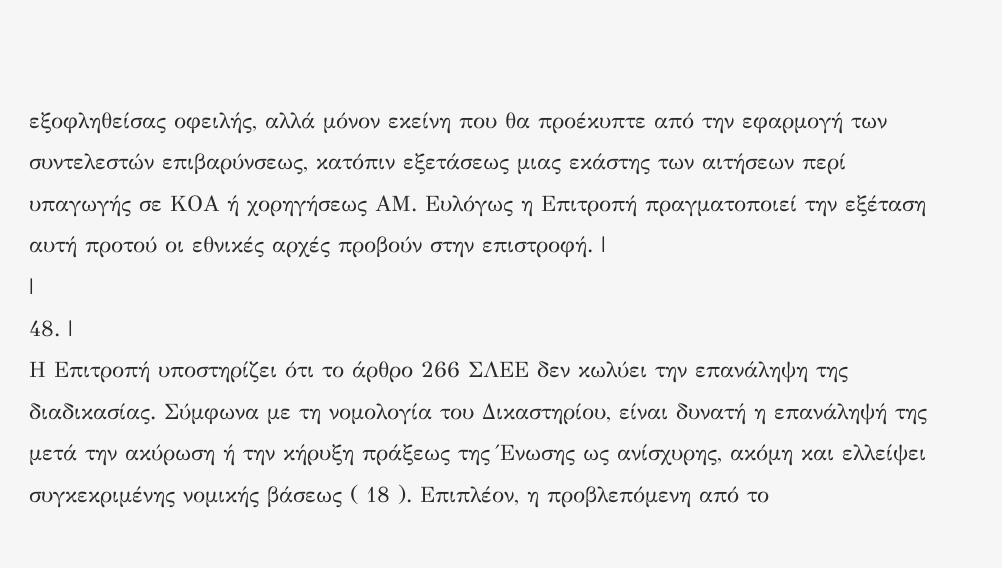εξοφληθείσας οφειλής, αλλά μόνον εκείνη που θα προέκυπτε από την εφαρμογή των συντελεστών επιβαρύνσεως, κατόπιν εξετάσεως μιας εκάστης των αιτήσεων περί υπαγωγής σε ΚΟΑ ή χορηγήσεως ΑΜ. Ευλόγως η Επιτροπή πραγματοποιεί την εξέταση αυτή προτού οι εθνικές αρχές προβούν στην επιστροφή. |
|
48. |
Η Επιτροπή υποστηρίζει ότι το άρθρο 266 ΣΛΕΕ δεν κωλύει την επανάληψη της διαδικασίας. Σύμφωνα με τη νομολογία του Δικαστηρίου, είναι δυνατή η επανάληψή της μετά την ακύρωση ή την κήρυξη πράξεως της Ένωσης ως ανίσχυρης, ακόμη και ελλείψει συγκεκριμένης νομικής βάσεως ( 18 ). Επιπλέον, η προβλεπόμενη από το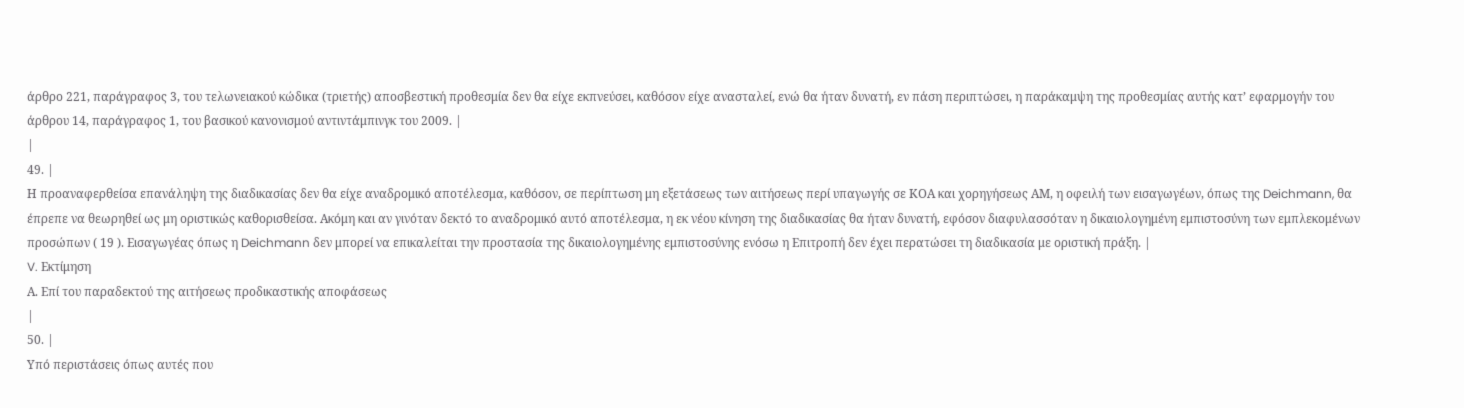άρθρο 221, παράγραφος 3, του τελωνειακού κώδικα (τριετής) αποσβεστική προθεσμία δεν θα είχε εκπνεύσει, καθόσον είχε ανασταλεί, ενώ θα ήταν δυνατή, εν πάση περιπτώσει, η παράκαμψη της προθεσμίας αυτής κατ’ εφαρμογήν του άρθρου 14, παράγραφος 1, του βασικού κανονισμού αντιντάμπινγκ του 2009. |
|
49. |
Η προαναφερθείσα επανάληψη της διαδικασίας δεν θα είχε αναδρομικό αποτέλεσμα, καθόσον, σε περίπτωση μη εξετάσεως των αιτήσεως περί υπαγωγής σε ΚΟΑ και χορηγήσεως ΑΜ, η οφειλή των εισαγωγέων, όπως της Deichmann, θα έπρεπε να θεωρηθεί ως μη οριστικώς καθορισθείσα. Ακόμη και αν γινόταν δεκτό το αναδρομικό αυτό αποτέλεσμα, η εκ νέου κίνηση της διαδικασίας θα ήταν δυνατή, εφόσον διαφυλασσόταν η δικαιολογημένη εμπιστοσύνη των εμπλεκομένων προσώπων ( 19 ). Εισαγωγέας όπως η Deichmann δεν μπορεί να επικαλείται την προστασία της δικαιολογημένης εμπιστοσύνης ενόσω η Επιτροπή δεν έχει περατώσει τη διαδικασία με οριστική πράξη. |
V. Εκτίμηση
Α. Επί του παραδεκτού της αιτήσεως προδικαστικής αποφάσεως
|
50. |
Υπό περιστάσεις όπως αυτές που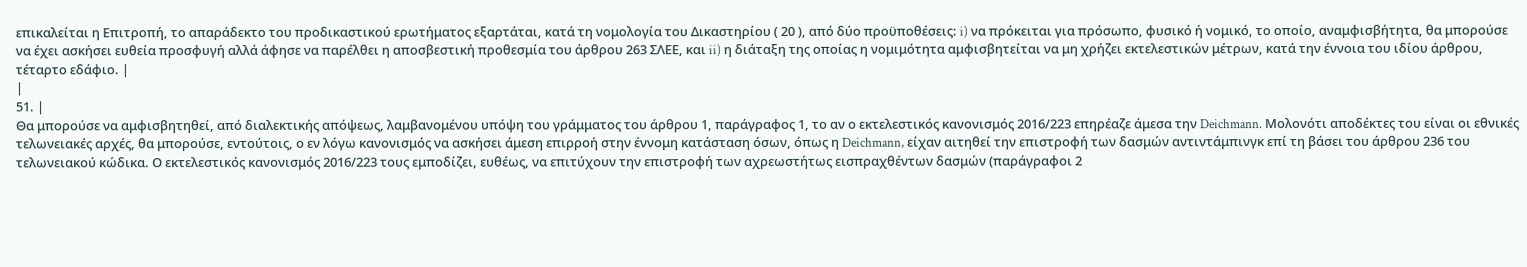επικαλείται η Επιτροπή, το απαράδεκτο του προδικαστικού ερωτήματος εξαρτάται, κατά τη νομολογία του Δικαστηρίου ( 20 ), από δύο προϋποθέσεις: i) να πρόκειται για πρόσωπο, φυσικό ή νομικό, το οποίο, αναμφισβήτητα, θα μπορούσε να έχει ασκήσει ευθεία προσφυγή αλλά άφησε να παρέλθει η αποσβεστική προθεσμία του άρθρου 263 ΣΛΕΕ, και ii) η διάταξη της οποίας η νομιμότητα αμφισβητείται να μη χρήζει εκτελεστικών μέτρων, κατά την έννοια του ιδίου άρθρου, τέταρτο εδάφιο. |
|
51. |
Θα μπορούσε να αμφισβητηθεί, από διαλεκτικής απόψεως, λαμβανομένου υπόψη του γράμματος του άρθρου 1, παράγραφος 1, το αν ο εκτελεστικός κανονισμός 2016/223 επηρέαζε άμεσα την Deichmann. Μολονότι αποδέκτες του είναι οι εθνικές τελωνειακές αρχές, θα μπορούσε, εντούτοις, ο εν λόγω κανονισμός να ασκήσει άμεση επιρροή στην έννομη κατάσταση όσων, όπως η Deichmann, είχαν αιτηθεί την επιστροφή των δασμών αντιντάμπινγκ επί τη βάσει του άρθρου 236 του τελωνειακού κώδικα. Ο εκτελεστικός κανονισμός 2016/223 τους εμποδίζει, ευθέως, να επιτύχουν την επιστροφή των αχρεωστήτως εισπραχθέντων δασμών (παράγραφοι 2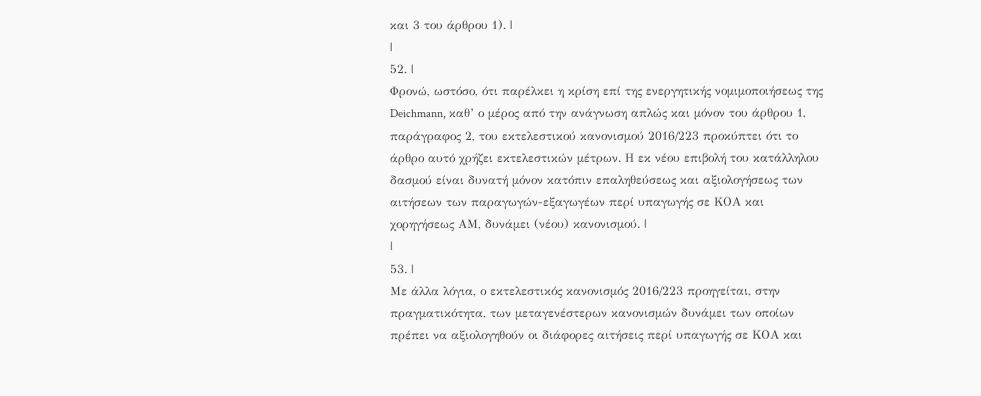και 3 του άρθρου 1). |
|
52. |
Φρονώ, ωστόσο, ότι παρέλκει η κρίση επί της ενεργητικής νομιμοποιήσεως της Deichmann, καθ’ ο μέρος από την ανάγνωση απλώς και μόνον του άρθρου 1, παράγραφος 2, του εκτελεστικού κανονισμού 2016/223 προκύπτει ότι το άρθρο αυτό χρήζει εκτελεστικών μέτρων. Η εκ νέου επιβολή του κατάλληλου δασμού είναι δυνατή μόνον κατόπιν επαληθεύσεως και αξιολογήσεως των αιτήσεων των παραγωγών-εξαγωγέων περί υπαγωγής σε ΚΟΑ και χορηγήσεως ΑΜ, δυνάμει (νέου) κανονισμού. |
|
53. |
Με άλλα λόγια, ο εκτελεστικός κανονισμός 2016/223 προηγείται, στην πραγματικότητα, των μεταγενέστερων κανονισμών δυνάμει των οποίων πρέπει να αξιολογηθούν οι διάφορες αιτήσεις περί υπαγωγής σε ΚΟΑ και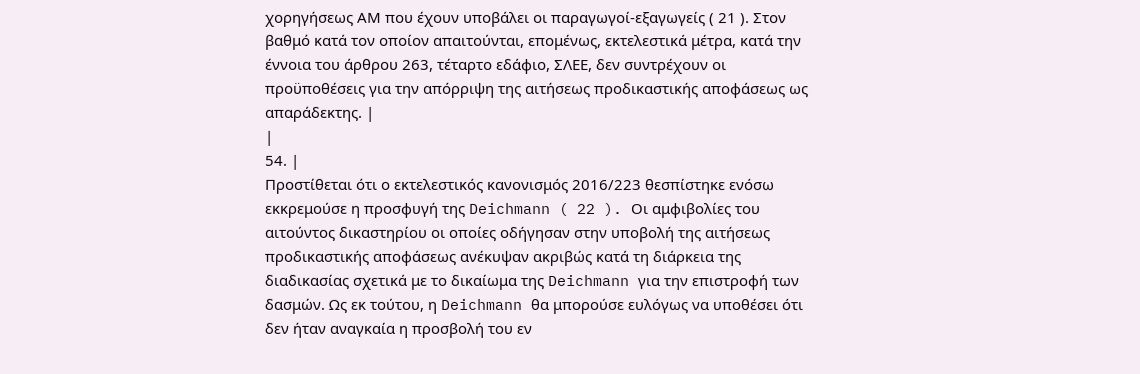χορηγήσεως ΑΜ που έχουν υποβάλει οι παραγωγοί-εξαγωγείς ( 21 ). Στον βαθμό κατά τον οποίον απαιτούνται, επομένως, εκτελεστικά μέτρα, κατά την έννοια του άρθρου 263, τέταρτο εδάφιο, ΣΛΕΕ, δεν συντρέχουν οι προϋποθέσεις για την απόρριψη της αιτήσεως προδικαστικής αποφάσεως ως απαράδεκτης. |
|
54. |
Προστίθεται ότι ο εκτελεστικός κανονισμός 2016/223 θεσπίστηκε ενόσω εκκρεμούσε η προσφυγή της Deichmann ( 22 ). Οι αμφιβολίες του αιτούντος δικαστηρίου οι οποίες οδήγησαν στην υποβολή της αιτήσεως προδικαστικής αποφάσεως ανέκυψαν ακριβώς κατά τη διάρκεια της διαδικασίας σχετικά με το δικαίωμα της Deichmann για την επιστροφή των δασμών. Ως εκ τούτου, η Deichmann θα μπορούσε ευλόγως να υποθέσει ότι δεν ήταν αναγκαία η προσβολή του εν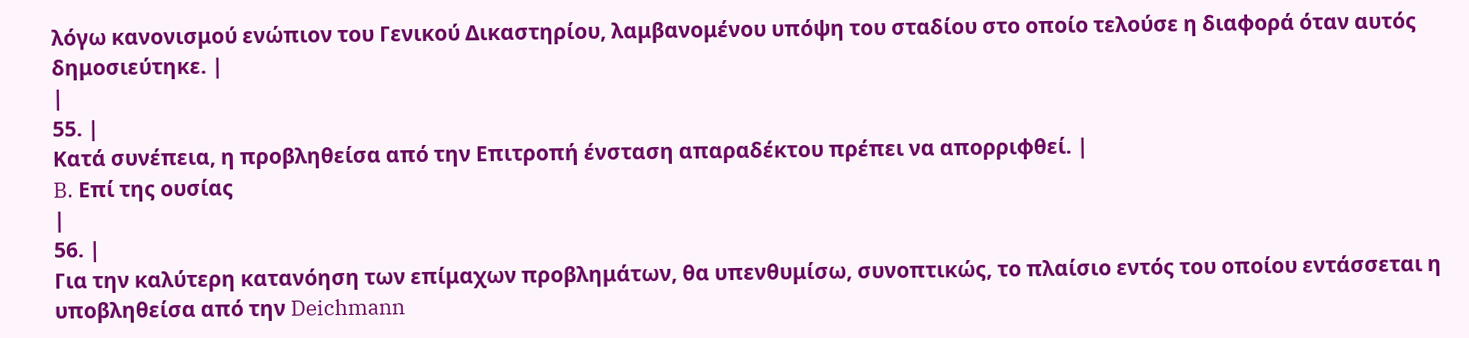λόγω κανονισμού ενώπιον του Γενικού Δικαστηρίου, λαμβανομένου υπόψη του σταδίου στο οποίο τελούσε η διαφορά όταν αυτός δημοσιεύτηκε. |
|
55. |
Κατά συνέπεια, η προβληθείσα από την Επιτροπή ένσταση απαραδέκτου πρέπει να απορριφθεί. |
B. Επί της ουσίας
|
56. |
Για την καλύτερη κατανόηση των επίμαχων προβλημάτων, θα υπενθυμίσω, συνοπτικώς, το πλαίσιο εντός του οποίου εντάσσεται η υποβληθείσα από την Deichmann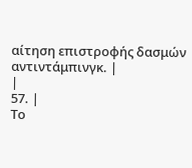αίτηση επιστροφής δασμών αντιντάμπινγκ. |
|
57. |
Το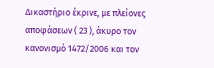Δικαστήριο έκρινε, με πλείονες αποφάσεων ( 23 ), άκυρο τον κανονισμό 1472/2006 και τον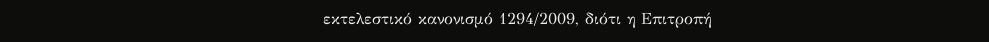εκτελεστικό κανονισμό 1294/2009, διότι η Επιτροπή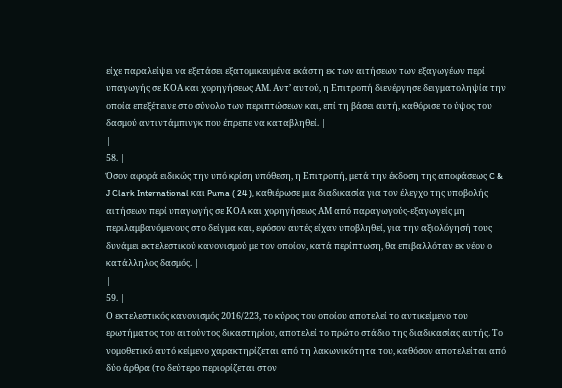είχε παραλείψει να εξετάσει εξατομικευμένα εκάστη εκ των αιτήσεων των εξαγωγέων περί υπαγωγής σε ΚΟΑ και χορηγήσεως ΑΜ. Αντ’ αυτού, η Επιτροπή διενέργησε δειγματοληψία την οποία επεξέτεινε στο σύνολο των περιπτώσεων και, επί τη βάσει αυτή, καθόρισε το ύψος του δασμού αντιντάμπινγκ που έπρεπε να καταβληθεί. |
|
58. |
Όσον αφορά ειδικώς την υπό κρίση υπόθεση, η Επιτροπή, μετά την έκδοση της αποφάσεως C & J Clark International και Puma ( 24 ), καθιέρωσε μια διαδικασία για τον έλεγχο της υποβολής αιτήσεων περί υπαγωγής σε ΚΟΑ και χορηγήσεως ΑΜ από παραγωγούς-εξαγωγείς μη περιλαμβανόμενους στο δείγμα και, εφόσον αυτές είχαν υποβληθεί, για την αξιολόγησή τους δυνάμει εκτελεστικού κανονισμού με τον οποίον, κατά περίπτωση, θα επιβαλλόταν εκ νέου ο κατάλληλος δασμός. |
|
59. |
Ο εκτελεστικός κανονισμός 2016/223, το κύρος του οποίου αποτελεί το αντικείμενο του ερωτήματος του αιτούντος δικαστηρίου, αποτελεί το πρώτο στάδιο της διαδικασίας αυτής. Το νομοθετικό αυτό κείμενο χαρακτηρίζεται από τη λακωνικότητα του, καθόσον αποτελείται από δύο άρθρα (το δεύτερο περιορίζεται στον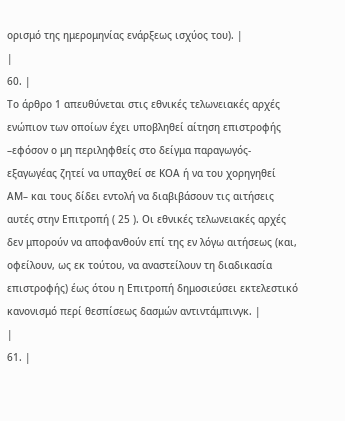ορισμό της ημερομηνίας ενάρξεως ισχύος του). |
|
60. |
Το άρθρο 1 απευθύνεται στις εθνικές τελωνειακές αρχές ενώπιον των οποίων έχει υποβληθεί αίτηση επιστροφής –εφόσον ο μη περιληφθείς στο δείγμα παραγωγός-εξαγωγέας ζητεί να υπαχθεί σε ΚΟΑ ή να του χορηγηθεί ΑΜ– και τους δίδει εντολή να διαβιβάσουν τις αιτήσεις αυτές στην Επιτροπή ( 25 ). Οι εθνικές τελωνειακές αρχές δεν μπορούν να αποφανθούν επί της εν λόγω αιτήσεως (και, οφείλουν, ως εκ τούτου, να αναστείλουν τη διαδικασία επιστροφής) έως ότου η Επιτροπή δημοσιεύσει εκτελεστικό κανονισμό περί θεσπίσεως δασμών αντιντάμπινγκ. |
|
61. |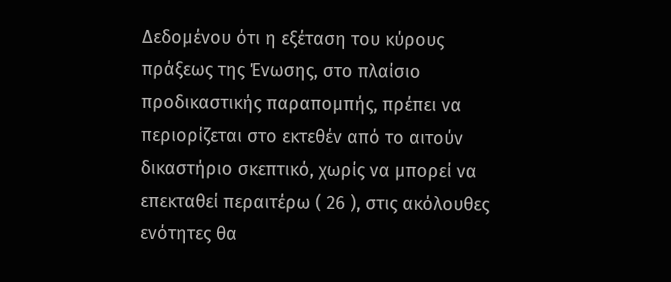Δεδομένου ότι η εξέταση του κύρους πράξεως της Ένωσης, στο πλαίσιο προδικαστικής παραπομπής, πρέπει να περιορίζεται στο εκτεθέν από το αιτούν δικαστήριο σκεπτικό, χωρίς να μπορεί να επεκταθεί περαιτέρω ( 26 ), στις ακόλουθες ενότητες θα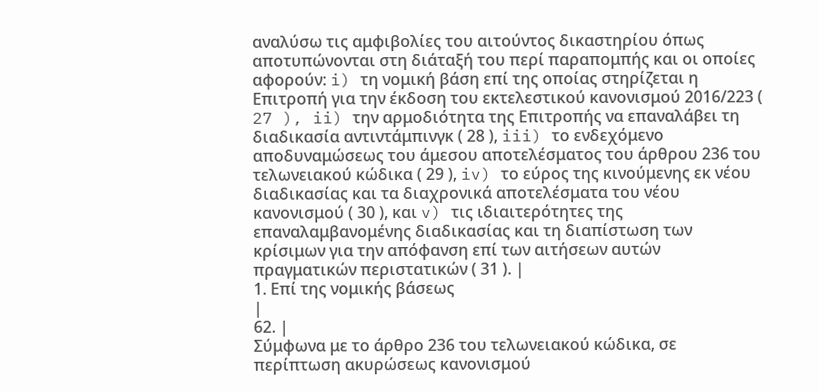αναλύσω τις αμφιβολίες του αιτούντος δικαστηρίου όπως αποτυπώνονται στη διάταξή του περί παραπομπής και οι οποίες αφορούν: i) τη νομική βάση επί της οποίας στηρίζεται η Επιτροπή για την έκδοση του εκτελεστικού κανονισμού 2016/223 ( 27 ), ii) την αρμοδιότητα της Επιτροπής να επαναλάβει τη διαδικασία αντιντάμπινγκ ( 28 ), iii) το ενδεχόμενο αποδυναμώσεως του άμεσου αποτελέσματος του άρθρου 236 του τελωνειακού κώδικα ( 29 ), iv) το εύρος της κινούμενης εκ νέου διαδικασίας και τα διαχρονικά αποτελέσματα του νέου κανονισμού ( 30 ), και v) τις ιδιαιτερότητες της επαναλαμβανομένης διαδικασίας και τη διαπίστωση των κρίσιμων για την απόφανση επί των αιτήσεων αυτών πραγματικών περιστατικών ( 31 ). |
1. Επί της νομικής βάσεως
|
62. |
Σύμφωνα με το άρθρο 236 του τελωνειακού κώδικα, σε περίπτωση ακυρώσεως κανονισμού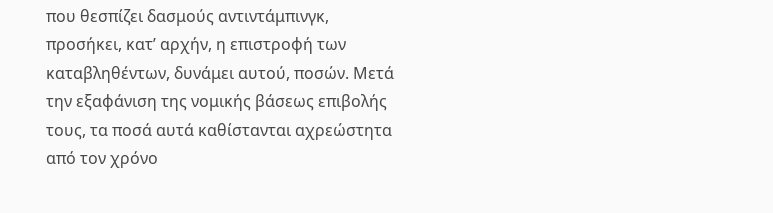που θεσπίζει δασμούς αντιντάμπινγκ, προσήκει, κατ’ αρχήν, η επιστροφή των καταβληθέντων, δυνάμει αυτού, ποσών. Μετά την εξαφάνιση της νομικής βάσεως επιβολής τους, τα ποσά αυτά καθίστανται αχρεώστητα από τον χρόνο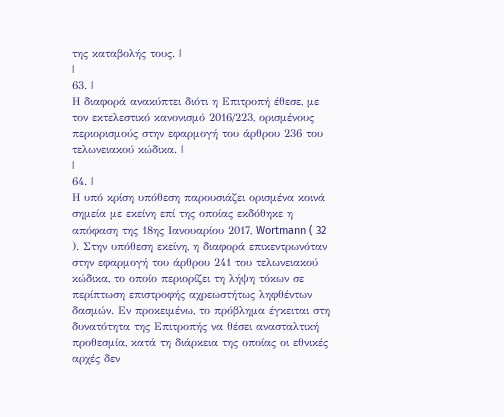της καταβολής τους. |
|
63. |
Η διαφορά ανακύπτει διότι η Επιτροπή έθεσε, με τον εκτελεστικό κανονισμό 2016/223, ορισμένους περιορισμούς στην εφαρμογή του άρθρου 236 του τελωνειακού κώδικα. |
|
64. |
Η υπό κρίση υπόθεση παρουσιάζει ορισμένα κοινά σημεία με εκείνη επί της οποίας εκδόθηκε η απόφαση της 18ης Ιανουαρίου 2017, Wortmann ( 32 ). Στην υπόθεση εκείνη, η διαφορά επικεντρωνόταν στην εφαρμογή του άρθρου 241 του τελωνειακού κώδικα, το οποίο περιορίζει τη λήψη τόκων σε περίπτωση επιστροφής αχρεωστήτως ληφθέντων δασμών. Εν προκειμένω, το πρόβλημα έγκειται στη δυνατότητα της Επιτροπής να θέσει ανασταλτική προθεσμία, κατά τη διάρκεια της οποίας οι εθνικές αρχές δεν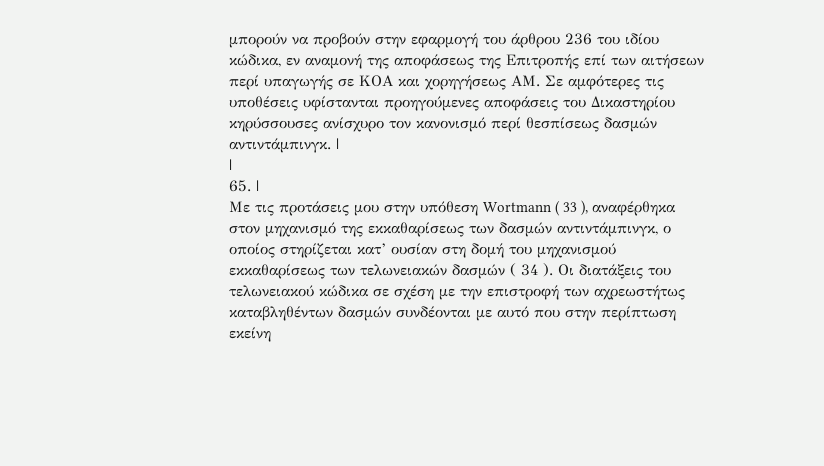μπορούν να προβούν στην εφαρμογή του άρθρου 236 του ιδίου κώδικα, εν αναμονή της αποφάσεως της Επιτροπής επί των αιτήσεων περί υπαγωγής σε ΚΟΑ και χορηγήσεως ΑΜ. Σε αμφότερες τις υποθέσεις υφίστανται προηγούμενες αποφάσεις του Δικαστηρίου κηρύσσουσες ανίσχυρο τον κανονισμό περί θεσπίσεως δασμών αντιντάμπινγκ. |
|
65. |
Με τις προτάσεις μου στην υπόθεση Wortmann ( 33 ), αναφέρθηκα στον μηχανισμό της εκκαθαρίσεως των δασμών αντιντάμπινγκ, ο οποίος στηρίζεται κατ’ ουσίαν στη δομή του μηχανισμού εκκαθαρίσεως των τελωνειακών δασμών ( 34 ). Οι διατάξεις του τελωνειακού κώδικα σε σχέση με την επιστροφή των αχρεωστήτως καταβληθέντων δασμών συνδέονται με αυτό που στην περίπτωση εκείνη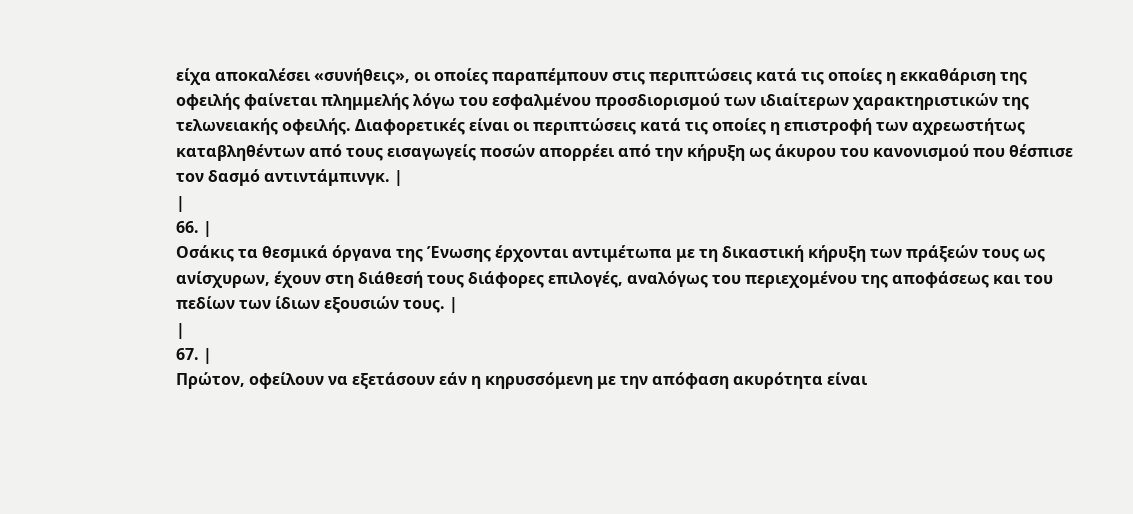είχα αποκαλέσει «συνήθεις», οι οποίες παραπέμπουν στις περιπτώσεις κατά τις οποίες η εκκαθάριση της οφειλής φαίνεται πλημμελής λόγω του εσφαλμένου προσδιορισμού των ιδιαίτερων χαρακτηριστικών της τελωνειακής οφειλής. Διαφορετικές είναι οι περιπτώσεις κατά τις οποίες η επιστροφή των αχρεωστήτως καταβληθέντων από τους εισαγωγείς ποσών απορρέει από την κήρυξη ως άκυρου του κανονισμού που θέσπισε τον δασμό αντιντάμπινγκ. |
|
66. |
Οσάκις τα θεσμικά όργανα της Ένωσης έρχονται αντιμέτωπα με τη δικαστική κήρυξη των πράξεών τους ως ανίσχυρων, έχουν στη διάθεσή τους διάφορες επιλογές, αναλόγως του περιεχομένου της αποφάσεως και του πεδίων των ίδιων εξουσιών τους. |
|
67. |
Πρώτον, οφείλουν να εξετάσουν εάν η κηρυσσόμενη με την απόφαση ακυρότητα είναι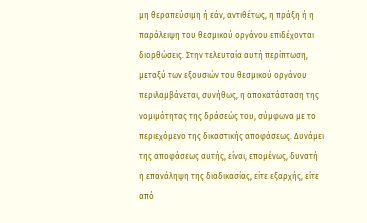μη θεραπεύσιμη ή εάν, αντιθέτως, η πράξη ή η παράλειψη του θεσμικού οργάνου επιδέχονται διορθώσεις. Στην τελευταία αυτή περίπτωση, μεταξύ των εξουσιών του θεσμικού οργάνου περιλαμβάνεται, συνήθως, η αποκατάσταση της νομιμότητας της δράσεώς του, σύμφωνα με το περιεχόμενο της δικαστικής αποφάσεως. Δυνάμει της αποφάσεως αυτής, είναι, επομένως, δυνατή η επανάληψη της διαδικασίας, είτε εξαρχής, είτε από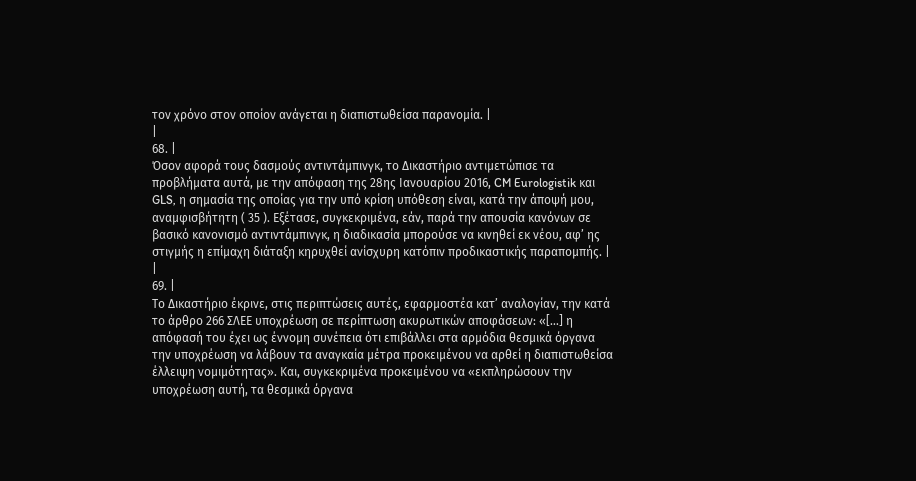τον χρόνο στον οποίον ανάγεται η διαπιστωθείσα παρανομία. |
|
68. |
Όσον αφορά τους δασμούς αντιντάμπινγκ, το Δικαστήριο αντιμετώπισε τα προβλήματα αυτά, με την απόφαση της 28ης Ιανουαρίου 2016, CM Eurologistik και GLS, η σημασία της οποίας για την υπό κρίση υπόθεση είναι, κατά την άποψή μου, αναμφισβήτητη ( 35 ). Εξέτασε, συγκεκριμένα, εάν, παρά την απουσία κανόνων σε βασικό κανονισμό αντιντάμπινγκ, η διαδικασία μπορούσε να κινηθεί εκ νέου, αφ’ ης στιγμής η επίμαχη διάταξη κηρυχθεί ανίσχυρη κατόπιν προδικαστικής παραπομπής. |
|
69. |
Το Δικαστήριο έκρινε, στις περιπτώσεις αυτές, εφαρμοστέα κατ’ αναλογίαν, την κατά το άρθρο 266 ΣΛΕΕ υποχρέωση σε περίπτωση ακυρωτικών αποφάσεων: «[…] η απόφασή του έχει ως έννομη συνέπεια ότι επιβάλλει στα αρμόδια θεσμικά όργανα την υποχρέωση να λάβουν τα αναγκαία μέτρα προκειμένου να αρθεί η διαπιστωθείσα έλλειψη νομιμότητας». Και, συγκεκριμένα προκειμένου να «εκπληρώσουν την υποχρέωση αυτή, τα θεσμικά όργανα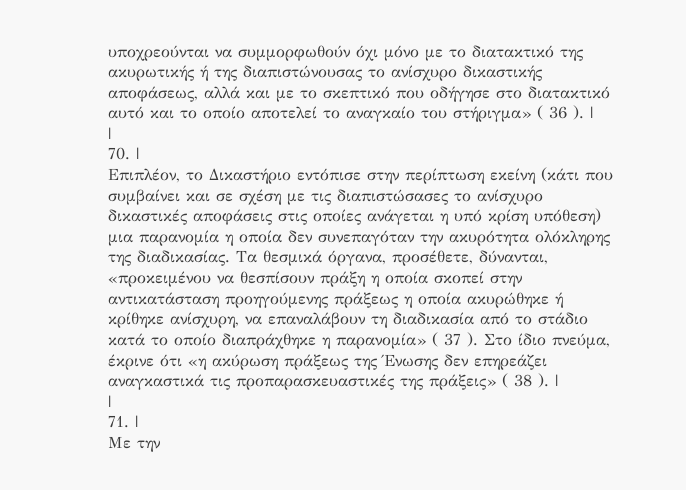υποχρεούνται να συμμορφωθούν όχι μόνο με το διατακτικό της ακυρωτικής ή της διαπιστώνουσας το ανίσχυρο δικαστικής αποφάσεως, αλλά και με το σκεπτικό που οδήγησε στο διατακτικό αυτό και το οποίο αποτελεί το αναγκαίο του στήριγμα» ( 36 ). |
|
70. |
Επιπλέον, το Δικαστήριο εντόπισε στην περίπτωση εκείνη (κάτι που συμβαίνει και σε σχέση με τις διαπιστώσασες το ανίσχυρο δικαστικές αποφάσεις στις οποίες ανάγεται η υπό κρίση υπόθεση) μια παρανομία η οποία δεν συνεπαγόταν την ακυρότητα ολόκληρης της διαδικασίας. Τα θεσμικά όργανα, προσέθετε, δύνανται, «προκειμένου να θεσπίσουν πράξη η οποία σκοπεί στην αντικατάσταση προηγούμενης πράξεως η οποία ακυρώθηκε ή κρίθηκε ανίσχυρη, να επαναλάβουν τη διαδικασία από το στάδιο κατά το οποίο διαπράχθηκε η παρανομία» ( 37 ). Στο ίδιο πνεύμα, έκρινε ότι «η ακύρωση πράξεως της Ένωσης δεν επηρεάζει αναγκαστικά τις προπαρασκευαστικές της πράξεις» ( 38 ). |
|
71. |
Με την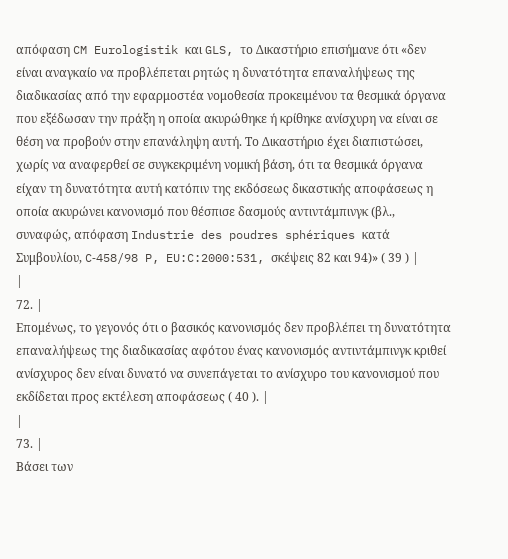απόφαση CM Eurologistik και GLS, το Δικαστήριο επισήμανε ότι «δεν είναι αναγκαίο να προβλέπεται ρητώς η δυνατότητα επαναλήψεως της διαδικασίας από την εφαρμοστέα νομοθεσία προκειμένου τα θεσμικά όργανα που εξέδωσαν την πράξη η οποία ακυρώθηκε ή κρίθηκε ανίσχυρη να είναι σε θέση να προβούν στην επανάληψη αυτή. Το Δικαστήριο έχει διαπιστώσει, χωρίς να αναφερθεί σε συγκεκριμένη νομική βάση, ότι τα θεσμικά όργανα είχαν τη δυνατότητα αυτή κατόπιν της εκδόσεως δικαστικής αποφάσεως η οποία ακυρώνει κανονισμό που θέσπισε δασμούς αντιντάμπινγκ (βλ., συναφώς, απόφαση Industrie des poudres sphériques κατά Συμβουλίου, C‑458/98 P, EU:C:2000:531, σκέψεις 82 και 94)» ( 39 ) |
|
72. |
Επομένως, το γεγονός ότι ο βασικός κανονισμός δεν προβλέπει τη δυνατότητα επαναλήψεως της διαδικασίας αφότου ένας κανονισμός αντιντάμπινγκ κριθεί ανίσχυρος δεν είναι δυνατό να συνεπάγεται το ανίσχυρο του κανονισμού που εκδίδεται προς εκτέλεση αποφάσεως ( 40 ). |
|
73. |
Βάσει των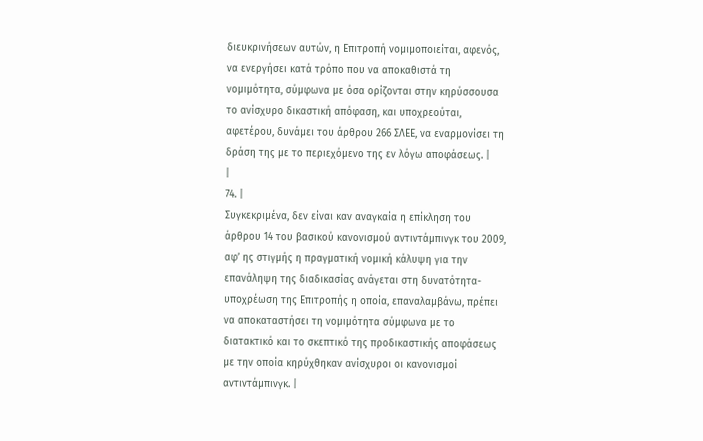διευκρινήσεων αυτών, η Επιτροπή νομιμοποιείται, αφενός, να ενεργήσει κατά τρόπο που να αποκαθιστά τη νομιμότητα, σύμφωνα με όσα ορίζονται στην κηρύσσουσα το ανίσχυρο δικαστική απόφαση, και υποχρεούται, αφετέρου, δυνάμει του άρθρου 266 ΣΛΕΕ, να εναρμονίσει τη δράση της με το περιεχόμενο της εν λόγω αποφάσεως. |
|
74. |
Συγκεκριμένα, δεν είναι καν αναγκαία η επίκληση του άρθρου 14 του βασικού κανονισμού αντιντάμπινγκ του 2009, αφ’ ης στιγμής η πραγματική νομική κάλυψη για την επανάληψη της διαδικασίας ανάγεται στη δυνατότητα-υποχρέωση της Επιτροπής η οποία, επαναλαμβάνω, πρέπει να αποκαταστήσει τη νομιμότητα σύμφωνα με το διατακτικό και το σκεπτικό της προδικαστικής αποφάσεως με την οποία κηρύχθηκαν ανίσχυροι οι κανονισμοί αντιντάμπινγκ. |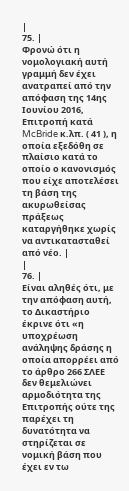|
75. |
Φρονώ ότι η νομολογιακή αυτή γραμμή δεν έχει ανατραπεί από την απόφαση της 14ης Ιουνίου 2016, Επιτροπή κατά McBride κ.λπ. ( 41 ), η οποία εξεδόθη σε πλαίσιο κατά το οποίο ο κανονισμός που είχε αποτελέσει τη βάση της ακυρωθείσας πράξεως καταργήθηκε χωρίς να αντικατασταθεί από νέο. |
|
76. |
Είναι αληθές ότι, με την απόφαση αυτή, το Δικαστήριο έκρινε ότι «η υποχρέωση ανάληψης δράσης η οποία απορρέει από το άρθρο 266 ΣΛΕΕ δεν θεμελιώνει αρμοδιότητα της Επιτροπής ούτε της παρέχει τη δυνατότητα να στηρίζεται σε νομική βάση που έχει εν τω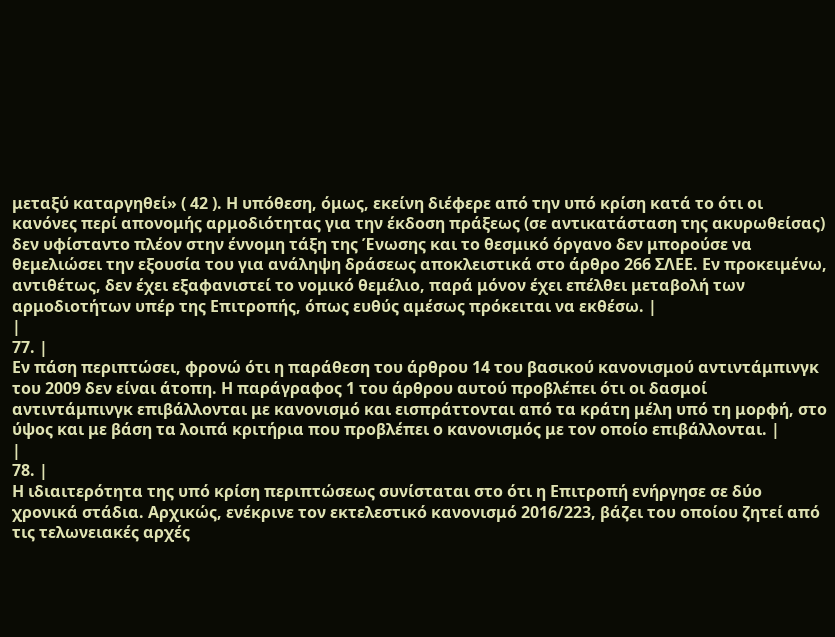μεταξύ καταργηθεί» ( 42 ). Η υπόθεση, όμως, εκείνη διέφερε από την υπό κρίση κατά το ότι οι κανόνες περί απονομής αρμοδιότητας για την έκδοση πράξεως (σε αντικατάσταση της ακυρωθείσας) δεν υφίσταντο πλέον στην έννομη τάξη της Ένωσης και το θεσμικό όργανο δεν μπορούσε να θεμελιώσει την εξουσία του για ανάληψη δράσεως αποκλειστικά στο άρθρο 266 ΣΛΕΕ. Εν προκειμένω, αντιθέτως, δεν έχει εξαφανιστεί το νομικό θεμέλιο, παρά μόνον έχει επέλθει μεταβολή των αρμοδιοτήτων υπέρ της Επιτροπής, όπως ευθύς αμέσως πρόκειται να εκθέσω. |
|
77. |
Εν πάση περιπτώσει, φρονώ ότι η παράθεση του άρθρου 14 του βασικού κανονισμού αντιντάμπινγκ του 2009 δεν είναι άτοπη. Η παράγραφος 1 του άρθρου αυτού προβλέπει ότι οι δασμοί αντιντάμπινγκ επιβάλλονται με κανονισμό και εισπράττονται από τα κράτη μέλη υπό τη μορφή, στο ύψος και με βάση τα λοιπά κριτήρια που προβλέπει ο κανονισμός με τον οποίο επιβάλλονται. |
|
78. |
Η ιδιαιτερότητα της υπό κρίση περιπτώσεως συνίσταται στο ότι η Επιτροπή ενήργησε σε δύο χρονικά στάδια. Αρχικώς, ενέκρινε τον εκτελεστικό κανονισμό 2016/223, βάζει του οποίου ζητεί από τις τελωνειακές αρχές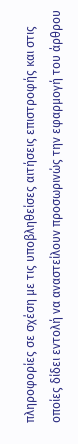πληροφορίες σε σχέση με τις υποβληθείσες αιτήσεις επιστροφής και στις οποίες δίδει εντολή να αναστείλουν προσωρινώς την εφαρμογή του άρθρου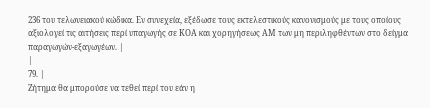236 του τελωνειακού κώδικα. Εν συνεχεία, εξέδωσε τους εκτελεστικούς κανονισμούς με τους οποίους αξιολογεί τις αιτήσεις περί υπαγωγής σε ΚΟΑ και χορηγήσεως ΑΜ των μη περιληφθέντων στο δείγμα παραγωγών-εξαγωγέων. |
|
79. |
Ζήτημα θα μπορούσε να τεθεί περί του εάν η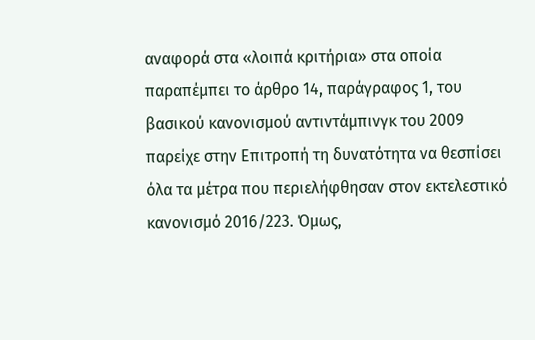αναφορά στα «λοιπά κριτήρια» στα οποία παραπέμπει το άρθρο 14, παράγραφος 1, του βασικού κανονισμού αντιντάμπινγκ του 2009 παρείχε στην Επιτροπή τη δυνατότητα να θεσπίσει όλα τα μέτρα που περιελήφθησαν στον εκτελεστικό κανονισμό 2016/223. Όμως,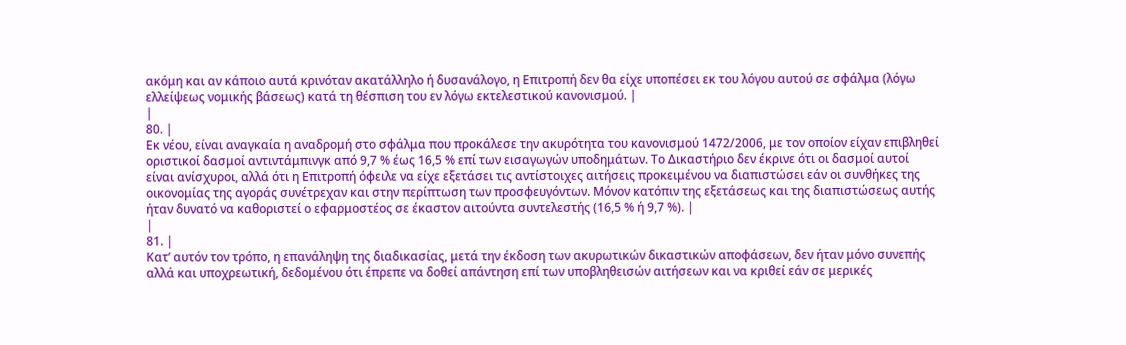ακόμη και αν κάποιο αυτά κρινόταν ακατάλληλο ή δυσανάλογο, η Επιτροπή δεν θα είχε υποπέσει εκ του λόγου αυτού σε σφάλμα (λόγω ελλείψεως νομικής βάσεως) κατά τη θέσπιση του εν λόγω εκτελεστικού κανονισμού. |
|
80. |
Εκ νέου, είναι αναγκαία η αναδρομή στο σφάλμα που προκάλεσε την ακυρότητα του κανονισμού 1472/2006, με τον οποίον είχαν επιβληθεί οριστικοί δασμοί αντιντάμπινγκ από 9,7 % έως 16,5 % επί των εισαγωγών υποδημάτων. Το Δικαστήριο δεν έκρινε ότι οι δασμοί αυτοί είναι ανίσχυροι, αλλά ότι η Επιτροπή όφειλε να είχε εξετάσει τις αντίστοιχες αιτήσεις προκειμένου να διαπιστώσει εάν οι συνθήκες της οικονομίας της αγοράς συνέτρεχαν και στην περίπτωση των προσφευγόντων. Μόνον κατόπιν της εξετάσεως και της διαπιστώσεως αυτής ήταν δυνατό να καθοριστεί ο εφαρμοστέος σε έκαστον αιτούντα συντελεστής (16,5 % ή 9,7 %). |
|
81. |
Κατ’ αυτόν τον τρόπο, η επανάληψη της διαδικασίας, μετά την έκδοση των ακυρωτικών δικαστικών αποφάσεων, δεν ήταν μόνο συνεπής αλλά και υποχρεωτική, δεδομένου ότι έπρεπε να δοθεί απάντηση επί των υποβληθεισών αιτήσεων και να κριθεί εάν σε μερικές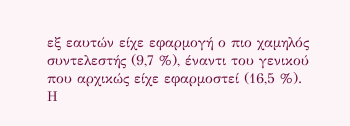εξ εαυτών είχε εφαρμογή ο πιο χαμηλός συντελεστής (9,7 %), έναντι του γενικού που αρχικώς είχε εφαρμοστεί (16,5 %). Η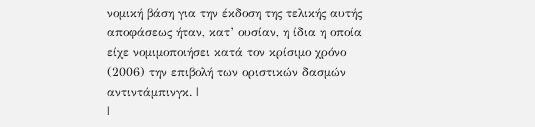νομική βάση για την έκδοση της τελικής αυτής αποφάσεως ήταν, κατ’ ουσίαν, η ίδια η οποία είχε νομιμοποιήσει κατά τον κρίσιμο χρόνο (2006) την επιβολή των οριστικών δασμών αντιντάμπινγκ. |
|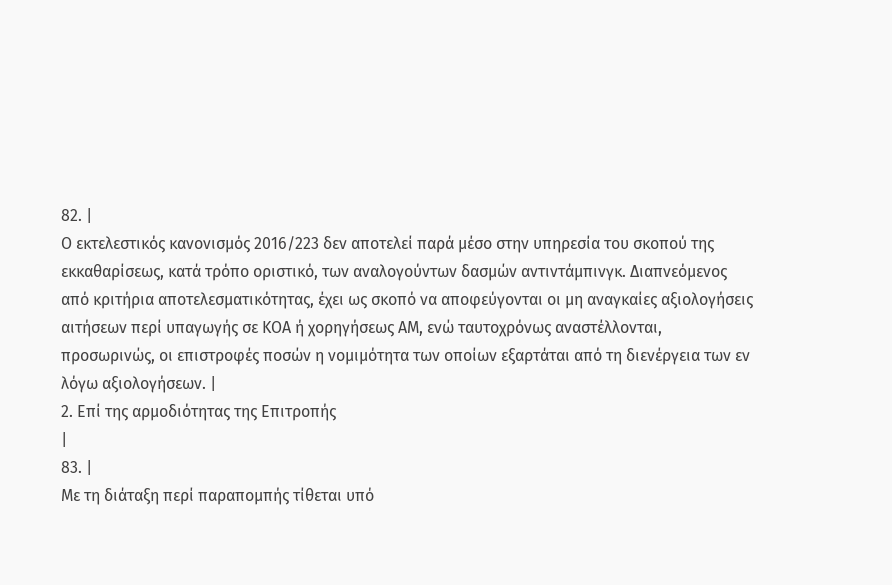82. |
Ο εκτελεστικός κανονισμός 2016/223 δεν αποτελεί παρά μέσο στην υπηρεσία του σκοπού της εκκαθαρίσεως, κατά τρόπο οριστικό, των αναλογούντων δασμών αντιντάμπινγκ. Διαπνεόμενος από κριτήρια αποτελεσματικότητας, έχει ως σκοπό να αποφεύγονται οι μη αναγκαίες αξιολογήσεις αιτήσεων περί υπαγωγής σε ΚΟΑ ή χορηγήσεως ΑΜ, ενώ ταυτοχρόνως αναστέλλονται, προσωρινώς, οι επιστροφές ποσών η νομιμότητα των οποίων εξαρτάται από τη διενέργεια των εν λόγω αξιολογήσεων. |
2. Επί της αρμοδιότητας της Επιτροπής
|
83. |
Με τη διάταξη περί παραπομπής τίθεται υπό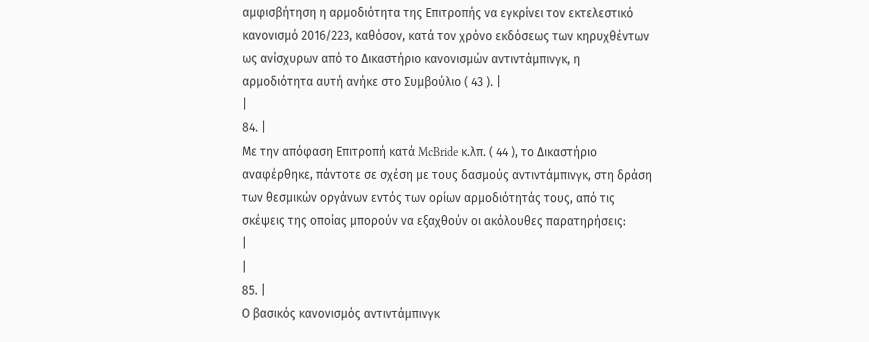αμφισβήτηση η αρμοδιότητα της Επιτροπής να εγκρίνει τον εκτελεστικό κανονισμό 2016/223, καθόσον, κατά τον χρόνο εκδόσεως των κηρυχθέντων ως ανίσχυρων από το Δικαστήριο κανονισμών αντιντάμπινγκ, η αρμοδιότητα αυτή ανήκε στο Συμβούλιο ( 43 ). |
|
84. |
Με την απόφαση Επιτροπή κατά McBride κ.λπ. ( 44 ), το Δικαστήριο αναφέρθηκε, πάντοτε σε σχέση με τους δασμούς αντιντάμπινγκ, στη δράση των θεσμικών οργάνων εντός των ορίων αρμοδιότητάς τους, από τις σκέψεις της οποίας μπορούν να εξαχθούν οι ακόλουθες παρατηρήσεις:
|
|
85. |
Ο βασικός κανονισμός αντιντάμπινγκ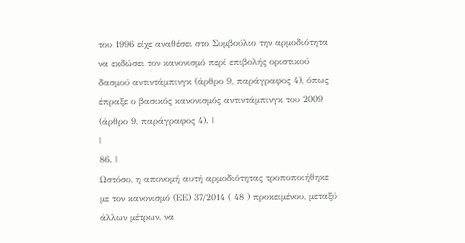του 1996 είχε αναθέσει στο Συμβούλιο την αρμοδιότητα να εκδώσει τον κανονισμό περί επιβολής οριστικού δασμού αντιντάμπινγκ (άρθρο 9, παράγραφος 4), όπως έπραξε ο βασικός κανονισμός αντιντάμπινγκ του 2009 (άρθρο 9, παράγραφος 4). |
|
86. |
Ωστόσο, η απονομή αυτή αρμοδιότητας τροποποιήθηκε με τον κανονισμό (ΕΕ) 37/2014 ( 48 ) προκειμένου, μεταξύ άλλων μέτρων, να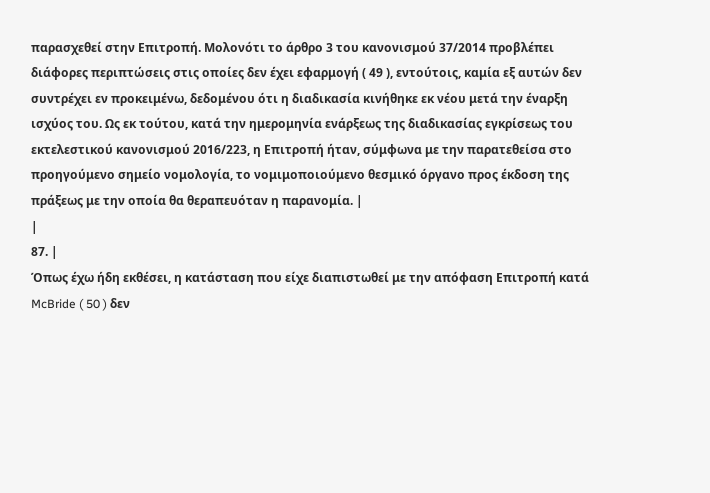παρασχεθεί στην Επιτροπή. Μολονότι το άρθρο 3 του κανονισμού 37/2014 προβλέπει διάφορες περιπτώσεις στις οποίες δεν έχει εφαρμογή ( 49 ), εντούτοις, καμία εξ αυτών δεν συντρέχει εν προκειμένω, δεδομένου ότι η διαδικασία κινήθηκε εκ νέου μετά την έναρξη ισχύος του. Ως εκ τούτου, κατά την ημερομηνία ενάρξεως της διαδικασίας εγκρίσεως του εκτελεστικού κανονισμού 2016/223, η Επιτροπή ήταν, σύμφωνα με την παρατεθείσα στο προηγούμενο σημείο νομολογία, το νομιμοποιούμενο θεσμικό όργανο προς έκδοση της πράξεως με την οποία θα θεραπευόταν η παρανομία. |
|
87. |
Όπως έχω ήδη εκθέσει, η κατάσταση που είχε διαπιστωθεί με την απόφαση Επιτροπή κατά McBride ( 50 ) δεν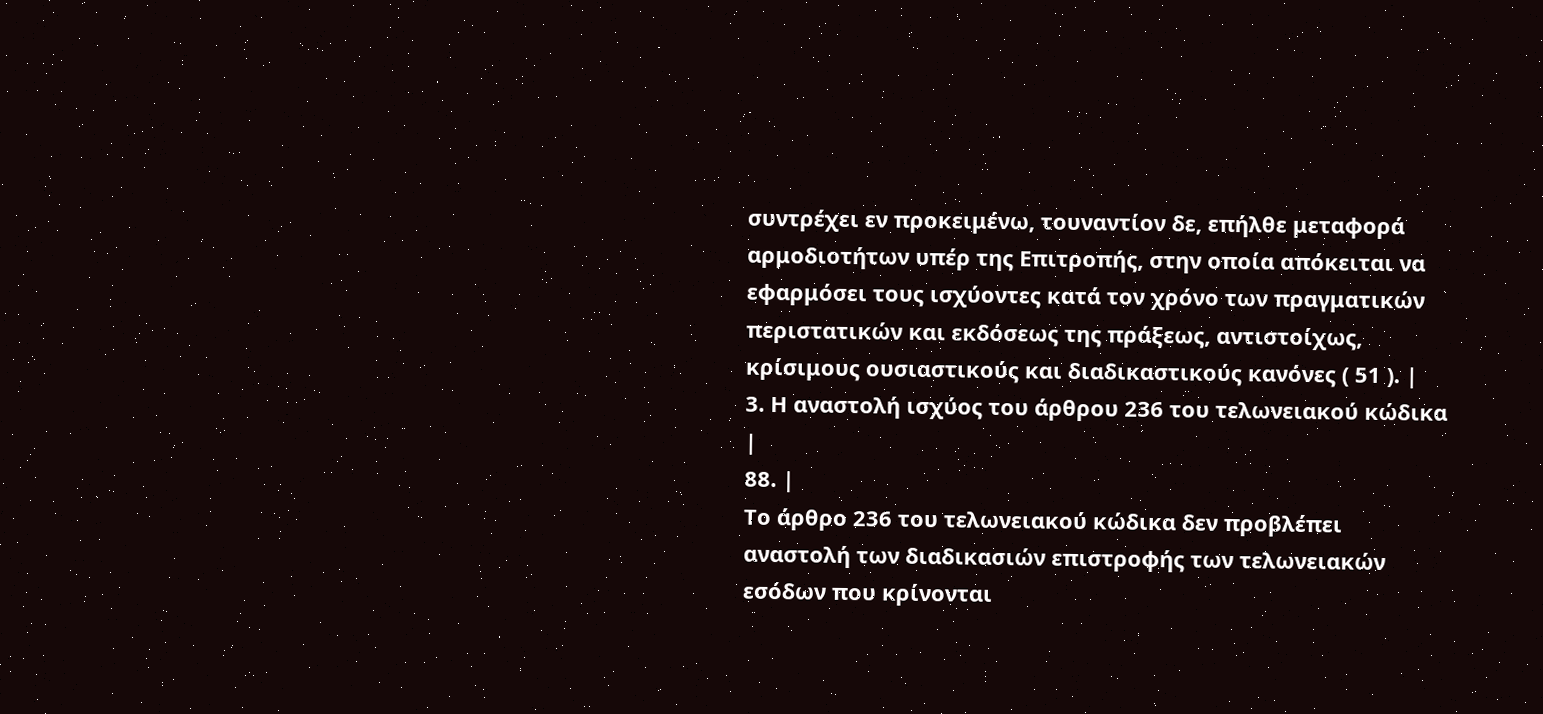συντρέχει εν προκειμένω, τουναντίον δε, επήλθε μεταφορά αρμοδιοτήτων υπέρ της Επιτροπής, στην οποία απόκειται να εφαρμόσει τους ισχύοντες κατά τον χρόνο των πραγματικών περιστατικών και εκδόσεως της πράξεως, αντιστοίχως, κρίσιμους ουσιαστικούς και διαδικαστικούς κανόνες ( 51 ). |
3. Η αναστολή ισχύος του άρθρου 236 του τελωνειακού κώδικα
|
88. |
Το άρθρο 236 του τελωνειακού κώδικα δεν προβλέπει αναστολή των διαδικασιών επιστροφής των τελωνειακών εσόδων που κρίνονται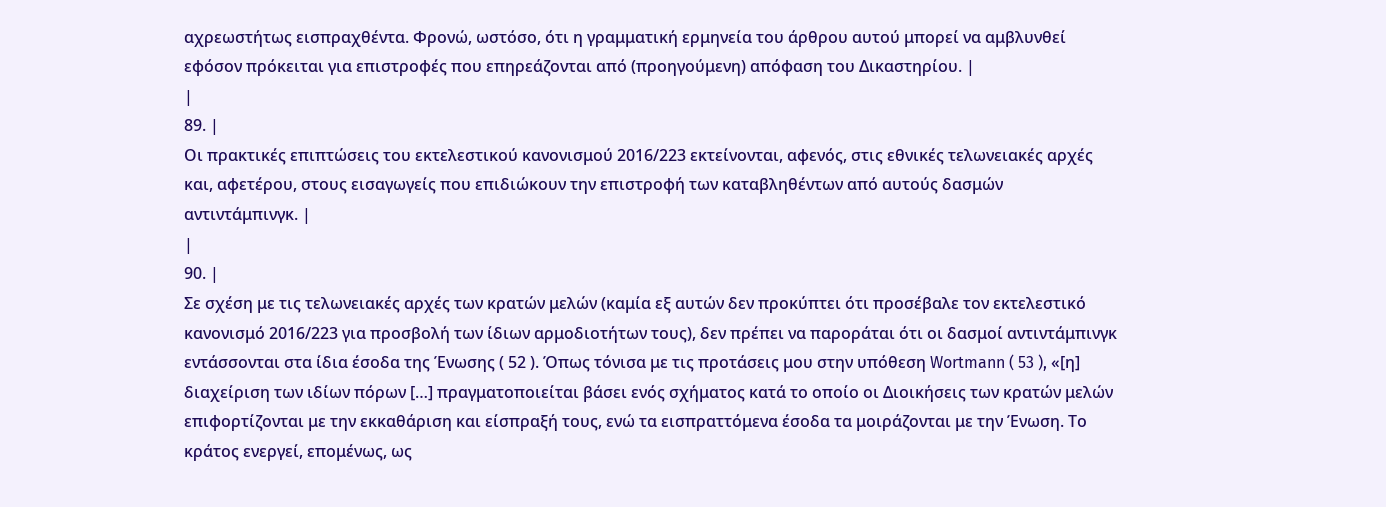αχρεωστήτως εισπραχθέντα. Φρονώ, ωστόσο, ότι η γραμματική ερμηνεία του άρθρου αυτού μπορεί να αμβλυνθεί εφόσον πρόκειται για επιστροφές που επηρεάζονται από (προηγούμενη) απόφαση του Δικαστηρίου. |
|
89. |
Οι πρακτικές επιπτώσεις του εκτελεστικού κανονισμού 2016/223 εκτείνονται, αφενός, στις εθνικές τελωνειακές αρχές και, αφετέρου, στους εισαγωγείς που επιδιώκουν την επιστροφή των καταβληθέντων από αυτούς δασμών αντιντάμπινγκ. |
|
90. |
Σε σχέση με τις τελωνειακές αρχές των κρατών μελών (καμία εξ αυτών δεν προκύπτει ότι προσέβαλε τον εκτελεστικό κανονισμό 2016/223 για προσβολή των ίδιων αρμοδιοτήτων τους), δεν πρέπει να παροράται ότι οι δασμοί αντιντάμπινγκ εντάσσονται στα ίδια έσοδα της Ένωσης ( 52 ). Όπως τόνισα με τις προτάσεις μου στην υπόθεση Wortmann ( 53 ), «[η] διαχείριση των ιδίων πόρων […] πραγματοποιείται βάσει ενός σχήματος κατά το οποίο οι Διοικήσεις των κρατών μελών επιφορτίζονται με την εκκαθάριση και είσπραξή τους, ενώ τα εισπραττόμενα έσοδα τα μοιράζονται με την Ένωση. Το κράτος ενεργεί, επομένως, ως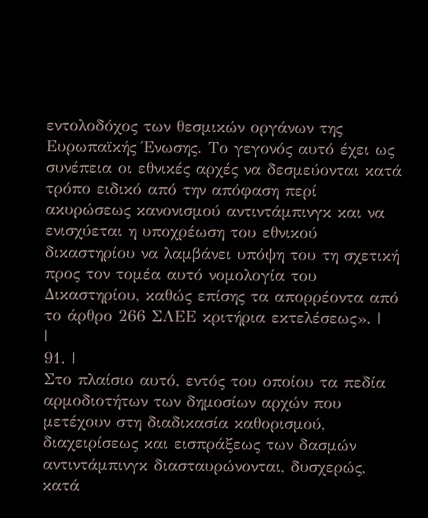εντολοδόχος των θεσμικών οργάνων της Ευρωπαϊκής Ένωσης. Το γεγονός αυτό έχει ως συνέπεια οι εθνικές αρχές να δεσμεύονται κατά τρόπο ειδικό από την απόφαση περί ακυρώσεως κανονισμού αντιντάμπινγκ και να ενισχύεται η υποχρέωση του εθνικού δικαστηρίου να λαμβάνει υπόψη του τη σχετική προς τον τομέα αυτό νομολογία του Δικαστηρίου, καθώς επίσης τα απορρέοντα από το άρθρο 266 ΣΛΕΕ κριτήρια εκτελέσεως». |
|
91. |
Στο πλαίσιο αυτό, εντός του οποίου τα πεδία αρμοδιοτήτων των δημοσίων αρχών που μετέχουν στη διαδικασία καθορισμού, διαχειρίσεως και εισπράξεως των δασμών αντιντάμπινγκ διασταυρώνονται, δυσχερώς, κατά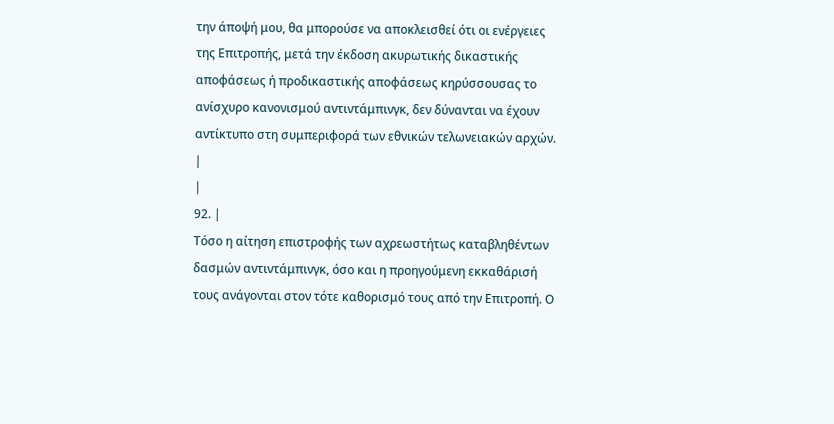την άποψή μου, θα μπορούσε να αποκλεισθεί ότι οι ενέργειες της Επιτροπής, μετά την έκδοση ακυρωτικής δικαστικής αποφάσεως ή προδικαστικής αποφάσεως κηρύσσουσας το ανίσχυρο κανονισμού αντιντάμπινγκ, δεν δύνανται να έχουν αντίκτυπο στη συμπεριφορά των εθνικών τελωνειακών αρχών. |
|
92. |
Τόσο η αίτηση επιστροφής των αχρεωστήτως καταβληθέντων δασμών αντιντάμπινγκ, όσο και η προηγούμενη εκκαθάρισή τους ανάγονται στον τότε καθορισμό τους από την Επιτροπή. Ο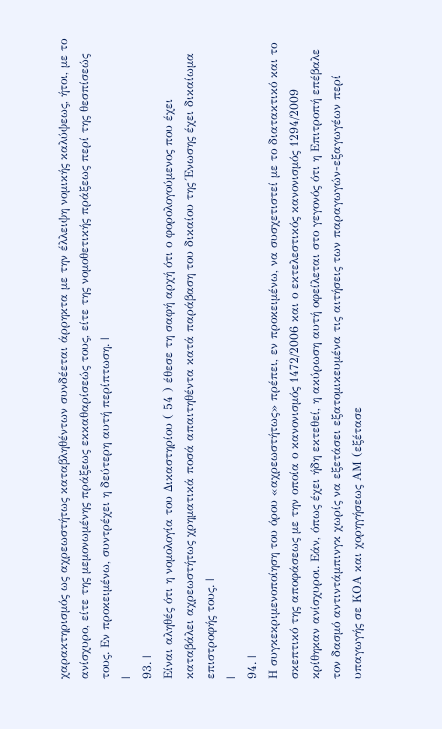χαρακτηρισμός ως αχρεωστήτως καταβληθέντων συνδέεται άρρηκτα με την έλλειψη νομικής καλύψεως, ήτοι, με το ανίσχυρο, είτε της μεμονωμένης πράξεως εκκαθαρίσεώς τους, είτε της νομοθετικής πράξεως περί της θεσπίσεώς τους. Εν προκειμένω, συντρέχει η δεύτερη αυτή περίπτωση. |
|
93. |
Είναι αληθές ότι η νομολογία του Δικαστηρίου ( 54 ) έθεσε τη σαφή αρχή ότι ο φορολογούμενος που έχει καταβάλει αχρεωστήτως χρηματικά ποσά απαιτηθέντα κατά παράβαση του δικαίου της Ένωσης έχει δικαίωμα επιστροφής τους. |
|
94. |
Η συγκεκριμενοποίηση του όρου «αχρεωστήτως» πρέπει, εν προκειμένω, να συσχετιστεί με το διατακτικό και το σκεπτικό της αποφάσεως με την οποία ο κανονισμός 1472/2006 και ο εκτελεστικός κανονισμός 1294/2009 κρίθηκαν ανίσχυροι. Εάν, όπως έχει ήδη εκτεθεί, η ακύρωση αυτή οφείλεται στο γεγονός ότι η Επιτροπή επέβαλε τον δασμό αντιντάμπινγκ χωρίς να εξετάσει εξατομικευμένα τις αιτήσεις των παραγωγών-εξαγωγέων περί υπαγωγής σε ΚΟΑ και χορηγήσεως ΑΜ (εξέτασε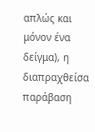απλώς και μόνον ένα δείγμα), η διαπραχθείσα παράβαση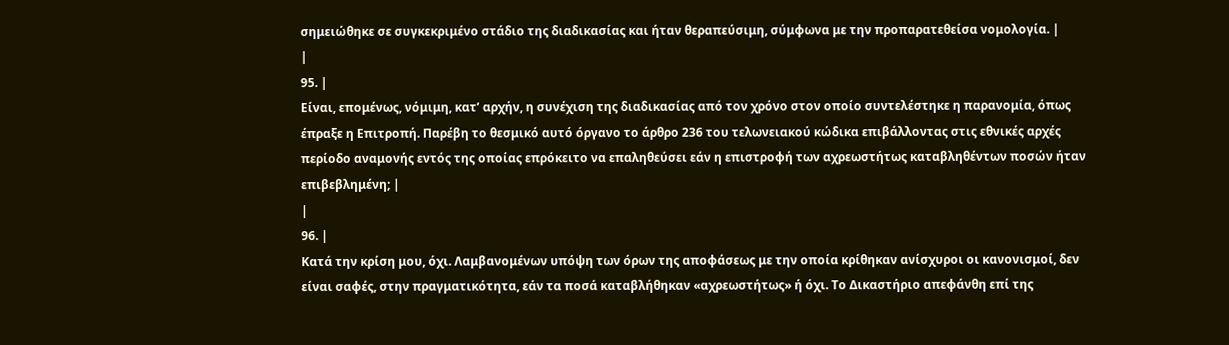σημειώθηκε σε συγκεκριμένο στάδιο της διαδικασίας και ήταν θεραπεύσιμη, σύμφωνα με την προπαρατεθείσα νομολογία. |
|
95. |
Είναι, επομένως, νόμιμη, κατ’ αρχήν, η συνέχιση της διαδικασίας από τον χρόνο στον οποίο συντελέστηκε η παρανομία, όπως έπραξε η Επιτροπή. Παρέβη το θεσμικό αυτό όργανο το άρθρο 236 του τελωνειακού κώδικα επιβάλλοντας στις εθνικές αρχές περίοδο αναμονής εντός της οποίας επρόκειτο να επαληθεύσει εάν η επιστροφή των αχρεωστήτως καταβληθέντων ποσών ήταν επιβεβλημένη; |
|
96. |
Κατά την κρίση μου, όχι. Λαμβανομένων υπόψη των όρων της αποφάσεως με την οποία κρίθηκαν ανίσχυροι οι κανονισμοί, δεν είναι σαφές, στην πραγματικότητα, εάν τα ποσά καταβλήθηκαν «αχρεωστήτως» ή όχι. Το Δικαστήριο απεφάνθη επί της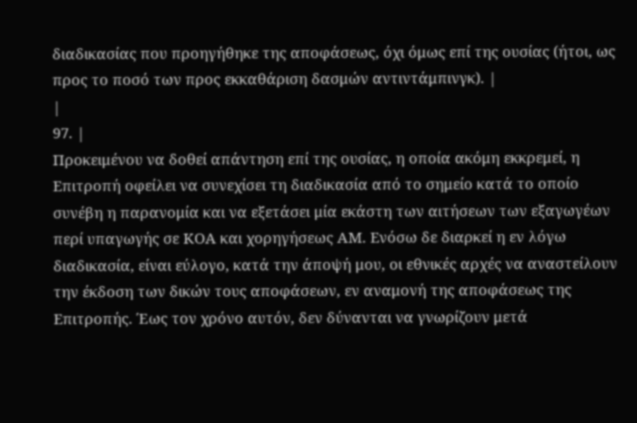διαδικασίας που προηγήθηκε της αποφάσεως, όχι όμως επί της ουσίας (ήτοι, ως προς το ποσό των προς εκκαθάριση δασμών αντιντάμπινγκ). |
|
97. |
Προκειμένου να δοθεί απάντηση επί της ουσίας, η οποία ακόμη εκκρεμεί, η Επιτροπή οφείλει να συνεχίσει τη διαδικασία από το σημείο κατά το οποίο συνέβη η παρανομία και να εξετάσει μία εκάστη των αιτήσεων των εξαγωγέων περί υπαγωγής σε ΚΟΑ και χορηγήσεως ΑΜ. Ενόσω δε διαρκεί η εν λόγω διαδικασία, είναι εύλογο, κατά την άποψή μου, οι εθνικές αρχές να αναστείλουν την έκδοση των δικών τους αποφάσεων, εν αναμονή της αποφάσεως της Επιτροπής. Έως τον χρόνο αυτόν, δεν δύνανται να γνωρίζουν μετά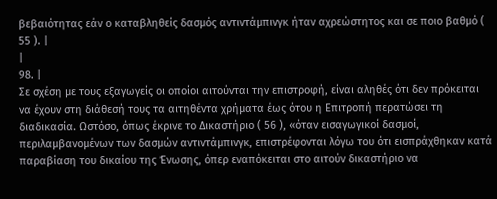βεβαιότητας εάν ο καταβληθείς δασμός αντιντάμπινγκ ήταν αχρεώστητος και σε ποιο βαθμό ( 55 ). |
|
98. |
Σε σχέση με τους εξαγωγείς οι οποίοι αιτούνται την επιστροφή, είναι αληθές ότι δεν πρόκειται να έχουν στη διάθεσή τους τα αιτηθέντα χρήματα έως ότου η Επιτροπή περατώσει τη διαδικασία. Ωστόσο, όπως έκρινε το Δικαστήριο ( 56 ), «όταν εισαγωγικοί δασμοί, περιλαμβανομένων των δασμών αντιντάμπινγκ, επιστρέφονται λόγω του ότι εισπράχθηκαν κατά παραβίαση του δικαίου της Ένωσης, όπερ εναπόκειται στο αιτούν δικαστήριο να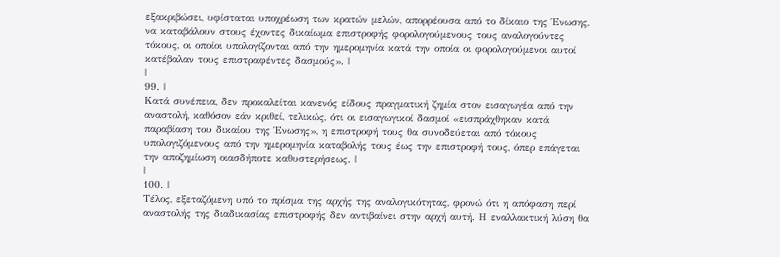εξακριβώσει, υφίσταται υποχρέωση των κρατών μελών, απορρέουσα από το δίκαιο της Ένωσης, να καταβάλουν στους έχοντες δικαίωμα επιστροφής φορολογούμενους τους αναλογούντες τόκους, οι οποίοι υπολογίζονται από την ημερομηνία κατά την οποία οι φορολογούμενοι αυτοί κατέβαλαν τους επιστραφέντες δασμούς». |
|
99. |
Κατά συνέπεια, δεν προκαλείται κανενός είδους πραγματική ζημία στον εισαγωγέα από την αναστολή, καθόσον εάν κριθεί, τελικώς, ότι οι εισαγωγικοί δασμοί «εισπράχθηκαν κατά παραβίαση του δικαίου της Ένωσης», η επιστροφή τους θα συνοδεύεται από τόκους υπολογιζόμενους από την ημερομηνία καταβολής τους έως την επιστροφή τους, όπερ επάγεται την αποζημίωση οιασδήποτε καθυστερήσεως. |
|
100. |
Τέλος, εξεταζόμενη υπό το πρίσμα της αρχής της αναλογικότητας, φρονώ ότι η απόφαση περί αναστολής της διαδικασίας επιστροφής δεν αντιβαίνει στην αρχή αυτή. Η εναλλακτική λύση θα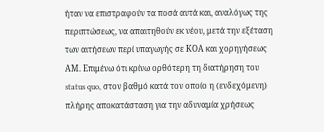ήταν να επιστραφούν τα ποσά αυτά και, αναλόγως της περιπτώσεως, να απαιτηθούν εκ νέου, μετά την εξέταση των αιτήσεων περί υπαγωγής σε ΚΟΑ και χορηγήσεως ΑΜ. Επιμένω ότι κρίνω ορθότερη τη διατήρηση του status quo, στον βαθμό κατά τον οποίο η (ενδεχόμενη) πλήρης αποκατάσταση για την αδυναμία χρήσεως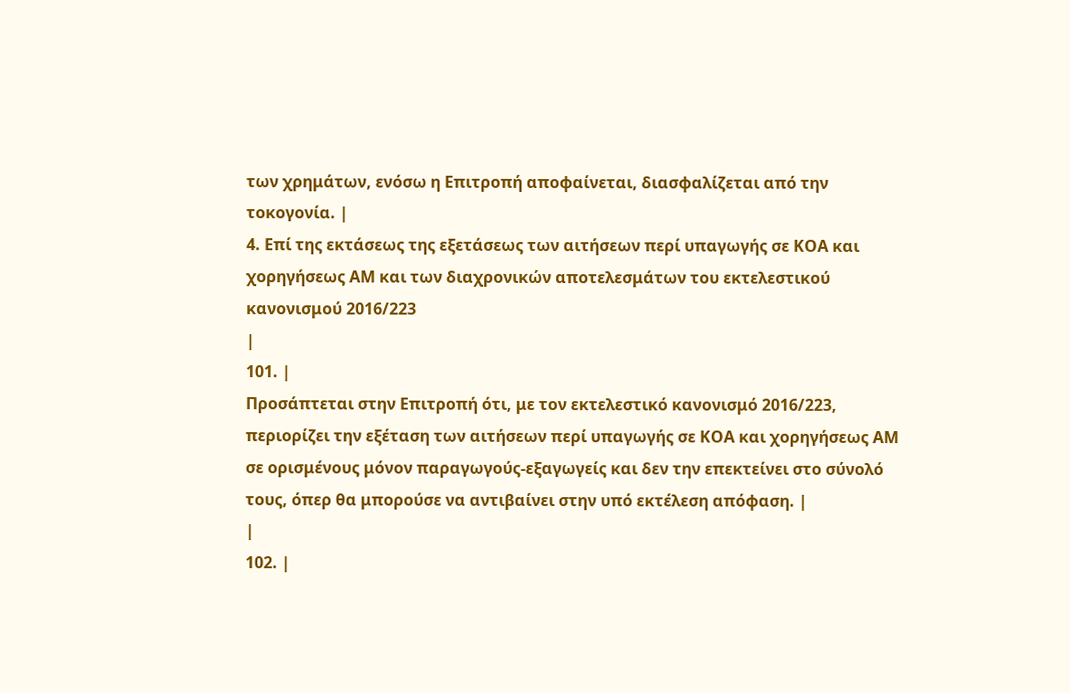των χρημάτων, ενόσω η Επιτροπή αποφαίνεται, διασφαλίζεται από την τοκογονία. |
4. Επί της εκτάσεως της εξετάσεως των αιτήσεων περί υπαγωγής σε ΚΟΑ και χορηγήσεως ΑΜ και των διαχρονικών αποτελεσμάτων του εκτελεστικού κανονισμού 2016/223
|
101. |
Προσάπτεται στην Επιτροπή ότι, με τον εκτελεστικό κανονισμό 2016/223, περιορίζει την εξέταση των αιτήσεων περί υπαγωγής σε ΚΟΑ και χορηγήσεως ΑΜ σε ορισμένους μόνον παραγωγούς-εξαγωγείς και δεν την επεκτείνει στο σύνολό τους, όπερ θα μπορούσε να αντιβαίνει στην υπό εκτέλεση απόφαση. |
|
102. |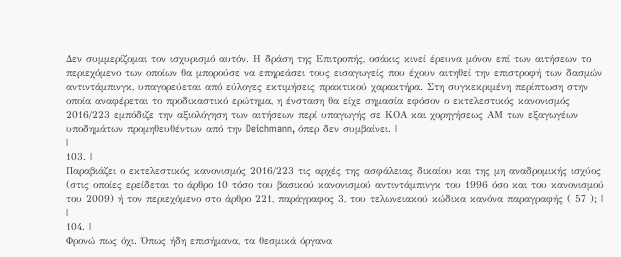Δεν συμμερίζομαι τον ισχυρισμό αυτόν. Η δράση της Επιτροπής, οσάκις κινεί έρευνα μόνον επί των αιτήσεων το περιεχόμενο των οποίων θα μπορούσε να επηρεάσει τους εισαγωγείς που έχουν αιτηθεί την επιστροφή των δασμών αντιντάμπινγκ, υπαγορεύεται από εύλογες εκτιμήσεις πρακτικού χαρακτήρα. Στη συγκεκριμένη περίπτωση στην οποία αναφέρεται το προδικαστικό ερώτημα, η ένσταση θα είχε σημασία εφόσον ο εκτελεστικός κανονισμός 2016/223 εμπόδιζε την αξιολόγηση των αιτήσεων περί υπαγωγής σε ΚΟΑ και χορηγήσεως ΑΜ των εξαγωγέων υποδημάτων προμηθευθέντων από την Deichmann, όπερ δεν συμβαίνει. |
|
103. |
Παραβιάζει ο εκτελεστικός κανονισμός 2016/223 τις αρχές της ασφάλειας δικαίου και της μη αναδρομικής ισχύος (στις οποίες ερείδεται το άρθρο 10 τόσο του βασικού κανονισμού αντιντάμπινγκ του 1996 όσο και του κανονισμού του 2009) ή τον περιεχόμενο στο άρθρο 221, παράγραφος 3, του τελωνειακού κώδικα κανόνα παραγραφής ( 57 ); |
|
104. |
Φρονώ πως όχι. Όπως ήδη επισήμανα, τα θεσμικά όργανα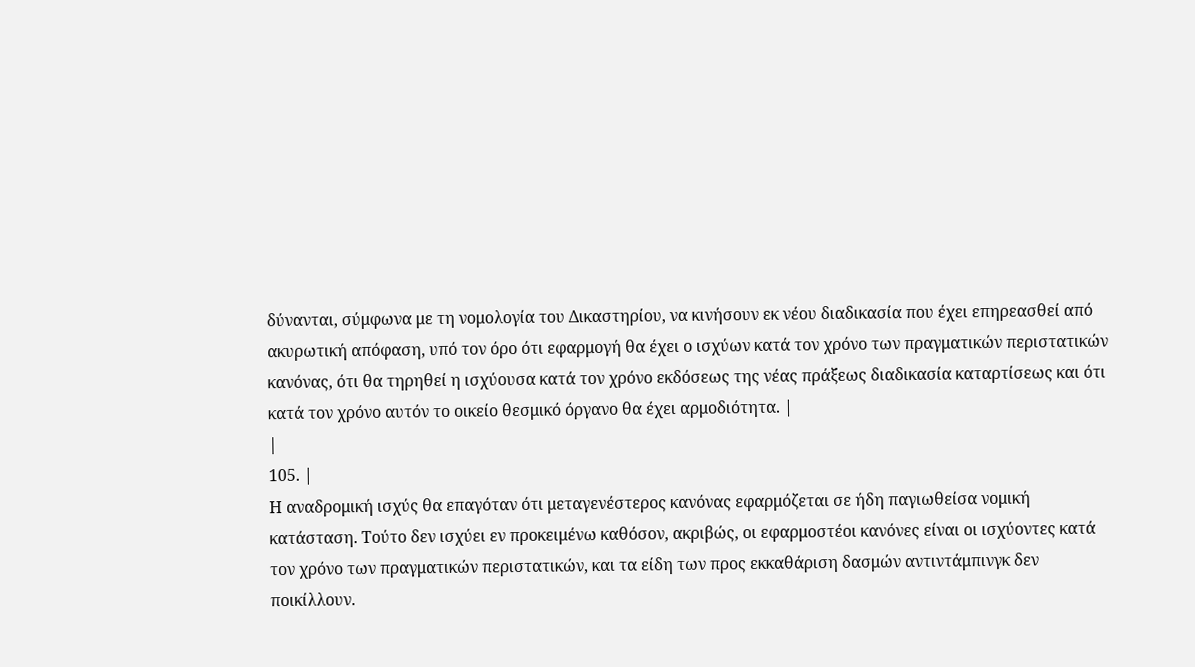δύνανται, σύμφωνα με τη νομολογία του Δικαστηρίου, να κινήσουν εκ νέου διαδικασία που έχει επηρεασθεί από ακυρωτική απόφαση, υπό τον όρο ότι εφαρμογή θα έχει ο ισχύων κατά τον χρόνο των πραγματικών περιστατικών κανόνας, ότι θα τηρηθεί η ισχύουσα κατά τον χρόνο εκδόσεως της νέας πράξεως διαδικασία καταρτίσεως και ότι κατά τον χρόνο αυτόν το οικείο θεσμικό όργανο θα έχει αρμοδιότητα. |
|
105. |
Η αναδρομική ισχύς θα επαγόταν ότι μεταγενέστερος κανόνας εφαρμόζεται σε ήδη παγιωθείσα νομική κατάσταση. Τούτο δεν ισχύει εν προκειμένω καθόσον, ακριβώς, οι εφαρμοστέοι κανόνες είναι οι ισχύοντες κατά τον χρόνο των πραγματικών περιστατικών, και τα είδη των προς εκκαθάριση δασμών αντιντάμπινγκ δεν ποικίλλουν.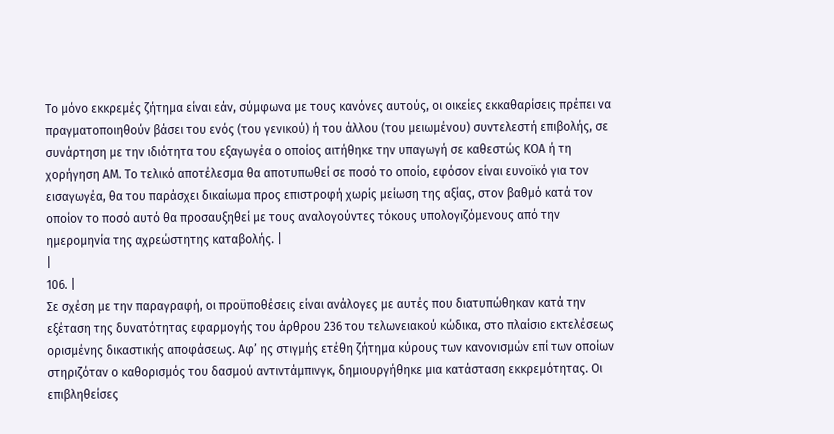Το μόνο εκκρεμές ζήτημα είναι εάν, σύμφωνα με τους κανόνες αυτούς, οι οικείες εκκαθαρίσεις πρέπει να πραγματοποιηθούν βάσει του ενός (του γενικού) ή του άλλου (του μειωμένου) συντελεστή επιβολής, σε συνάρτηση με την ιδιότητα του εξαγωγέα ο οποίος αιτήθηκε την υπαγωγή σε καθεστώς ΚΟΑ ή τη χορήγηση ΑΜ. Το τελικό αποτέλεσμα θα αποτυπωθεί σε ποσό το οποίο, εφόσον είναι ευνοϊκό για τον εισαγωγέα, θα του παράσχει δικαίωμα προς επιστροφή χωρίς μείωση της αξίας, στον βαθμό κατά τον οποίον το ποσό αυτό θα προσαυξηθεί με τους αναλογούντες τόκους υπολογιζόμενους από την ημερομηνία της αχρεώστητης καταβολής. |
|
106. |
Σε σχέση με την παραγραφή, οι προϋποθέσεις είναι ανάλογες με αυτές που διατυπώθηκαν κατά την εξέταση της δυνατότητας εφαρμογής του άρθρου 236 του τελωνειακού κώδικα, στο πλαίσιο εκτελέσεως ορισμένης δικαστικής αποφάσεως. Αφ’ ης στιγμής ετέθη ζήτημα κύρους των κανονισμών επί των οποίων στηριζόταν ο καθορισμός του δασμού αντιντάμπινγκ, δημιουργήθηκε μια κατάσταση εκκρεμότητας. Οι επιβληθείσες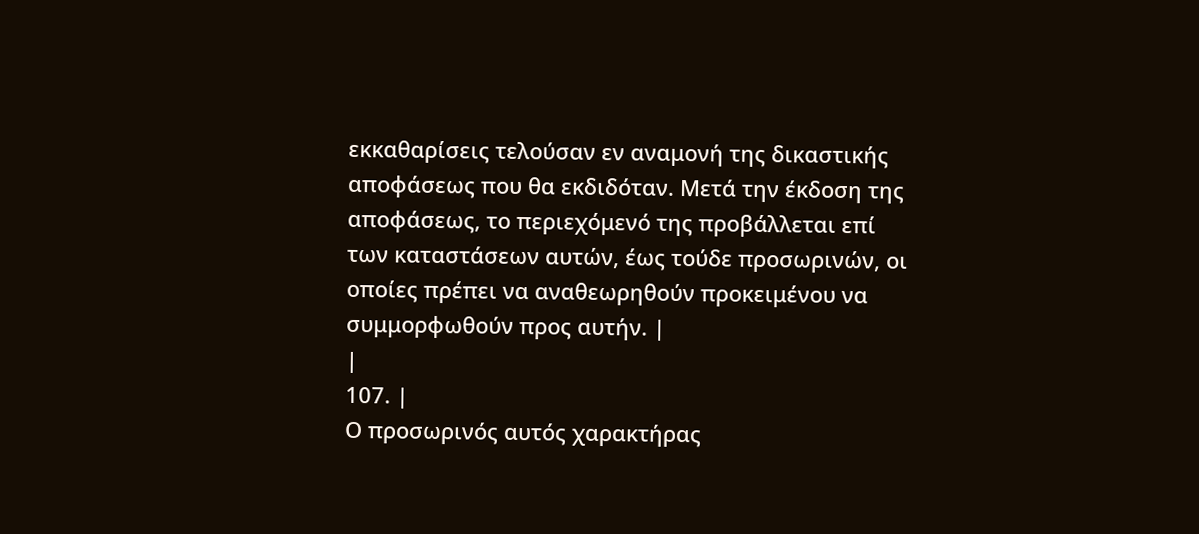εκκαθαρίσεις τελούσαν εν αναμονή της δικαστικής αποφάσεως που θα εκδιδόταν. Μετά την έκδοση της αποφάσεως, το περιεχόμενό της προβάλλεται επί των καταστάσεων αυτών, έως τούδε προσωρινών, οι οποίες πρέπει να αναθεωρηθούν προκειμένου να συμμορφωθούν προς αυτήν. |
|
107. |
Ο προσωρινός αυτός χαρακτήρας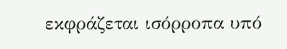εκφράζεται ισόρροπα υπό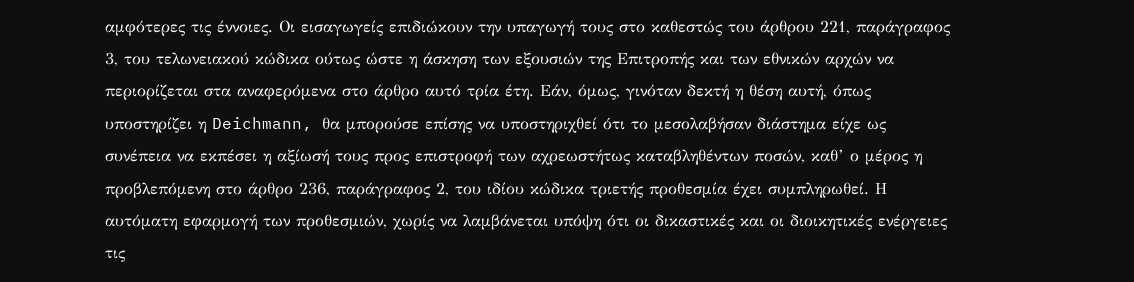αμφότερες τις έννοιες. Οι εισαγωγείς επιδιώκουν την υπαγωγή τους στο καθεστώς του άρθρου 221, παράγραφος 3, του τελωνειακού κώδικα ούτως ώστε η άσκηση των εξουσιών της Επιτροπής και των εθνικών αρχών να περιορίζεται στα αναφερόμενα στο άρθρο αυτό τρία έτη. Εάν, όμως, γινόταν δεκτή η θέση αυτή, όπως υποστηρίζει η Deichmann, θα μπορούσε επίσης να υποστηριχθεί ότι το μεσολαβήσαν διάστημα είχε ως συνέπεια να εκπέσει η αξίωσή τους προς επιστροφή των αχρεωστήτως καταβληθέντων ποσών, καθ’ ο μέρος η προβλεπόμενη στο άρθρο 236, παράγραφος 2, του ιδίου κώδικα τριετής προθεσμία έχει συμπληρωθεί. Η αυτόματη εφαρμογή των προθεσμιών, χωρίς να λαμβάνεται υπόψη ότι οι δικαστικές και οι διοικητικές ενέργειες τις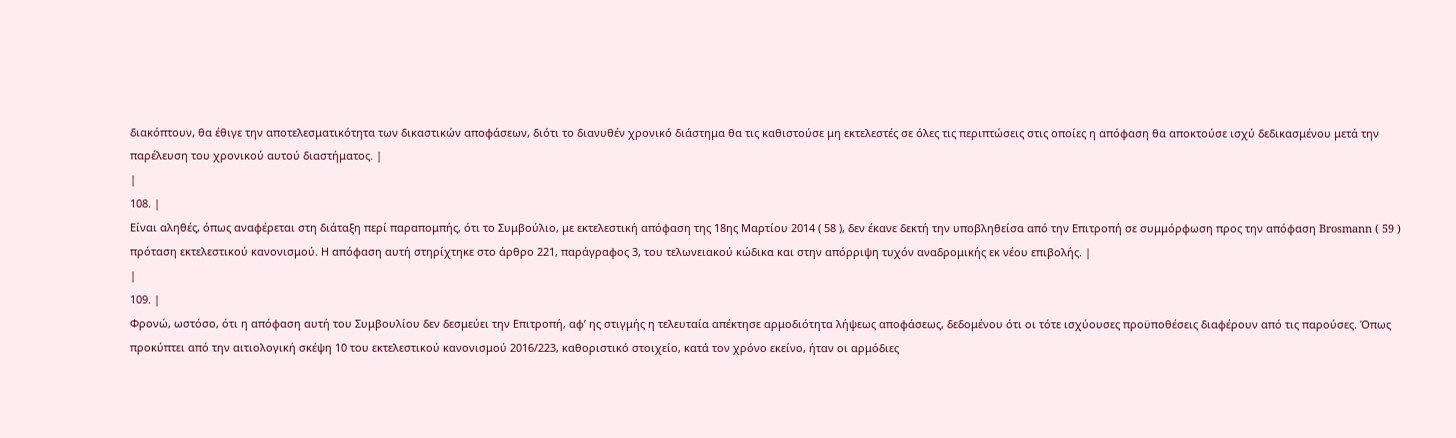διακόπτουν, θα έθιγε την αποτελεσματικότητα των δικαστικών αποφάσεων, διότι το διανυθέν χρονικό διάστημα θα τις καθιστούσε μη εκτελεστές σε όλες τις περιπτώσεις στις οποίες η απόφαση θα αποκτούσε ισχύ δεδικασμένου μετά την παρέλευση του χρονικού αυτού διαστήματος. |
|
108. |
Είναι αληθές, όπως αναφέρεται στη διάταξη περί παραπομπής, ότι το Συμβούλιο, με εκτελεστική απόφαση της 18ης Μαρτίου 2014 ( 58 ), δεν έκανε δεκτή την υποβληθείσα από την Επιτροπή σε συμμόρφωση προς την απόφαση Brosmann ( 59 ) πρόταση εκτελεστικού κανονισμού. Η απόφαση αυτή στηρίχτηκε στο άρθρο 221, παράγραφος 3, του τελωνειακού κώδικα και στην απόρριψη τυχόν αναδρομικής εκ νέου επιβολής. |
|
109. |
Φρονώ, ωστόσο, ότι η απόφαση αυτή του Συμβουλίου δεν δεσμεύει την Επιτροπή, αφ’ ης στιγμής η τελευταία απέκτησε αρμοδιότητα λήψεως αποφάσεως, δεδομένου ότι οι τότε ισχύουσες προϋποθέσεις διαφέρουν από τις παρούσες. Όπως προκύπτει από την αιτιολογική σκέψη 10 του εκτελεστικού κανονισμού 2016/223, καθοριστικό στοιχείο, κατά τον χρόνο εκείνο, ήταν οι αρμόδιες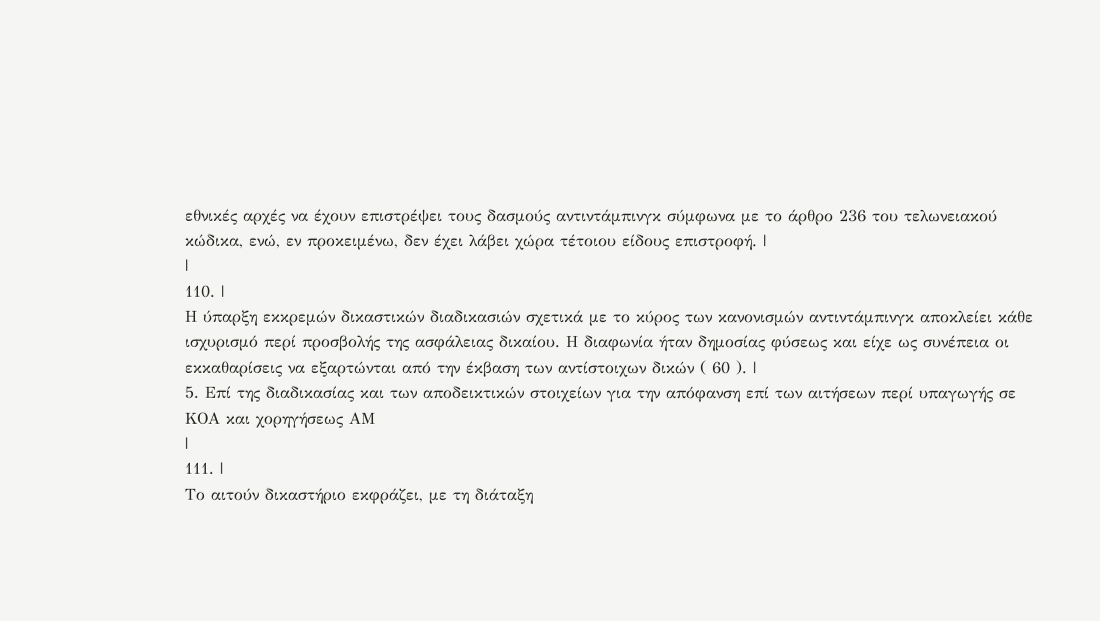εθνικές αρχές να έχουν επιστρέψει τους δασμούς αντιντάμπινγκ σύμφωνα με το άρθρο 236 του τελωνειακού κώδικα, ενώ, εν προκειμένω, δεν έχει λάβει χώρα τέτοιου είδους επιστροφή. |
|
110. |
Η ύπαρξη εκκρεμών δικαστικών διαδικασιών σχετικά με το κύρος των κανονισμών αντιντάμπινγκ αποκλείει κάθε ισχυρισμό περί προσβολής της ασφάλειας δικαίου. Η διαφωνία ήταν δημοσίας φύσεως και είχε ως συνέπεια οι εκκαθαρίσεις να εξαρτώνται από την έκβαση των αντίστοιχων δικών ( 60 ). |
5. Επί της διαδικασίας και των αποδεικτικών στοιχείων για την απόφανση επί των αιτήσεων περί υπαγωγής σε ΚΟΑ και χορηγήσεως ΑΜ
|
111. |
Το αιτούν δικαστήριο εκφράζει, με τη διάταξη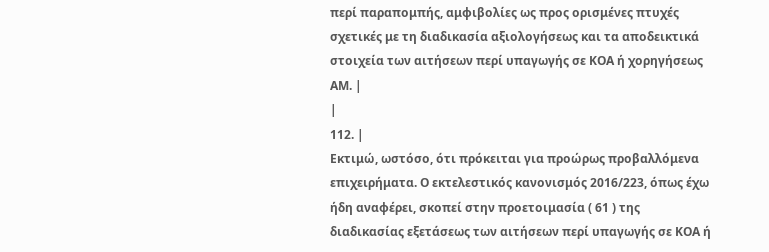περί παραπομπής, αμφιβολίες ως προς ορισμένες πτυχές σχετικές με τη διαδικασία αξιολογήσεως και τα αποδεικτικά στοιχεία των αιτήσεων περί υπαγωγής σε ΚΟΑ ή χορηγήσεως ΑΜ. |
|
112. |
Εκτιμώ, ωστόσο, ότι πρόκειται για προώρως προβαλλόμενα επιχειρήματα. Ο εκτελεστικός κανονισμός 2016/223, όπως έχω ήδη αναφέρει, σκοπεί στην προετοιμασία ( 61 ) της διαδικασίας εξετάσεως των αιτήσεων περί υπαγωγής σε ΚΟΑ ή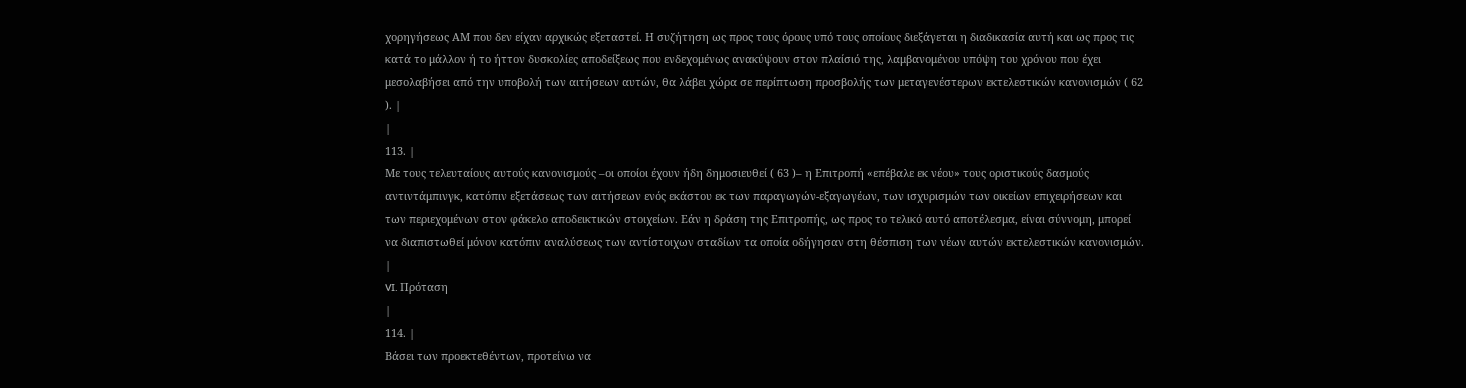χορηγήσεως ΑΜ που δεν είχαν αρχικώς εξεταστεί. Η συζήτηση ως προς τους όρους υπό τους οποίους διεξάγεται η διαδικασία αυτή και ως προς τις κατά το μάλλον ή το ήττον δυσκολίες αποδείξεως που ενδεχομένως ανακύψουν στον πλαίσιό της, λαμβανομένου υπόψη του χρόνου που έχει μεσολαβήσει από την υποβολή των αιτήσεων αυτών, θα λάβει χώρα σε περίπτωση προσβολής των μεταγενέστερων εκτελεστικών κανονισμών ( 62 ). |
|
113. |
Με τους τελευταίους αυτούς κανονισμούς –οι οποίοι έχουν ήδη δημοσιευθεί ( 63 )– η Επιτροπή «επέβαλε εκ νέου» τους οριστικούς δασμούς αντιντάμπινγκ, κατόπιν εξετάσεως των αιτήσεων ενός εκάστου εκ των παραγωγών-εξαγωγέων, των ισχυρισμών των οικείων επιχειρήσεων και των περιεχομένων στον φάκελο αποδεικτικών στοιχείων. Εάν η δράση της Επιτροπής, ως προς το τελικό αυτό αποτέλεσμα, είναι σύννομη, μπορεί να διαπιστωθεί μόνον κατόπιν αναλύσεως των αντίστοιχων σταδίων τα οποία οδήγησαν στη θέσπιση των νέων αυτών εκτελεστικών κανονισμών. |
VI. Πρόταση
|
114. |
Βάσει των προεκτεθέντων, προτείνω να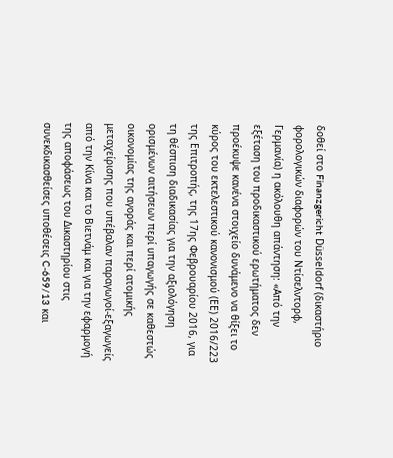δοθεί στο Finanzgericht Düsseldorf (δικαστήριο φορολογικών διαφορών του Ντίσελντορφ, Γερμανία) η ακόλουθη απάντηση: «Από την εξέταση του προδικαστικού ερωτήματος δεν προέκυψε κανένα στοιχείο δυνάμενο να θίξει το κύρος του εκτελεστικού κανονισμού (ΕΕ) 2016/223 της Επιτροπής, της 17ης Φεβρουαρίου 2016, για τη θέσπιση διαδικασίας για την αξιολόγηση ορισμένων αιτήσεων περί υπαγωγής σε καθεστώς οικονομίας της αγοράς και περί ατομικής μεταχείρισης που υπέβαλαν παραγωγοί-εξαγωγείς από την Κίνα και το Βιετνάμ και για την εφαρμογή της αποφάσεως του Δικαστηρίου στις συνεκδικασθείσες υποθέσεις C‑659/13 και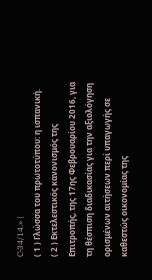C‑34/14.» |
( 1 ) Γλώσσα του πρωτοτύπου: η ισπανική.
( 2 ) Εκτελεστικός κανονισμός της Επιτροπής, της 17ης Φεβρουαρίου 2016, για τη θέσπιση διαδικασίας για την αξιολόγηση ορισμένων αιτήσεων περί υπαγωγής σε καθεστώς οικονομίας της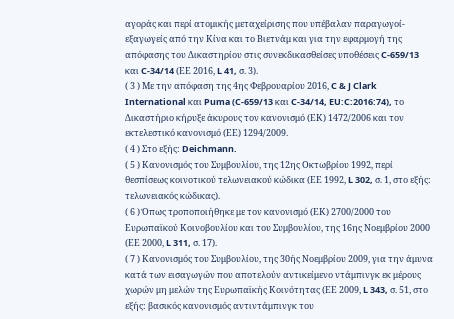αγοράς και περί ατομικής μεταχείρισης που υπέβαλαν παραγωγοί-εξαγωγείς από την Κίνα και το Βιετνάμ και για την εφαρμογή της απόφασης του Δικαστηρίου στις συνεκδικασθείσες υποθέσεις C‑659/13 και C‑34/14 (ΕΕ 2016, L 41, σ. 3).
( 3 ) Με την απόφαση της 4ης Φεβρουαρίου 2016, C & J Clark International και Puma (C‑659/13 και C‑34/14, EU:C:2016:74), το Δικαστήριο κήρυξε άκυρους τον κανονισμό (ΕΚ) 1472/2006 και τον εκτελεστικό κανονισμό (ΕΕ) 1294/2009.
( 4 ) Στο εξής: Deichmann.
( 5 ) Κανονισμός του Συμβουλίου, της 12ης Οκτωβρίου 1992, περί θεσπίσεως κοινοτικού τελωνειακού κώδικα (ΕΕ 1992, L 302, σ. 1, στο εξής: τελωνειακός κώδικας).
( 6 ) Όπως τροποποιήθηκε με τον κανονισμό (ΕΚ) 2700/2000 του Ευρωπαϊκού Κοινοβουλίου και του Συμβουλίου, της 16ης Νοεμβρίου 2000 (ΕΕ 2000, L 311, σ. 17).
( 7 ) Κανονισμός του Συμβουλίου, της 30ής Νοεμβρίου 2009, για την άμυνα κατά των εισαγωγών που αποτελούν αντικείμενο ντάμπινγκ εκ μέρους χωρών μη μελών της Ευρωπαϊκής Κοινότητας (ΕΕ 2009, L 343, σ. 51, στο εξής: βασικός κανονισμός αντιντάμπινγκ του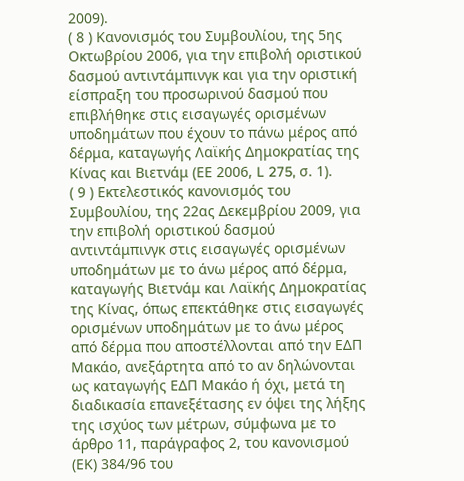2009).
( 8 ) Κανονισμός του Συμβουλίου, της 5ης Οκτωβρίου 2006, για την επιβολή οριστικού δασμού αντιντάμπινγκ και για την οριστική είσπραξη του προσωρινού δασμού που επιβλήθηκε στις εισαγωγές ορισμένων υποδημάτων που έχουν το πάνω μέρος από δέρμα, καταγωγής Λαϊκής Δημοκρατίας της Κίνας και Βιετνάμ (ΕΕ 2006, L 275, σ. 1).
( 9 ) Εκτελεστικός κανονισμός του Συμβουλίου, της 22ας Δεκεμβρίου 2009, για την επιβολή οριστικού δασμού αντιντάμπινγκ στις εισαγωγές ορισμένων υποδημάτων με το άνω μέρος από δέρμα, καταγωγής Βιετνάμ και Λαϊκής Δημοκρατίας της Κίνας, όπως επεκτάθηκε στις εισαγωγές ορισμένων υποδημάτων με το άνω μέρος από δέρμα που αποστέλλονται από την ΕΔΠ Μακάο, ανεξάρτητα από το αν δηλώνονται ως καταγωγής ΕΔΠ Μακάο ή όχι, μετά τη διαδικασία επανεξέτασης εν όψει της λήξης της ισχύος των μέτρων, σύμφωνα με το άρθρο 11, παράγραφος 2, του κανονισμού (ΕΚ) 384/96 του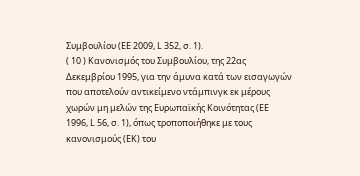Συμβουλίου (ΕΕ 2009, L 352, σ. 1).
( 10 ) Κανονισμός του Συμβουλίου, της 22ας Δεκεμβρίου 1995, για την άμυνα κατά των εισαγωγών που αποτελούν αντικείμενο ντάμπινγκ εκ μέρους χωρών μη μελών της Ευρωπαϊκής Κοινότητας (ΕΕ 1996, L 56, σ. 1), όπως τροποποιήθηκε με τους κανονισμούς (ΕΚ) του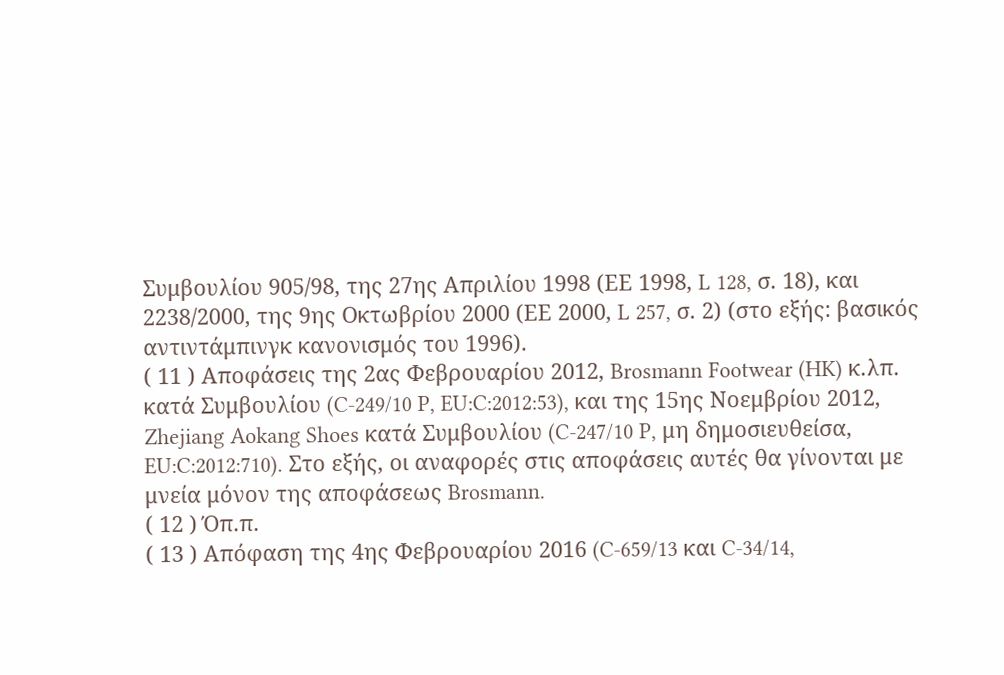Συμβουλίου 905/98, της 27ης Απριλίου 1998 (ΕΕ 1998, L 128, σ. 18), και 2238/2000, της 9ης Οκτωβρίου 2000 (ΕΕ 2000, L 257, σ. 2) (στο εξής: βασικός αντιντάμπινγκ κανονισμός του 1996).
( 11 ) Αποφάσεις της 2ας Φεβρουαρίου 2012, Brosmann Footwear (HK) κ.λπ. κατά Συμβουλίου (C‑249/10 P, EU:C:2012:53), και της 15ης Νοεμβρίου 2012, Zhejiang Aokang Shoes κατά Συμβουλίου (C‑247/10 P, μη δημοσιευθείσα, EU:C:2012:710). Στο εξής, οι αναφορές στις αποφάσεις αυτές θα γίνονται με μνεία μόνον της αποφάσεως Brosmann.
( 12 ) Όπ.π.
( 13 ) Απόφαση της 4ης Φεβρουαρίου 2016 (C‑659/13 και C‑34/14,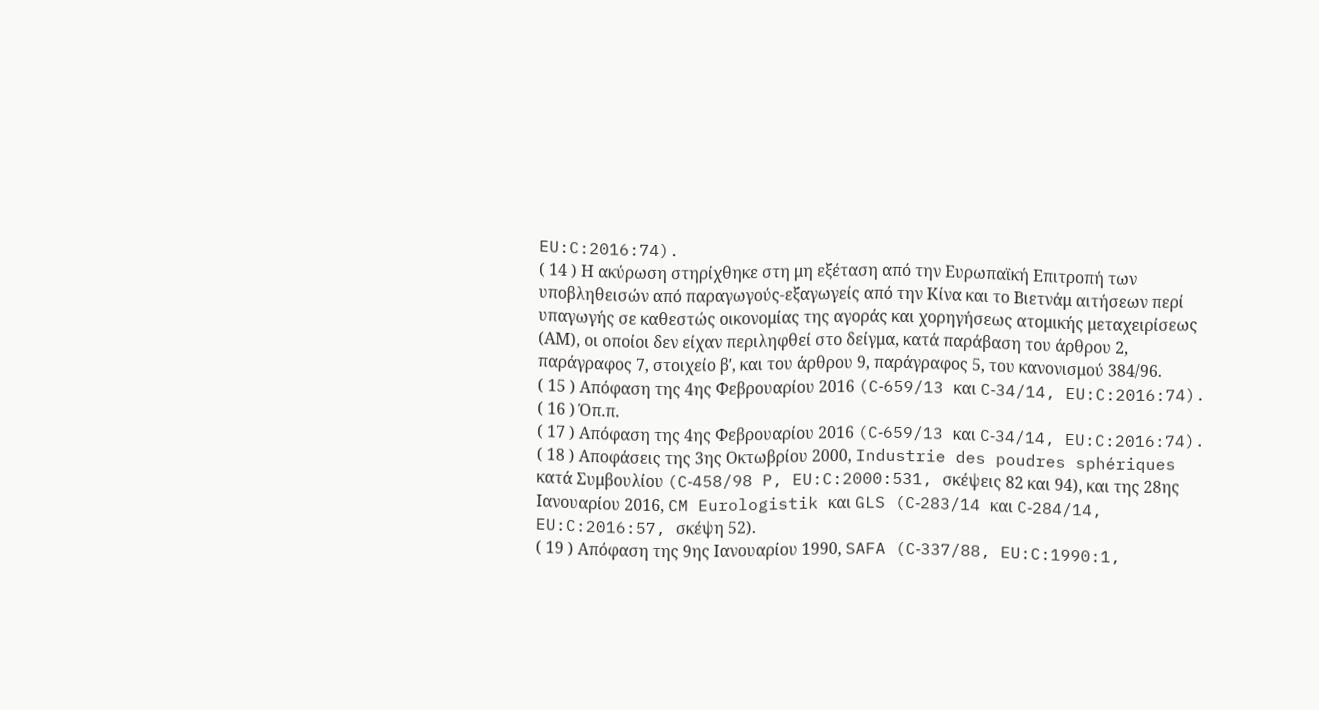EU:C:2016:74).
( 14 ) Η ακύρωση στηρίχθηκε στη μη εξέταση από την Ευρωπαϊκή Επιτροπή των υποβληθεισών από παραγωγούς-εξαγωγείς από την Κίνα και το Βιετνάμ αιτήσεων περί υπαγωγής σε καθεστώς οικονομίας της αγοράς και χορηγήσεως ατομικής μεταχειρίσεως (ΑΜ), οι οποίοι δεν είχαν περιληφθεί στο δείγμα, κατά παράβαση του άρθρου 2, παράγραφος 7, στοιχείο βʹ, και του άρθρου 9, παράγραφος 5, του κανονισμού 384/96.
( 15 ) Απόφαση της 4ης Φεβρουαρίου 2016 (C‑659/13 και C‑34/14, EU:C:2016:74).
( 16 ) Όπ.π.
( 17 ) Απόφαση της 4ης Φεβρουαρίου 2016 (C‑659/13 και C‑34/14, EU:C:2016:74).
( 18 ) Αποφάσεις της 3ης Οκτωβρίου 2000, Industrie des poudres sphériques κατά Συμβουλίου (C‑458/98 P, EU:C:2000:531, σκέψεις 82 και 94), και της 28ης Ιανουαρίου 2016, CM Eurologistik και GLS (C‑283/14 και C‑284/14, EU:C:2016:57, σκέψη 52).
( 19 ) Απόφαση της 9ης Ιανουαρίου 1990, SAFA (C‑337/88, EU:C:1990:1,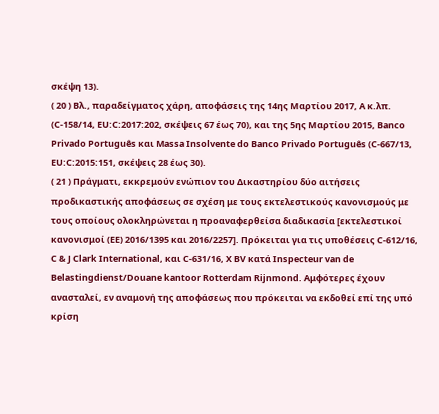σκέψη 13).
( 20 ) Βλ., παραδείγματος χάρη, αποφάσεις της 14ης Μαρτίου 2017, A κ.λπ. (C‑158/14, EU:C:2017:202, σκέψεις 67 έως 70), και της 5ης Μαρτίου 2015, Banco Privado Português και Massa Insolvente do Banco Privado Português (C‑667/13, EU:C:2015:151, σκέψεις 28 έως 30).
( 21 ) Πράγματι, εκκρεμούν ενώπιον του Δικαστηρίου δύο αιτήσεις προδικαστικής αποφάσεως σε σχέση με τους εκτελεστικούς κανονισμούς με τους οποίους ολοκληρώνεται η προαναφερθείσα διαδικασία [εκτελεστικοί κανονισμοί (ΕΕ) 2016/1395 και 2016/2257]. Πρόκειται για τις υποθέσεις C‑612/16, C & J Clark International, και C‑631/16, X BV κατά Inspecteur van de Belastingdienst/Douane kantoor Rotterdam Rijnmond. Αμφότερες έχουν ανασταλεί, εν αναμονή της αποφάσεως που πρόκειται να εκδοθεί επί της υπό κρίση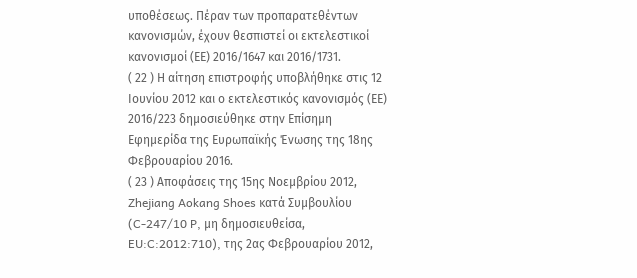υποθέσεως. Πέραν των προπαρατεθέντων κανονισμών, έχουν θεσπιστεί οι εκτελεστικοί κανονισμοί (ΕΕ) 2016/1647 και 2016/1731.
( 22 ) Η αίτηση επιστροφής υποβλήθηκε στις 12 Ιουνίου 2012 και ο εκτελεστικός κανονισμός (ΕΕ) 2016/223 δημοσιεύθηκε στην Επίσημη Εφημερίδα της Ευρωπαϊκής Ένωσης της 18ης Φεβρουαρίου 2016.
( 23 ) Αποφάσεις της 15ης Νοεμβρίου 2012, Zhejiang Aokang Shoes κατά Συμβουλίου (C‑247/10 P, μη δημοσιευθείσα, EU:C:2012:710), της 2ας Φεβρουαρίου 2012,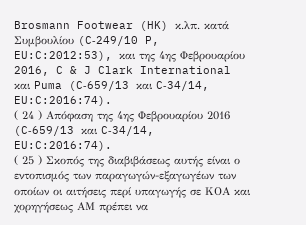Brosmann Footwear (HK) κ.λπ. κατά Συμβουλίου (C‑249/10 P, EU:C:2012:53), και της 4ης Φεβρουαρίου 2016, C & J Clark International και Puma (C‑659/13 και C‑34/14, EU:C:2016:74).
( 24 ) Απόφαση της 4ης Φεβρουαρίου 2016 (C‑659/13 και C‑34/14, EU:C:2016:74).
( 25 ) Σκοπός της διαβιβάσεως αυτής είναι ο εντοπισμός των παραγωγών-εξαγωγέων των οποίων οι αιτήσεις περί υπαγωγής σε ΚΟΑ και χορηγήσεως ΑΜ πρέπει να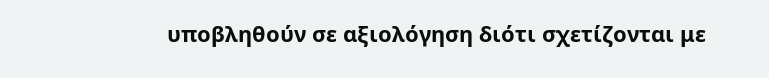υποβληθούν σε αξιολόγηση διότι σχετίζονται με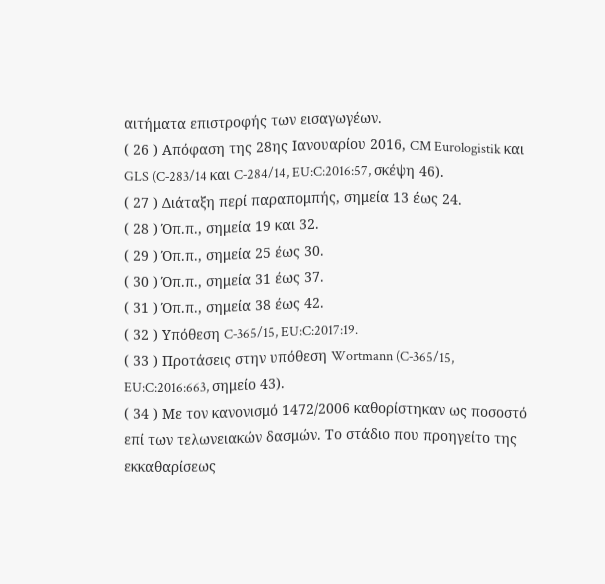αιτήματα επιστροφής των εισαγωγέων.
( 26 ) Απόφαση της 28ης Ιανουαρίου 2016, CM Eurologistik και GLS (C‑283/14 και C‑284/14, EU:C:2016:57, σκέψη 46).
( 27 ) Διάταξη περί παραπομπής, σημεία 13 έως 24.
( 28 ) Όπ.π., σημεία 19 και 32.
( 29 ) Όπ.π., σημεία 25 έως 30.
( 30 ) Όπ.π., σημεία 31 έως 37.
( 31 ) Όπ.π., σημεία 38 έως 42.
( 32 ) Υπόθεση C‑365/15, EU:C:2017:19.
( 33 ) Προτάσεις στην υπόθεση Wortmann (C‑365/15, EU:C:2016:663, σημείο 43).
( 34 ) Με τον κανονισμό 1472/2006 καθορίστηκαν ως ποσοστό επί των τελωνειακών δασμών. Το στάδιο που προηγείτο της εκκαθαρίσεως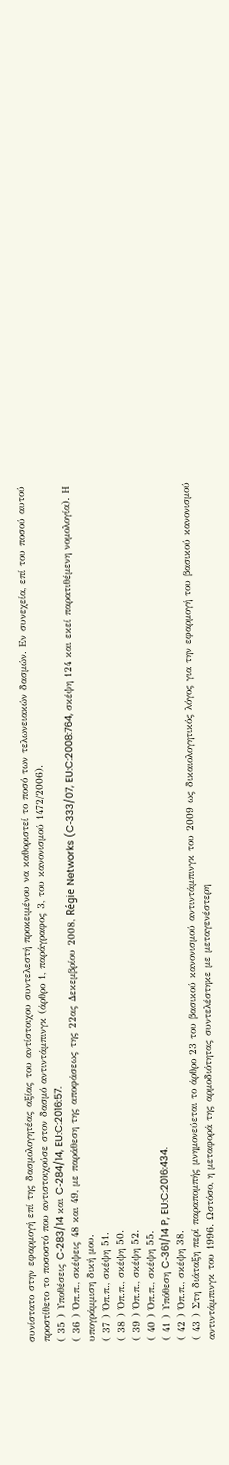συνίστατο στην εφαρμογή επί της δασμολογητέας αξίας του αντίστοιχου συντελεστή προκειμένου να καθοριστεί το ποσό των τελωνειακών δασμών. Εν συνεχεία, επί του ποσού αυτού προστίθετο το ποσοστό που αντιστοιχούσε στον δασμό αντιντάμπινγκ (άρθρο 1, παράγραφος 3, του κανονισμού 1472/2006).
( 35 ) Υποθέσεις C‑283/14 και C‑284/14, EU:C:2016:57.
( 36 ) Όπ.π., σκέψεις 48 και 49, με παράθεση της αποφάσεως της 22ας Δεκεμβρίου 2008, Régie Networks (C‑333/07, EU:C:2008:764, σκέψη 124 και εκεί παρατιθέμενη νομολογία). Η υπογράμμιση δική μου.
( 37 ) Όπ.π., σκέψη 51.
( 38 ) Όπ.π., σκέψη 50.
( 39 ) Όπ.π., σκέψη 52.
( 40 ) Όπ.π., σκέψη 55.
( 41 ) Υπόθεση C‑361/14 P, EU:C:2016:434.
( 42 ) Όπ.π., σκέψη 38.
( 43 ) Στη διάταξη περί παραπομπής μνημονεύεται το άρθρο 23 του βασικού κανονισμού αντιντάμπινγκ του 2009 ως δικαιολογητικός λόγος για την εφαρμογή του βασικού κανονισμού αντιντάμπινγκ του 1996. Ωστόσο, η μεταφορά της αρμοδιότητας συντελέστηκε με μεταγενέστερη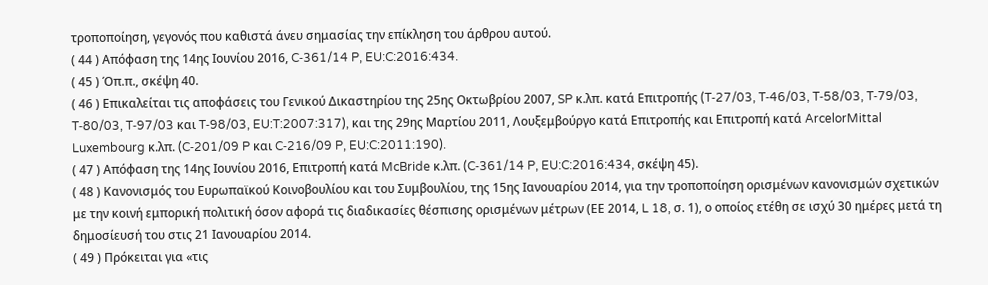τροποποίηση, γεγονός που καθιστά άνευ σημασίας την επίκληση του άρθρου αυτού.
( 44 ) Απόφαση της 14ης Ιουνίου 2016, C‑361/14 P, EU:C:2016:434.
( 45 ) Όπ.π., σκέψη 40.
( 46 ) Επικαλείται τις αποφάσεις του Γενικού Δικαστηρίου της 25ης Οκτωβρίου 2007, SP κ.λπ. κατά Επιτροπής (T‑27/03, T‑46/03, T‑58/03, T‑79/03, T‑80/03, T‑97/03 και T‑98/03, EU:T:2007:317), και της 29ης Μαρτίου 2011, Λουξεμβούργο κατά Επιτροπής και Επιτροπή κατά ArcelorMittal Luxembourg κ.λπ. (C‑201/09 P και C‑216/09 P, EU:C:2011:190).
( 47 ) Απόφαση της 14ης Ιουνίου 2016, Επιτροπή κατά McBride κ.λπ. (C‑361/14 P, EU:C:2016:434, σκέψη 45).
( 48 ) Κανονισμός του Ευρωπαϊκού Κοινοβουλίου και του Συμβουλίου, της 15ης Ιανουαρίου 2014, για την τροποποίηση ορισμένων κανονισμών σχετικών με την κοινή εμπορική πολιτική όσον αφορά τις διαδικασίες θέσπισης ορισμένων μέτρων (ΕΕ 2014, L 18, σ. 1), ο οποίος ετέθη σε ισχύ 30 ημέρες μετά τη δημοσίευσή του στις 21 Ιανουαρίου 2014.
( 49 ) Πρόκειται για «τις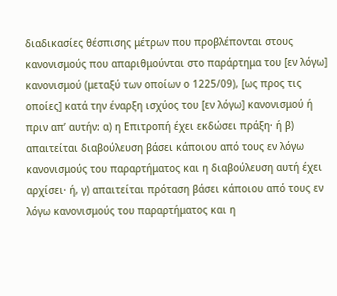διαδικασίες θέσπισης μέτρων που προβλέπονται στους κανονισμούς που απαριθμούνται στο παράρτημα του [εν λόγω] κανονισμού (μεταξύ των οποίων ο 1225/09), [ως προς τις οποίες] κατά την έναρξη ισχύος του [εν λόγω] κανονισμού ή πριν απ’ αυτήν: α) η Επιτροπή έχει εκδώσει πράξη· ή β) απαιτείται διαβούλευση βάσει κάποιου από τους εν λόγω κανονισμούς του παραρτήματος και η διαβούλευση αυτή έχει αρχίσει· ή, γ) απαιτείται πρόταση βάσει κάποιου από τους εν λόγω κανονισμούς του παραρτήματος και η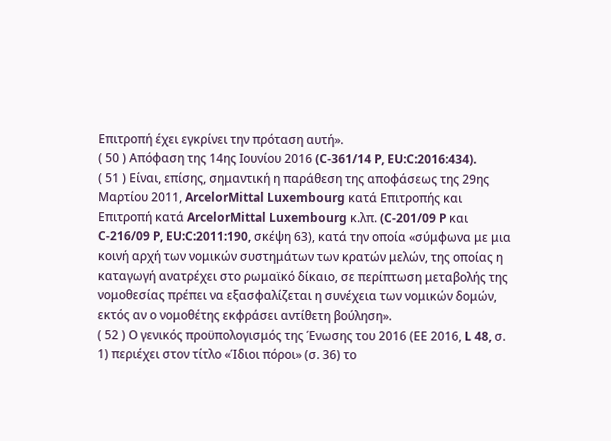Επιτροπή έχει εγκρίνει την πρόταση αυτή».
( 50 ) Απόφαση της 14ης Ιουνίου 2016 (C‑361/14 P, EU:C:2016:434).
( 51 ) Είναι, επίσης, σημαντική η παράθεση της αποφάσεως της 29ης Μαρτίου 2011, ArcelorMittal Luxembourg κατά Επιτροπής και Επιτροπή κατά ArcelorMittal Luxembourg κ.λπ. (C‑201/09 P και C‑216/09 P, EU:C:2011:190, σκέψη 63), κατά την οποία «σύμφωνα με μια κοινή αρχή των νομικών συστημάτων των κρατών μελών, της οποίας η καταγωγή ανατρέχει στο ρωμαϊκό δίκαιο, σε περίπτωση μεταβολής της νομοθεσίας πρέπει να εξασφαλίζεται η συνέχεια των νομικών δομών, εκτός αν ο νομοθέτης εκφράσει αντίθετη βούληση».
( 52 ) Ο γενικός προϋπολογισμός της Ένωσης του 2016 (ΕΕ 2016, L 48, σ. 1) περιέχει στον τίτλο «Ίδιοι πόροι» (σ. 36) το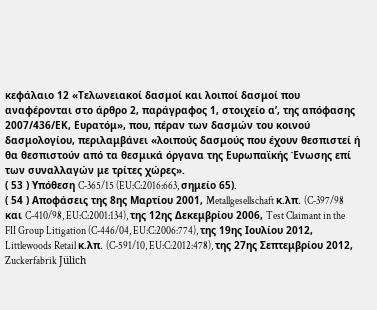κεφάλαιο 12 «Τελωνειακοί δασμοί και λοιποί δασμοί που αναφέρονται στο άρθρο 2, παράγραφος 1, στοιχείο αʹ, της απόφασης 2007/436/ΕΚ, Ευρατόμ», που, πέραν των δασμών του κοινού δασμολογίου, περιλαμβάνει «λοιπούς δασμούς που έχουν θεσπιστεί ή θα θεσπιστούν από τα θεσμικά όργανα της Ευρωπαϊκής Ένωσης επί των συναλλαγών με τρίτες χώρες».
( 53 ) Υπόθεση C‑365/15 (EU:C:2016:663, σημείο 65).
( 54 ) Αποφάσεις της 8ης Μαρτίου 2001, Metallgesellschaft κ.λπ. (C‑397/98 και C‑410/98, EU:C:2001:134), της 12ης Δεκεμβρίου 2006, Test Claimant in the FII Group Litigation (C‑446/04, EU:C:2006:774), της 19ης Ιουλίου 2012, Littlewoods Retail κ.λπ. (C‑591/10, EU:C:2012:478), της 27ης Σεπτεμβρίου 2012, Zuckerfabrik Jülich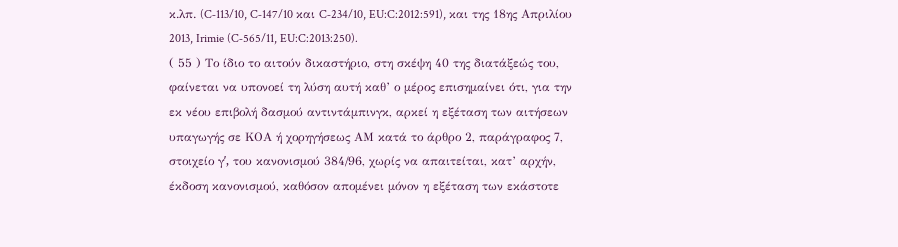κ.λπ. (C‑113/10, C‑147/10 και C‑234/10, EU:C:2012:591), και της 18ης Απριλίου 2013, Irimie (C‑565/11, EU:C:2013:250).
( 55 ) Το ίδιο το αιτούν δικαστήριο, στη σκέψη 40 της διατάξεώς του, φαίνεται να υπονοεί τη λύση αυτή καθ’ ο μέρος επισημαίνει ότι, για την εκ νέου επιβολή δασμού αντιντάμπινγκ, αρκεί η εξέταση των αιτήσεων υπαγωγής σε ΚΟΑ ή χορηγήσεως ΑΜ κατά το άρθρο 2, παράγραφος 7, στοιχείο γʹ, του κανονισμού 384/96, χωρίς να απαιτείται, κατ’ αρχήν, έκδοση κανονισμού, καθόσον απομένει μόνον η εξέταση των εκάστοτε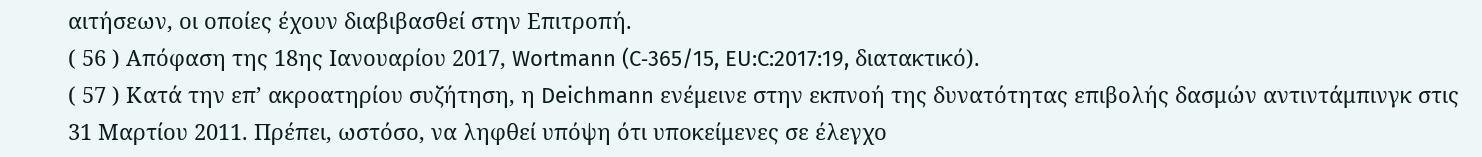αιτήσεων, οι οποίες έχουν διαβιβασθεί στην Επιτροπή.
( 56 ) Απόφαση της 18ης Ιανουαρίου 2017, Wortmann (C‑365/15, EU:C:2017:19, διατακτικό).
( 57 ) Κατά την επ’ ακροατηρίου συζήτηση, η Deichmann ενέμεινε στην εκπνοή της δυνατότητας επιβολής δασμών αντιντάμπινγκ στις 31 Μαρτίου 2011. Πρέπει, ωστόσο, να ληφθεί υπόψη ότι υποκείμενες σε έλεγχο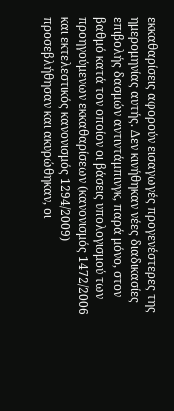εκκαθαρίσεις αφορούν εισαγωγές προγενέστερες της ημερομηνίας αυτής. Δεν κινήθηκαν νέες διαδικασίες επιβολής δασμών αντιντάμπινγκ, παρά μόνο, στον βαθμό κατά τον οποίον οι βάσεις υπολογισμού των προηγούμενων εκκαθαρίσεων (κανονισμός 1472/2006 και εκτελεστικός κανονισμός 1294/2009) προσεβλήθησαν και ακυρώθηκαν, οι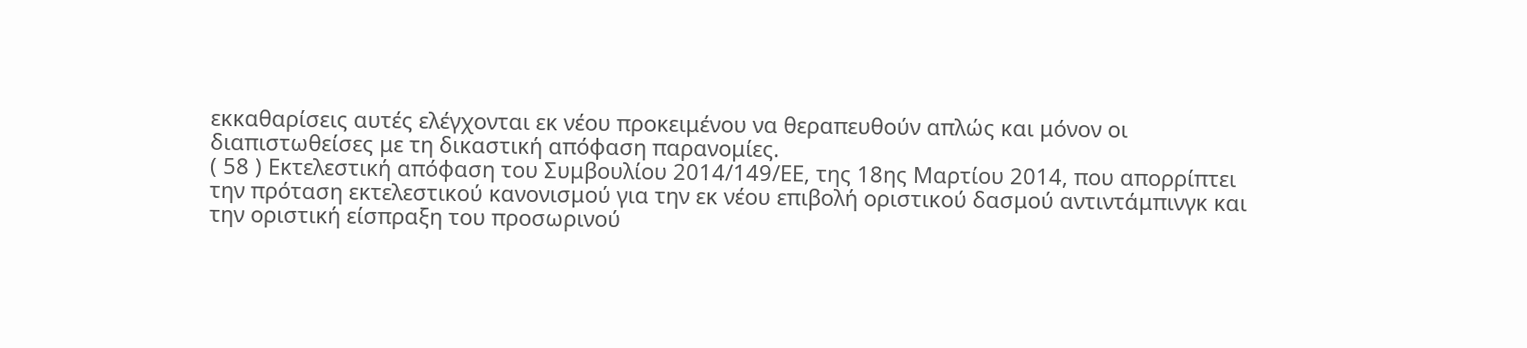εκκαθαρίσεις αυτές ελέγχονται εκ νέου προκειμένου να θεραπευθούν απλώς και μόνον οι διαπιστωθείσες με τη δικαστική απόφαση παρανομίες.
( 58 ) Εκτελεστική απόφαση του Συμβουλίου 2014/149/ΕΕ, της 18ης Μαρτίου 2014, που απορρίπτει την πρόταση εκτελεστικού κανονισμού για την εκ νέου επιβολή οριστικού δασμού αντιντάμπινγκ και την οριστική είσπραξη του προσωρινού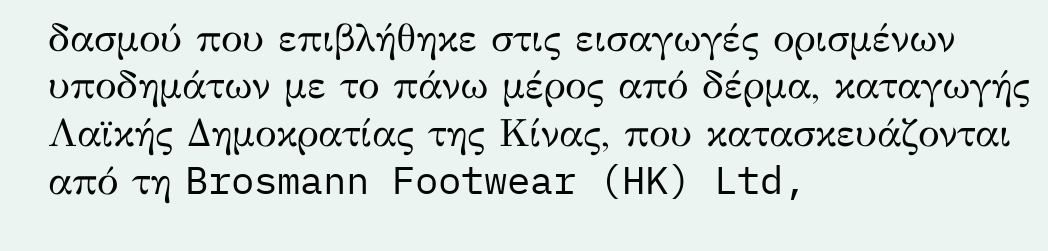δασμού που επιβλήθηκε στις εισαγωγές ορισμένων υποδημάτων με το πάνω μέρος από δέρμα, καταγωγής Λαϊκής Δημοκρατίας της Κίνας, που κατασκευάζονται από τη Brosmann Footwear (HK) Ltd,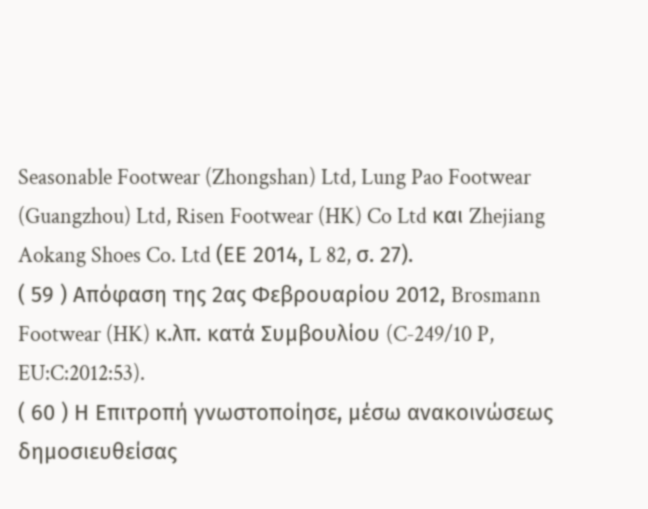Seasonable Footwear (Zhongshan) Ltd, Lung Pao Footwear (Guangzhou) Ltd, Risen Footwear (HK) Co Ltd και Zhejiang Aokang Shoes Co. Ltd (ΕΕ 2014, L 82, σ. 27).
( 59 ) Απόφαση της 2ας Φεβρουαρίου 2012, Brosmann Footwear (HK) κ.λπ. κατά Συμβουλίου (C‑249/10 P, EU:C:2012:53).
( 60 ) Η Επιτροπή γνωστοποίησε, μέσω ανακοινώσεως δημοσιευθείσας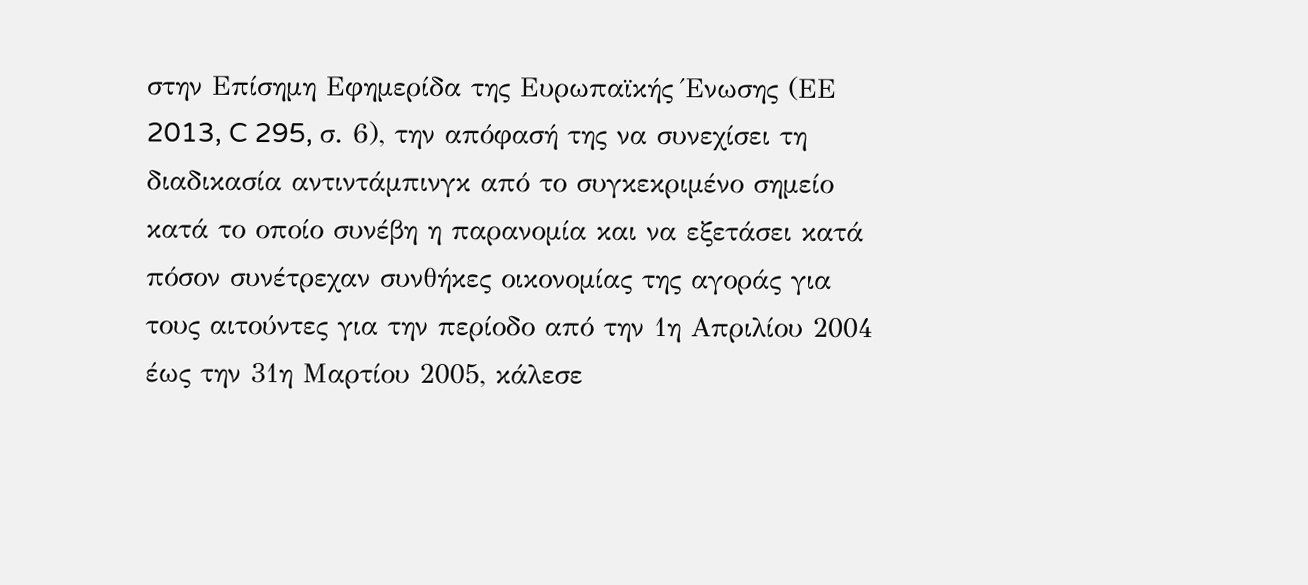στην Επίσημη Εφημερίδα της Ευρωπαϊκής Ένωσης (ΕΕ 2013, C 295, σ. 6), την απόφασή της να συνεχίσει τη διαδικασία αντιντάμπινγκ από το συγκεκριμένο σημείο κατά το οποίο συνέβη η παρανομία και να εξετάσει κατά πόσον συνέτρεχαν συνθήκες οικονομίας της αγοράς για τους αιτούντες για την περίοδο από την 1η Απριλίου 2004 έως την 31η Μαρτίου 2005, κάλεσε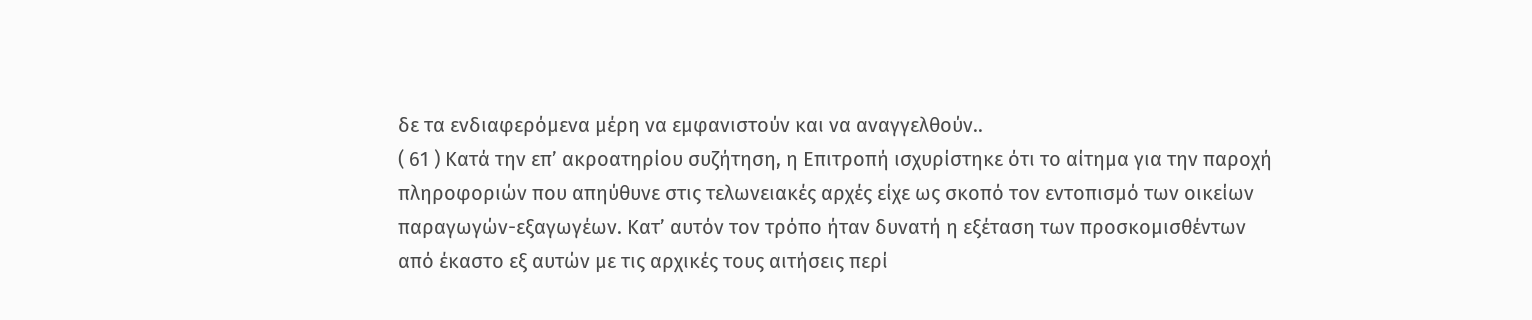δε τα ενδιαφερόμενα μέρη να εμφανιστούν και να αναγγελθούν..
( 61 ) Κατά την επ’ ακροατηρίου συζήτηση, η Επιτροπή ισχυρίστηκε ότι το αίτημα για την παροχή πληροφοριών που απηύθυνε στις τελωνειακές αρχές είχε ως σκοπό τον εντοπισμό των οικείων παραγωγών-εξαγωγέων. Κατ’ αυτόν τον τρόπο ήταν δυνατή η εξέταση των προσκομισθέντων από έκαστο εξ αυτών με τις αρχικές τους αιτήσεις περί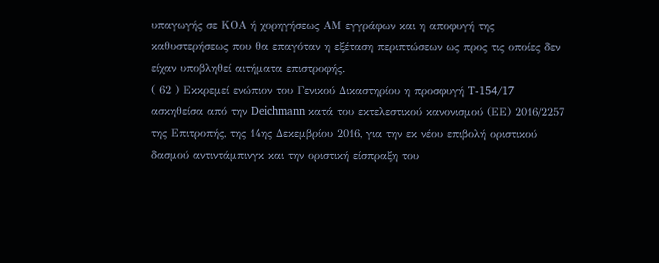υπαγωγής σε ΚΟΑ ή χορηγήσεως ΑΜ εγγράφων και η αποφυγή της καθυστερήσεως που θα επαγόταν η εξέταση περιπτώσεων ως προς τις οποίες δεν είχαν υποβληθεί αιτήματα επιστροφής.
( 62 ) Εκκρεμεί ενώπιον του Γενικού Δικαστηρίου η προσφυγή T‑154/17 ασκηθείσα από την Deichmann κατά του εκτελεστικού κανονισμού (ΕΕ) 2016/2257 της Επιτροπής, της 14ης Δεκεμβρίου 2016, για την εκ νέου επιβολή οριστικού δασμού αντιντάμπινγκ και την οριστική είσπραξη του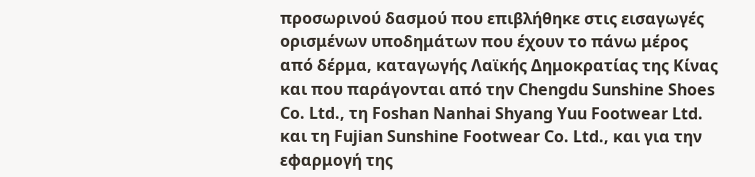προσωρινού δασμού που επιβλήθηκε στις εισαγωγές ορισμένων υποδημάτων που έχουν το πάνω μέρος από δέρμα, καταγωγής Λαϊκής Δημοκρατίας της Κίνας και που παράγονται από την Chengdu Sunshine Shoes Co. Ltd., τη Foshan Nanhai Shyang Yuu Footwear Ltd. και τη Fujian Sunshine Footwear Co. Ltd., και για την εφαρμογή της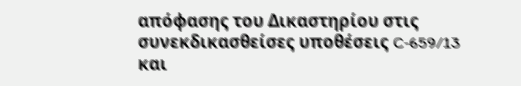απόφασης του Δικαστηρίου στις συνεκδικασθείσες υποθέσεις C‑659/13 και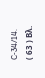C‑34/14.
( 63 ) Βλ.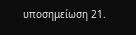υποσημείωση 21.